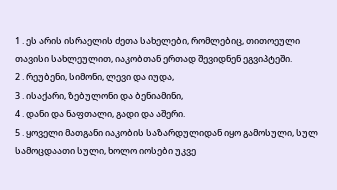1 . ეს არის ისრაელის ძეთა სახელები, რომლებიც, თითოეული თავისი სახლეულით, იაკობთან ერთად შევიდნენ ეგვიპტეში.
2 . რეუბენი, სიმონი, ლევი და იუდა,
3 . ისაქარი, ზებულონი და ბენიამინი,
4 . დანი და ნაფთალი, გადი და აშერი.
5 . ყოველი მათგანი იაკობის საზარდულიდან იყო გამოსული, სულ სამოცდაათი სული, ხოლო იოსები უკვე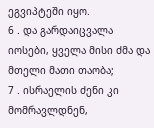ეგვიპტეში იყო.
6 . და გარდაიცვალა იოსები, ყველა მისი ძმა და მთელი მათი თაობა;
7 . ისრაელის ძენი კი მომრავლდნენ,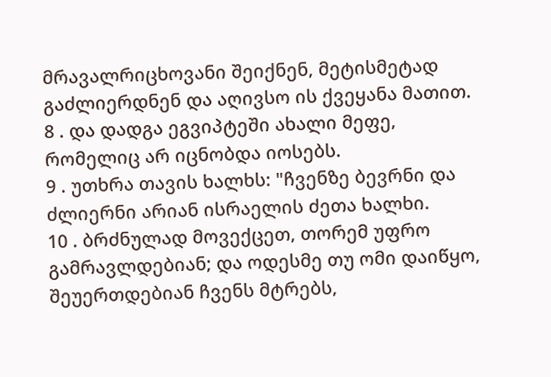მრავალრიცხოვანი შეიქნენ, მეტისმეტად გაძლიერდნენ და აღივსო ის ქვეყანა მათით.
8 . და დადგა ეგვიპტეში ახალი მეფე, რომელიც არ იცნობდა იოსებს.
9 . უთხრა თავის ხალხს: "ჩვენზე ბევრნი და ძლიერნი არიან ისრაელის ძეთა ხალხი.
10 . ბრძნულად მოვექცეთ, თორემ უფრო გამრავლდებიან; და ოდესმე თუ ომი დაიწყო, შეუერთდებიან ჩვენს მტრებს,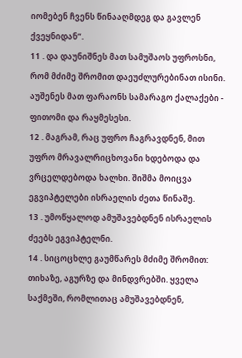იომებენ ჩვენს წინააღმდეგ და გავლენ ქვეყნიდან”.
11 . და დაუნიშნეს მათ სამუშაოს უფროსნი, რომ მძიმე შრომით დაეუძლურებინათ ისინი. აუშენეს მათ ფარაონს სამარაგო ქალაქები - ფითომი და რაყმესესი.
12 . მაგრამ, რაც უფრო ჩაგრავდნენ, მით უფრო მრავალრიცხოვანი ხდებოდა და ვრცელდებოდა ხალხი. შიშმა მოიცვა ეგვიპტელები ისრაელის ძეთა წინაშე.
13 . უმოწყალოდ ამუშავებდნენ ისრაელის ძეებს ეგვიპტელნი.
14 . სიცოცხლე გაუმწარეს მძიმე შრომით: თიხაზე, აგურზე და მინდვრებში. ყველა საქმეში, რომლითაც ამუშავებდნენ,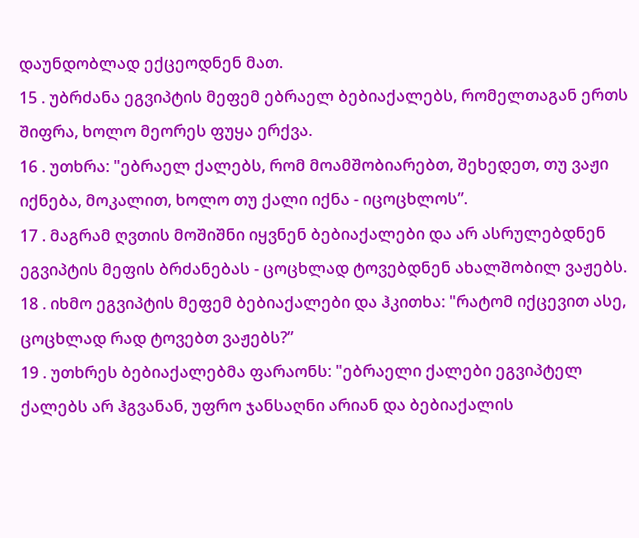დაუნდობლად ექცეოდნენ მათ.
15 . უბრძანა ეგვიპტის მეფემ ებრაელ ბებიაქალებს, რომელთაგან ერთს შიფრა, ხოლო მეორეს ფუყა ერქვა.
16 . უთხრა: "ებრაელ ქალებს, რომ მოამშობიარებთ, შეხედეთ, თუ ვაჟი იქნება, მოკალით, ხოლო თუ ქალი იქნა - იცოცხლოს”.
17 . მაგრამ ღვთის მოშიშნი იყვნენ ბებიაქალები და არ ასრულებდნენ ეგვიპტის მეფის ბრძანებას - ცოცხლად ტოვებდნენ ახალშობილ ვაჟებს.
18 . იხმო ეგვიპტის მეფემ ბებიაქალები და ჰკითხა: "რატომ იქცევით ასე, ცოცხლად რად ტოვებთ ვაჟებს?”
19 . უთხრეს ბებიაქალებმა ფარაონს: "ებრაელი ქალები ეგვიპტელ ქალებს არ ჰგვანან, უფრო ჯანსაღნი არიან და ბებიაქალის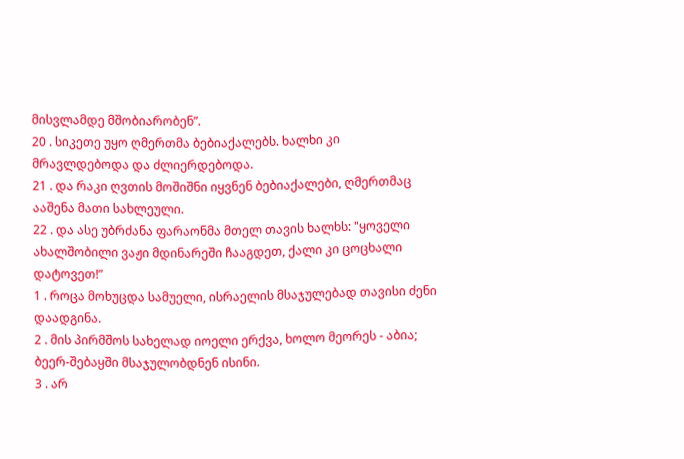მისვლამდე მშობიარობენ”.
20 . სიკეთე უყო ღმერთმა ბებიაქალებს. ხალხი კი მრავლდებოდა და ძლიერდებოდა.
21 . და რაკი ღვთის მოშიშნი იყვნენ ბებიაქალები, ღმერთმაც ააშენა მათი სახლეული.
22 . და ასე უბრძანა ფარაონმა მთელ თავის ხალხს: "ყოველი ახალშობილი ვაჟი მდინარეში ჩააგდეთ, ქალი კი ცოცხალი დატოვეთ!”
1 . როცა მოხუცდა სამუელი, ისრაელის მსაჯულებად თავისი ძენი დაადგინა.
2 . მის პირმშოს სახელად იოელი ერქვა, ხოლო მეორეს - აბია; ბეერ-შებაყში მსაჯულობდნენ ისინი.
3 . არ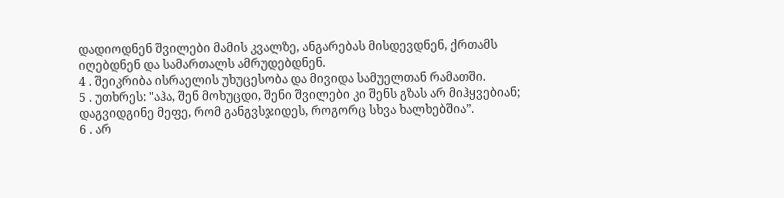დადიოდნენ შვილები მამის კვალზე, ანგარებას მისდევდნენ, ქრთამს იღებდნენ და სამართალს ამრუდებდნენ.
4 . შეიკრიბა ისრაელის უხუცესობა და მივიდა სამუელთან რამათში.
5 . უთხრეს: "აჰა, შენ მოხუცდი, შენი შვილები კი შენს გზას არ მიჰყვებიან; დაგვიდგინე მეფე, რომ განგვსჯიდეს, როგორც სხვა ხალხებშია”.
6 . არ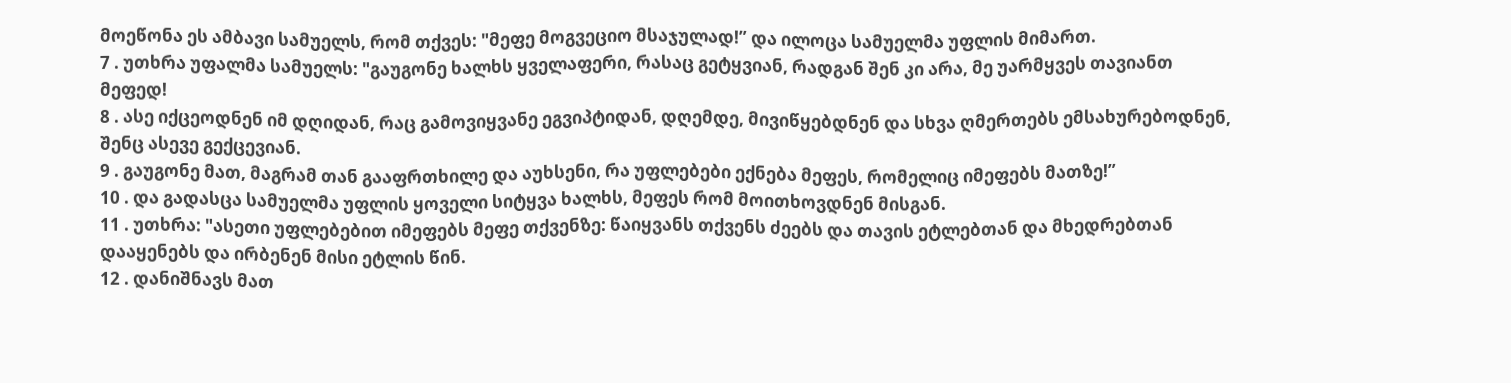მოეწონა ეს ამბავი სამუელს, რომ თქვეს: "მეფე მოგვეციო მსაჯულად!” და ილოცა სამუელმა უფლის მიმართ.
7 . უთხრა უფალმა სამუელს: "გაუგონე ხალხს ყველაფერი, რასაც გეტყვიან, რადგან შენ კი არა, მე უარმყვეს თავიანთ მეფედ!
8 . ასე იქცეოდნენ იმ დღიდან, რაც გამოვიყვანე ეგვიპტიდან, დღემდე, მივიწყებდნენ და სხვა ღმერთებს ემსახურებოდნენ, შენც ასევე გექცევიან.
9 . გაუგონე მათ, მაგრამ თან გააფრთხილე და აუხსენი, რა უფლებები ექნება მეფეს, რომელიც იმეფებს მათზე!”
10 . და გადასცა სამუელმა უფლის ყოველი სიტყვა ხალხს, მეფეს რომ მოითხოვდნენ მისგან.
11 . უთხრა: "ასეთი უფლებებით იმეფებს მეფე თქვენზე: წაიყვანს თქვენს ძეებს და თავის ეტლებთან და მხედრებთან დააყენებს და ირბენენ მისი ეტლის წინ.
12 . დანიშნავს მათ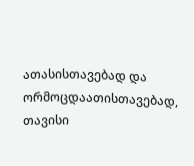ათასისთავებად და ორმოცდაათისთავებად, თავისი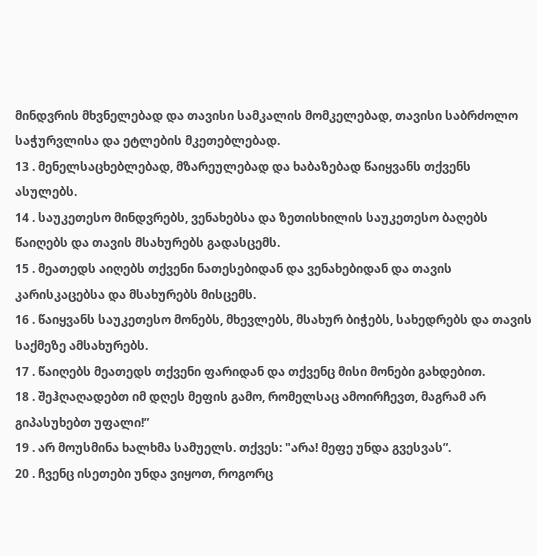მინდვრის მხვნელებად და თავისი სამკალის მომკელებად, თავისი საბრძოლო საჭურვლისა და ეტლების მკეთებლებად.
13 . მენელსაცხებლებად, მზარეულებად და ხაბაზებად წაიყვანს თქვენს ასულებს.
14 . საუკეთესო მინდვრებს, ვენახებსა და ზეთისხილის საუკეთესო ბაღებს წაიღებს და თავის მსახურებს გადასცემს.
15 . მეათედს აიღებს თქვენი ნათესებიდან და ვენახებიდან და თავის კარისკაცებსა და მსახურებს მისცემს.
16 . წაიყვანს საუკეთესო მონებს, მხევლებს, მსახურ ბიჭებს, სახედრებს და თავის საქმეზე ამსახურებს.
17 . წაიღებს მეათედს თქვენი ფარიდან და თქვენც მისი მონები გახდებით.
18 . შეჰღაღადებთ იმ დღეს მეფის გამო, რომელსაც ამოირჩევთ, მაგრამ არ გიპასუხებთ უფალი!”
19 . არ მოუსმინა ხალხმა სამუელს. თქვეს: "არა! მეფე უნდა გვესვას”.
20 . ჩვენც ისეთები უნდა ვიყოთ, როგორც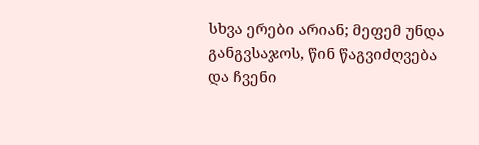სხვა ერები არიან; მეფემ უნდა განგვსაჯოს, წინ წაგვიძღვება და ჩვენი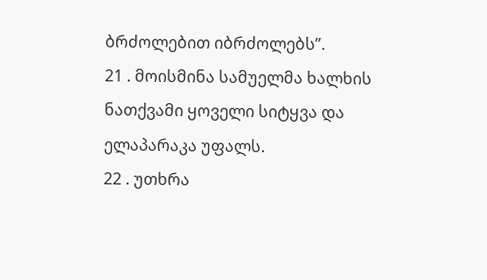ბრძოლებით იბრძოლებს”.
21 . მოისმინა სამუელმა ხალხის ნათქვამი ყოველი სიტყვა და ელაპარაკა უფალს.
22 . უთხრა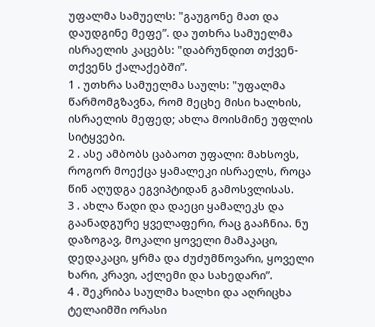უფალმა სამუელს: "გაუგონე მათ და დაუდგინე მეფე”. და უთხრა სამუელმა ისრაელის კაცებს: "დაბრუნდით თქვენ-თქვენს ქალაქებში”.
1 . უთხრა სამუელმა საულს: "უფალმა წარმომგზავნა, რომ მეცხე მისი ხალხის, ისრაელის მეფედ; ახლა მოისმინე უფლის სიტყვები.
2 . ასე ამბობს ცაბაოთ უფალი: მახსოვს, როგორ მოექცა ყამალეკი ისრაელს, როცა წინ აღუდგა ეგვიპტიდან გამოსვლისას.
3 . ახლა წადი და დაეცი ყამალეკს და გაანადგურე ყველაფერი, რაც გააჩნია. ნუ დაზოგავ, მოკალი ყოველი მამაკაცი, დედაკაცი, ყრმა და ძუძუმწოვარი, ყოველი ხარი, კრავი, აქლემი და სახედარი”.
4 . შეკრიბა საულმა ხალხი და აღრიცხა ტელაიმში ორასი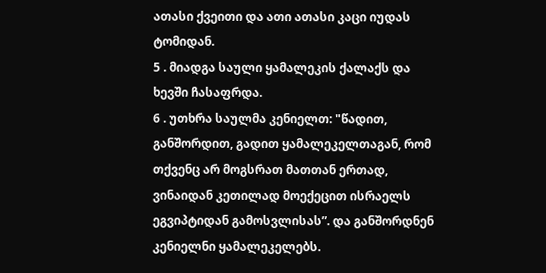ათასი ქვეითი და ათი ათასი კაცი იუდას ტომიდან.
5 . მიადგა საული ყამალეკის ქალაქს და ხევში ჩასაფრდა.
6 . უთხრა საულმა კენიელთ: "წადით, განშორდით, გადით ყამალეკელთაგან, რომ თქვენც არ მოგსრათ მათთან ერთად, ვინაიდან კეთილად მოექეცით ისრაელს ეგვიპტიდან გამოსვლისას”. და განშორდნენ კენიელნი ყამალეკელებს.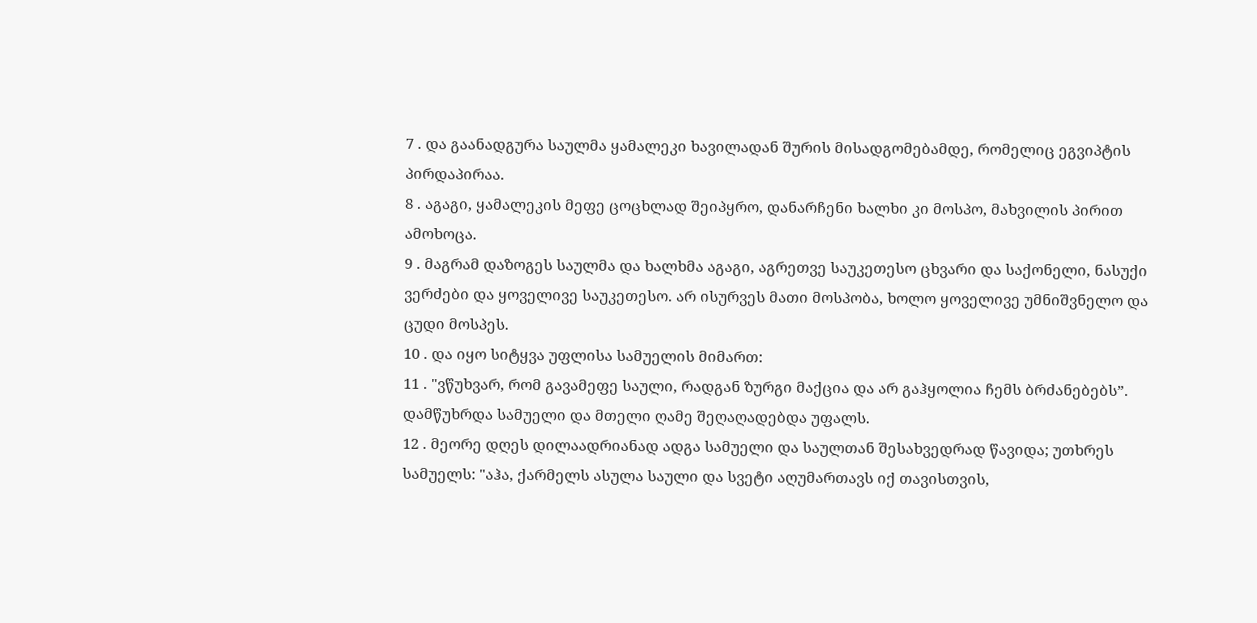7 . და გაანადგურა საულმა ყამალეკი ხავილადან შურის მისადგომებამდე, რომელიც ეგვიპტის პირდაპირაა.
8 . აგაგი, ყამალეკის მეფე ცოცხლად შეიპყრო, დანარჩენი ხალხი კი მოსპო, მახვილის პირით ამოხოცა.
9 . მაგრამ დაზოგეს საულმა და ხალხმა აგაგი, აგრეთვე საუკეთესო ცხვარი და საქონელი, ნასუქი ვერძები და ყოველივე საუკეთესო. არ ისურვეს მათი მოსპობა, ხოლო ყოველივე უმნიშვნელო და ცუდი მოსპეს.
10 . და იყო სიტყვა უფლისა სამუელის მიმართ:
11 . "ვწუხვარ, რომ გავამეფე საული, რადგან ზურგი მაქცია და არ გაჰყოლია ჩემს ბრძანებებს”. დამწუხრდა სამუელი და მთელი ღამე შეღაღადებდა უფალს.
12 . მეორე დღეს დილაადრიანად ადგა სამუელი და საულთან შესახვედრად წავიდა; უთხრეს სამუელს: "აჰა, ქარმელს ასულა საული და სვეტი აღუმართავს იქ თავისთვის,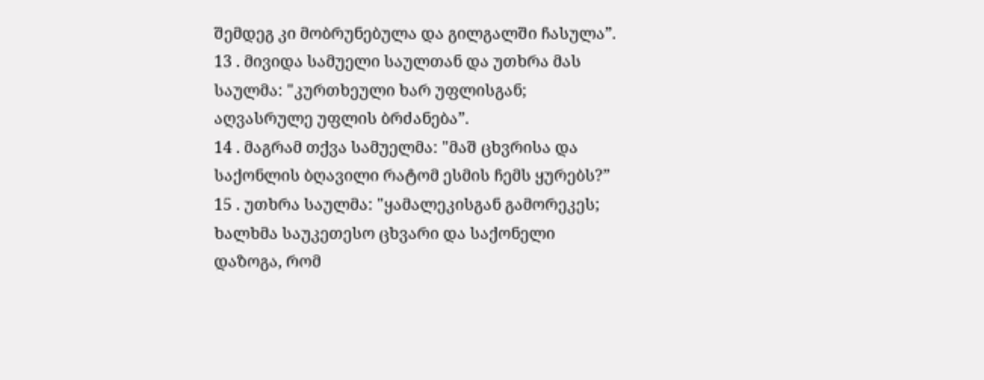შემდეგ კი მობრუნებულა და გილგალში ჩასულა”.
13 . მივიდა სამუელი საულთან და უთხრა მას საულმა: "კურთხეული ხარ უფლისგან; აღვასრულე უფლის ბრძანება”.
14 . მაგრამ თქვა სამუელმა: "მაშ ცხვრისა და საქონლის ბღავილი რატომ ესმის ჩემს ყურებს?”
15 . უთხრა საულმა: "ყამალეკისგან გამორეკეს; ხალხმა საუკეთესო ცხვარი და საქონელი დაზოგა, რომ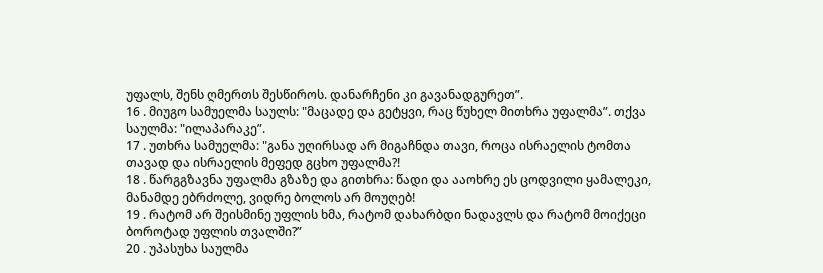უფალს, შენს ღმერთს შესწიროს. დანარჩენი კი გავანადგურეთ”.
16 . მიუგო სამუელმა საულს: "მაცადე და გეტყვი, რაც წუხელ მითხრა უფალმა”. თქვა საულმა: "ილაპარაკე”.
17 . უთხრა სამუელმა: "განა უღირსად არ მიგაჩნდა თავი, როცა ისრაელის ტომთა თავად და ისრაელის მეფედ გცხო უფალმა?!
18 . წარგგზავნა უფალმა გზაზე და გითხრა: წადი და ააოხრე ეს ცოდვილი ყამალეკი, მანამდე ებრძოლე, ვიდრე ბოლოს არ მოუღებ!
19 . რატომ არ შეისმინე უფლის ხმა, რატომ დახარბდი ნადავლს და რატომ მოიქეცი ბოროტად უფლის თვალში?”
20 . უპასუხა საულმა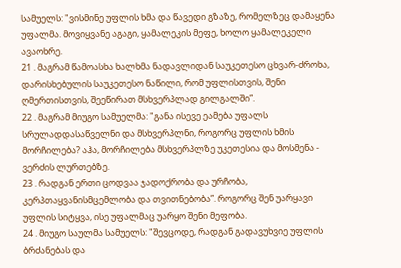სამუელს: "ვისმინე უფლის ხმა და წავედი გზაზე, რომელზეც დამაყენა უფალმა. მოვიყვანე აგაგი, ყამალეკის მეფე, ხოლო ყამალეკელი ავაოხრე.
21 . მაგრამ წამოასხა ხალხმა ნადავლიდან საუკეთესო ცხვარ-ძროხა, დარისხებულის საუკეთესო ნაწილი, რომ უფლისთვის, შენი ღმერთისთვის, შეეწირათ მსხვერპლად გილგალში”.
22 . მაგრამ მიუგო სამუელმა: "განა ისევე ეამება უფალს სრულადდასაწველნი და მსხვერპლნი, როგორც უფლის ხმის მორჩილება? აჰა, მორჩილება მსხვერპლზე უკეთესია და მოსმენა - ვერძის ლურთებზე.
23 . რადგან ერთი ცოდვაა ჯადოქრობა და ურჩობა, კერპთაყვანისმცემლობა და თვითნებობა”. როგორც შენ უარყავი უფლის სიტყვა, ისე უფალმაც უარყო შენი მეფობა.
24 . მიუგო საულმა სამუელს: "შევცოდე, რადგან გადავუხვიე უფლის ბრძანებას და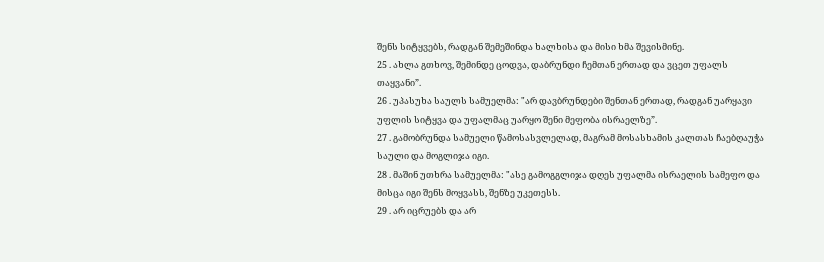შენს სიტყვებს, რადგან შემეშინდა ხალხისა და მისი ხმა შევისმინე.
25 . ახლა გთხოვ, შემინდე ცოდვა, დაბრუნდი ჩემთან ერთად და ვცეთ უფალს თაყვანი”.
26 . უპასუხა საულს სამუელმა: "არ დავბრუნდები შენთან ერთად, რადგან უარყავი უფლის სიტყვა და უფალმაც უარყო შენი მეფობა ისრაელზე”.
27 . გამობრუნდა სამუელი წამოსასვლელად, მაგრამ მოსასხამის კალთას ჩაებღაუჭა საული და მოგლიჯა იგი.
28 . მაშინ უთხრა სამუელმა: "ასე გამოგგლიჯა დღეს უფალმა ისრაელის სამეფო და მისცა იგი შენს მოყვასს, შენზე უკეთესს.
29 . არ იცრუებს და არ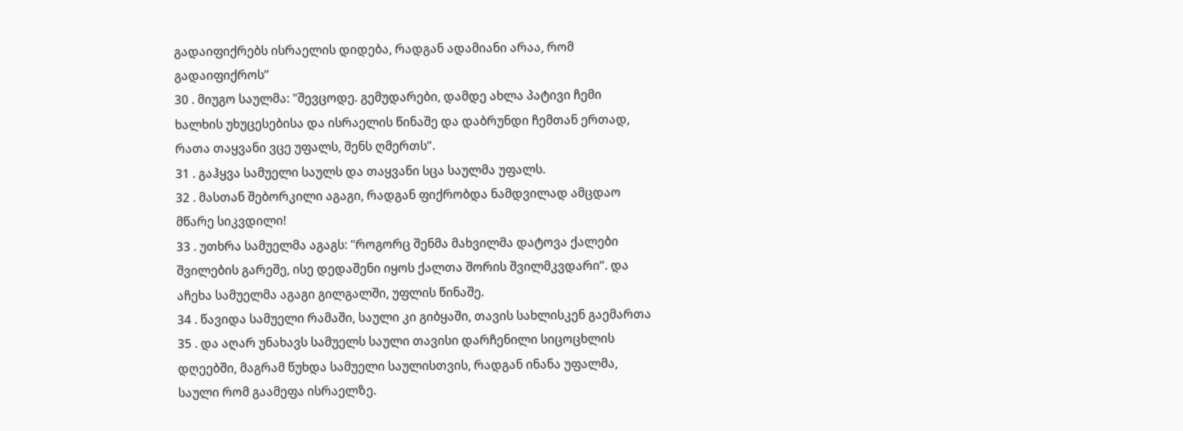გადაიფიქრებს ისრაელის დიდება, რადგან ადამიანი არაა, რომ გადაიფიქროს”
30 . მიუგო საულმა: "შევცოდე. გემუდარები, დამდე ახლა პატივი ჩემი ხალხის უხუცესებისა და ისრაელის წინაშე და დაბრუნდი ჩემთან ერთად, რათა თაყვანი ვცე უფალს, შენს ღმერთს”.
31 . გაჰყვა სამუელი საულს და თაყვანი სცა საულმა უფალს.
32 . მასთან შებორკილი აგაგი, რადგან ფიქრობდა ნამდვილად ამცდაო მწარე სიკვდილი!
33 . უთხრა სამუელმა აგაგს: "როგორც შენმა მახვილმა დატოვა ქალები შვილების გარეშე, ისე დედაშენი იყოს ქალთა შორის შვილმკვდარი”. და აჩეხა სამუელმა აგაგი გილგალში, უფლის წინაშე.
34 . წავიდა სამუელი რამაში, საული კი გიბყაში, თავის სახლისკენ გაემართა
35 . და აღარ უნახავს სამუელს საული თავისი დარჩენილი სიცოცხლის დღეებში, მაგრამ წუხდა სამუელი საულისთვის, რადგან ინანა უფალმა, საული რომ გაამეფა ისრაელზე.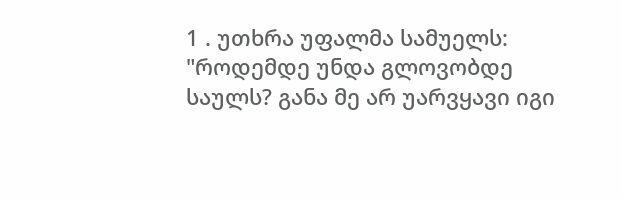1 . უთხრა უფალმა სამუელს: "როდემდე უნდა გლოვობდე საულს? განა მე არ უარვყავი იგი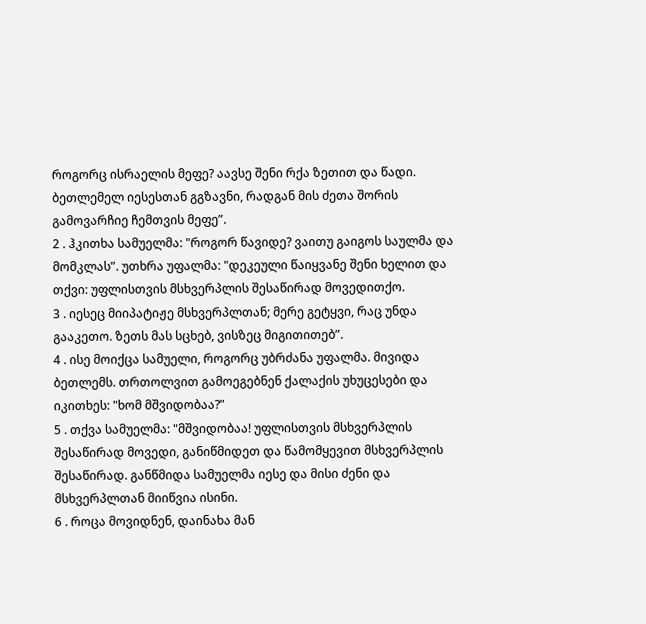როგორც ისრაელის მეფე? აავსე შენი რქა ზეთით და წადი. ბეთლემელ იესესთან გგზავნი, რადგან მის ძეთა შორის გამოვარჩიე ჩემთვის მეფე”.
2 . ჰკითხა სამუელმა: "როგორ წავიდე? ვაითუ გაიგოს საულმა და მომკლას”. უთხრა უფალმა: "დეკეული წაიყვანე შენი ხელით და თქვი: უფლისთვის მსხვერპლის შესაწირად მოვედითქო.
3 . იესეც მიიპატიჟე მსხვერპლთან; მერე გეტყვი, რაც უნდა გააკეთო. ზეთს მას სცხებ, ვისზეც მიგითითებ”.
4 . ისე მოიქცა სამუელი, როგორც უბრძანა უფალმა. მივიდა ბეთლემს. თრთოლვით გამოეგებნენ ქალაქის უხუცესები და იკითხეს: "ხომ მშვიდობაა?”
5 . თქვა სამუელმა: "მშვიდობაა! უფლისთვის მსხვერპლის შესაწირად მოვედი, განიწმიდეთ და წამომყევით მსხვერპლის შესაწირად. განწმიდა სამუელმა იესე და მისი ძენი და მსხვერპლთან მიიწვია ისინი.
6 . როცა მოვიდნენ, დაინახა მან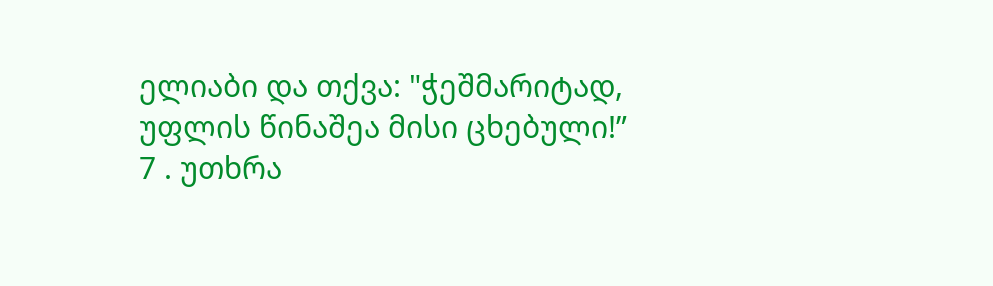ელიაბი და თქვა: "ჭეშმარიტად, უფლის წინაშეა მისი ცხებული!”
7 . უთხრა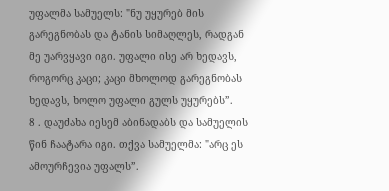უფალმა სამუელს: "ნუ უყურებ მის გარეგნობას და ტანის სიმაღლეს, რადგან მე უარვყავი იგი. უფალი ისე არ ხედავს, როგორც კაცი; კაცი მხოლოდ გარეგნობას ხედავს, ხოლო უფალი გულს უყურებს”.
8 . დაუძახა იესემ აბინადაბს და სამუელის წინ ჩაატარა იგი. თქვა სამუელმა: "არც ეს ამოურჩევია უფალს”.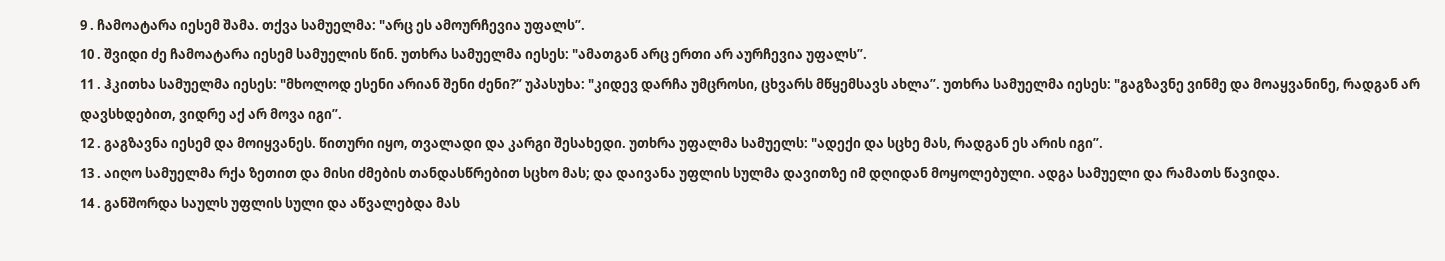9 . ჩამოატარა იესემ შამა. თქვა სამუელმა: "არც ეს ამოურჩევია უფალს”.
10 . შვიდი ძე ჩამოატარა იესემ სამუელის წინ. უთხრა სამუელმა იესეს: "ამათგან არც ერთი არ აურჩევია უფალს”.
11 . ჰკითხა სამუელმა იესეს: "მხოლოდ ესენი არიან შენი ძენი?” უპასუხა: "კიდევ დარჩა უმცროსი, ცხვარს მწყემსავს ახლა”. უთხრა სამუელმა იესეს: "გაგზავნე ვინმე და მოაყვანინე, რადგან არ დავსხდებით, ვიდრე აქ არ მოვა იგი”.
12 . გაგზავნა იესემ და მოიყვანეს. წითური იყო, თვალადი და კარგი შესახედი. უთხრა უფალმა სამუელს: "ადექი და სცხე მას, რადგან ეს არის იგი”.
13 . აიღო სამუელმა რქა ზეთით და მისი ძმების თანდასწრებით სცხო მას; და დაივანა უფლის სულმა დავითზე იმ დღიდან მოყოლებული. ადგა სამუელი და რამათს წავიდა.
14 . განშორდა საულს უფლის სული და აწვალებდა მას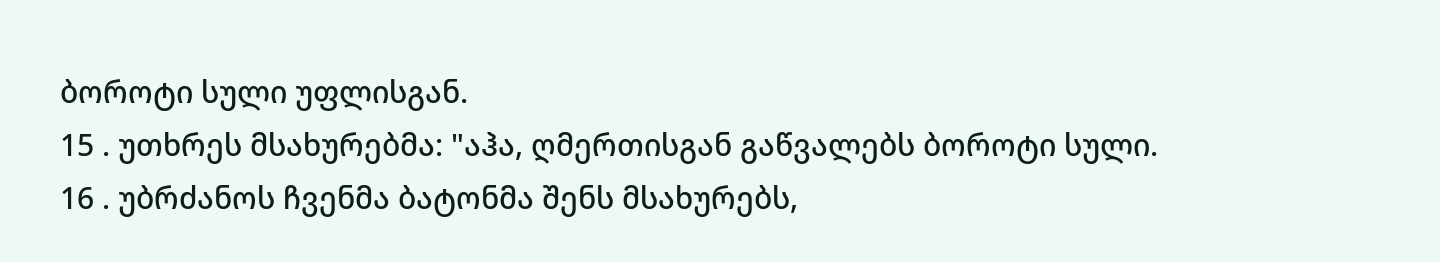ბოროტი სული უფლისგან.
15 . უთხრეს მსახურებმა: "აჰა, ღმერთისგან გაწვალებს ბოროტი სული.
16 . უბრძანოს ჩვენმა ბატონმა შენს მსახურებს,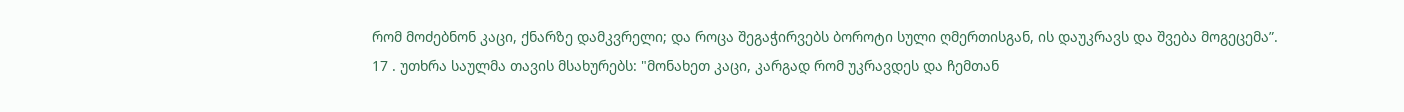რომ მოძებნონ კაცი, ქნარზე დამკვრელი; და როცა შეგაჭირვებს ბოროტი სული ღმერთისგან, ის დაუკრავს და შვება მოგეცემა”.
17 . უთხრა საულმა თავის მსახურებს: "მონახეთ კაცი, კარგად რომ უკრავდეს და ჩემთან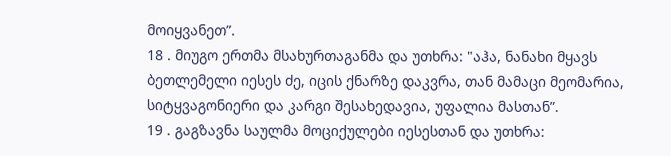მოიყვანეთ”.
18 . მიუგო ერთმა მსახურთაგანმა და უთხრა: "აჰა, ნანახი მყავს ბეთლემელი იესეს ძე, იცის ქნარზე დაკვრა, თან მამაცი მეომარია, სიტყვაგონიერი და კარგი შესახედავია, უფალია მასთან”.
19 . გაგზავნა საულმა მოციქულები იესესთან და უთხრა: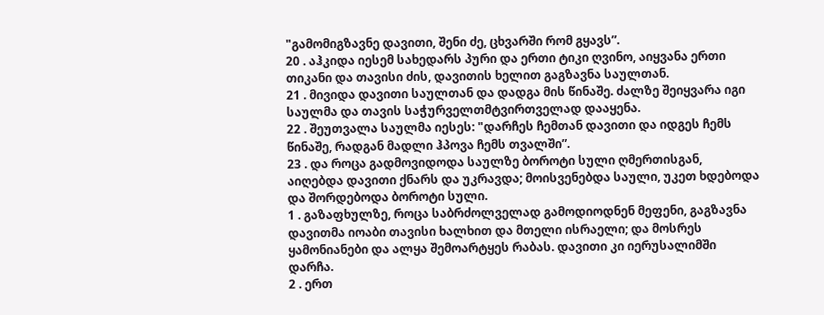"გამომიგზავნე დავითი, შენი ძე, ცხვარში რომ გყავს”.
20 . აჰკიდა იესემ სახედარს პური და ერთი ტიკი ღვინო, აიყვანა ერთი თიკანი და თავისი ძის, დავითის ხელით გაგზავნა საულთან.
21 . მივიდა დავითი საულთან და დადგა მის წინაშე. ძალზე შეიყვარა იგი საულმა და თავის საჭურველთმტვირთველად დააყენა.
22 . შეუთვალა საულმა იესეს: "დარჩეს ჩემთან დავითი და იდგეს ჩემს წინაშე, რადგან მადლი ჰპოვა ჩემს თვალში”.
23 . და როცა გადმოვიდოდა საულზე ბოროტი სული ღმერთისგან, აიღებდა დავითი ქნარს და უკრავდა; მოისვენებდა საული, უკეთ ხდებოდა და შორდებოდა ბოროტი სული.
1 . გაზაფხულზე, როცა საბრძოლველად გამოდიოდნენ მეფენი, გაგზავნა დავითმა იოაბი თავისი ხალხით და მთელი ისრაელი; და მოსრეს ყამონიანები და ალყა შემოარტყეს რაბას. დავითი კი იერუსალიმში დარჩა.
2 . ერთ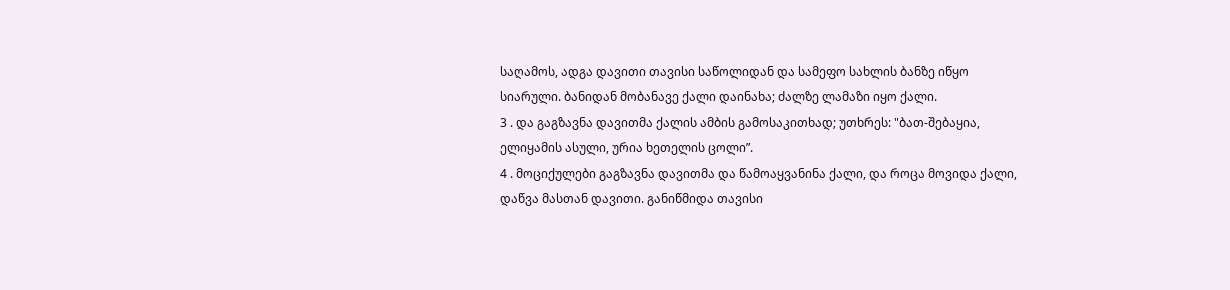საღამოს, ადგა დავითი თავისი საწოლიდან და სამეფო სახლის ბანზე იწყო სიარული. ბანიდან მობანავე ქალი დაინახა; ძალზე ლამაზი იყო ქალი.
3 . და გაგზავნა დავითმა ქალის ამბის გამოსაკითხად; უთხრეს: "ბათ-შებაყია, ელიყამის ასული, ურია ხეთელის ცოლი”.
4 . მოციქულები გაგზავნა დავითმა და წამოაყვანინა ქალი, და როცა მოვიდა ქალი, დაწვა მასთან დავითი. განიწმიდა თავისი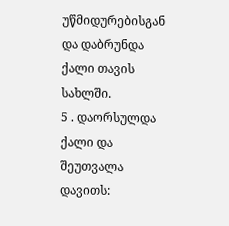უწმიდურებისგან და დაბრუნდა ქალი თავის სახლში.
5 . დაორსულდა ქალი და შეუთვალა დავითს: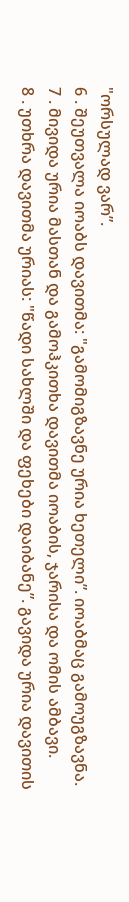"ორსულად ვარ”.
6 . შეუთვალა იოაბს დავითმა: "გამომიგზავნე ურია ხეთელი”. იოაბმაც გამოუგზავნა.
7 . მივიდა ურია მასთან და გამოჰკითხა დავითმა იოაბის, ჯარისა და ომის ამბავი.
8 . უთხრა დავითმა ურიას: "წადი სახლში და ფეხები დაიბანე”. გავიდა ურია დავითის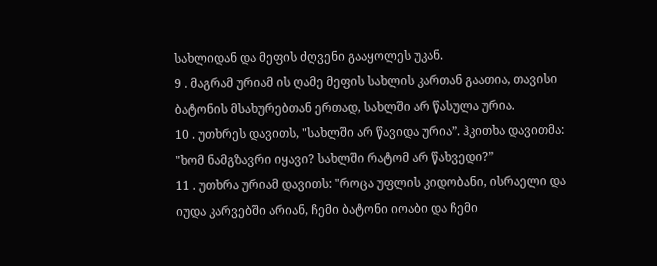სახლიდან და მეფის ძღვენი გააყოლეს უკან.
9 . მაგრამ ურიამ ის ღამე მეფის სახლის კართან გაათია, თავისი ბატონის მსახურებთან ერთად, სახლში არ წასულა ურია.
10 . უთხრეს დავითს, "სახლში არ წავიდა ურია”. ჰკითხა დავითმა: "ხომ ნამგზავრი იყავი? სახლში რატომ არ წახვედი?”
11 . უთხრა ურიამ დავითს: "როცა უფლის კიდობანი, ისრაელი და იუდა კარვებში არიან, ჩემი ბატონი იოაბი და ჩემი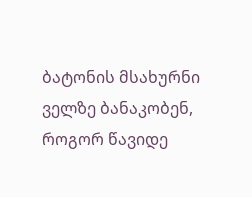ბატონის მსახურნი ველზე ბანაკობენ, როგორ წავიდე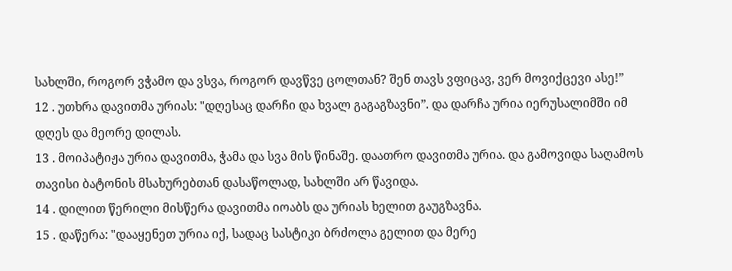სახლში, როგორ ვჭამო და ვსვა, როგორ დავწვე ცოლთან? შენ თავს ვფიცავ, ვერ მოვიქცევი ასე!”
12 . უთხრა დავითმა ურიას: "დღესაც დარჩი და ხვალ გაგაგზავნი”. და დარჩა ურია იერუსალიმში იმ დღეს და მეორე დილას.
13 . მოიპატიჟა ურია დავითმა, ჭამა და სვა მის წინაშე. დაათრო დავითმა ურია. და გამოვიდა საღამოს თავისი ბატონის მსახურებთან დასაწოლად, სახლში არ წავიდა.
14 . დილით წერილი მისწერა დავითმა იოაბს და ურიას ხელით გაუგზავნა.
15 . დაწერა: "დააყენეთ ურია იქ, სადაც სასტიკი ბრძოლა გელით და მერე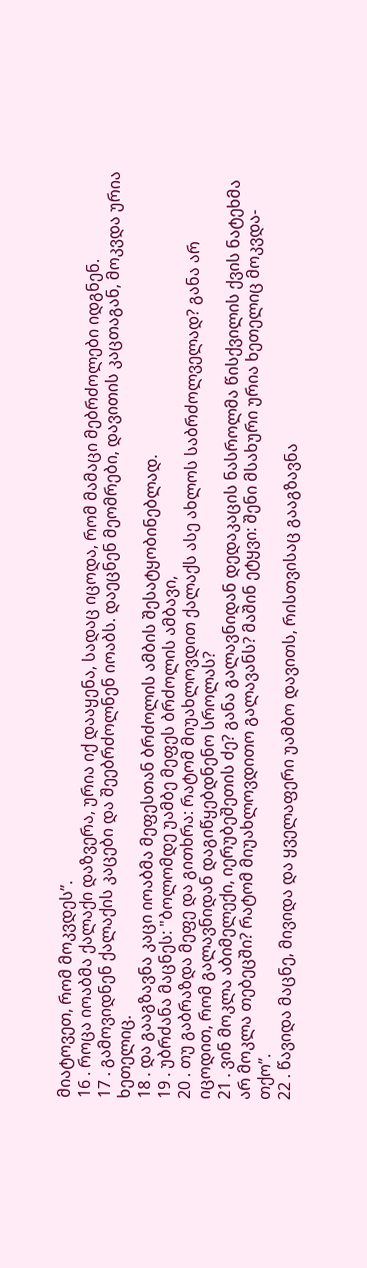მიატოვეთ, რომ მოკვდეს”.
16 . როცა იოაბმა ქალაქი დაზვერა, ურია იქ დააყენა, სადაც იცოდა, რომ მამაცი მებრძოლები იდგნენ.
17 . გამოვიდნენ ქალაქის კაცები და შეებრძოლნენ იოაბს. დაეცნენ მეომრები, დავითის კაცთაგან, მოკვდა ურია ხეთელიც.
18 . და გააგზავნა კაცი იოაბმა მეფესთან ბრძოლის ამბის შესატყობინებლად.
19 . უბრძანა მაცნეს: "ბოლომდე უამბე მეფეს ბრძოლის ამბავი,
20 . თუ გაბრაზდა მეფე და გითხრა: რატომ მიუახლოვდით ქალაქს ასე ახლოს საბრძოლველად? განა არ იცოდით, რომ გალავნიდან დაგიწყებდნენო სროლას?
21 . ვინ მოკლა აბიმელექი, იერუბეშეთის ძე? განა გალავნიდან დედაკაცის ნასროლმა წისქვილის ქვის ნატეხმა არ მოკლა თებეცში? რატომ მიუახლოვდითო გალავანს? მაშინ ეტყვი: შენი მსახური ურია ხეთელიც მოკვდა-თქო”.
22 . წავიდა მაცნე, მივიდა და ყველაფერი უამბო დავითს, რისთვისაც გააგზავნა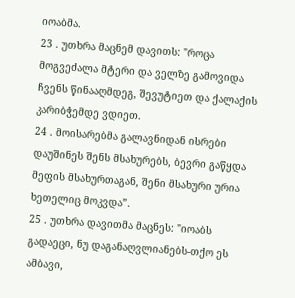იოაბმა.
23 . უთხრა მაცნემ დავითს: "როცა მოგვეძალა მტერი და ველზე გამოვიდა ჩვენს წინააღმდეგ, შევუტიეთ და ქალაქის კარიბჭემდე ვდიეთ.
24 . მოისარებმა გალავნიდან ისრები დაუშინეს შენს მსახურებს, ბევრი გაწყდა მეფის მსახურთაგან, შენი მსახური ურია ხეთელიც მოკვდა”.
25 . უთხრა დავითმა მაცნეს: "იოაბს გადაეცი, ნუ დაგანაღვლიანებს-თქო ეს ამბავი,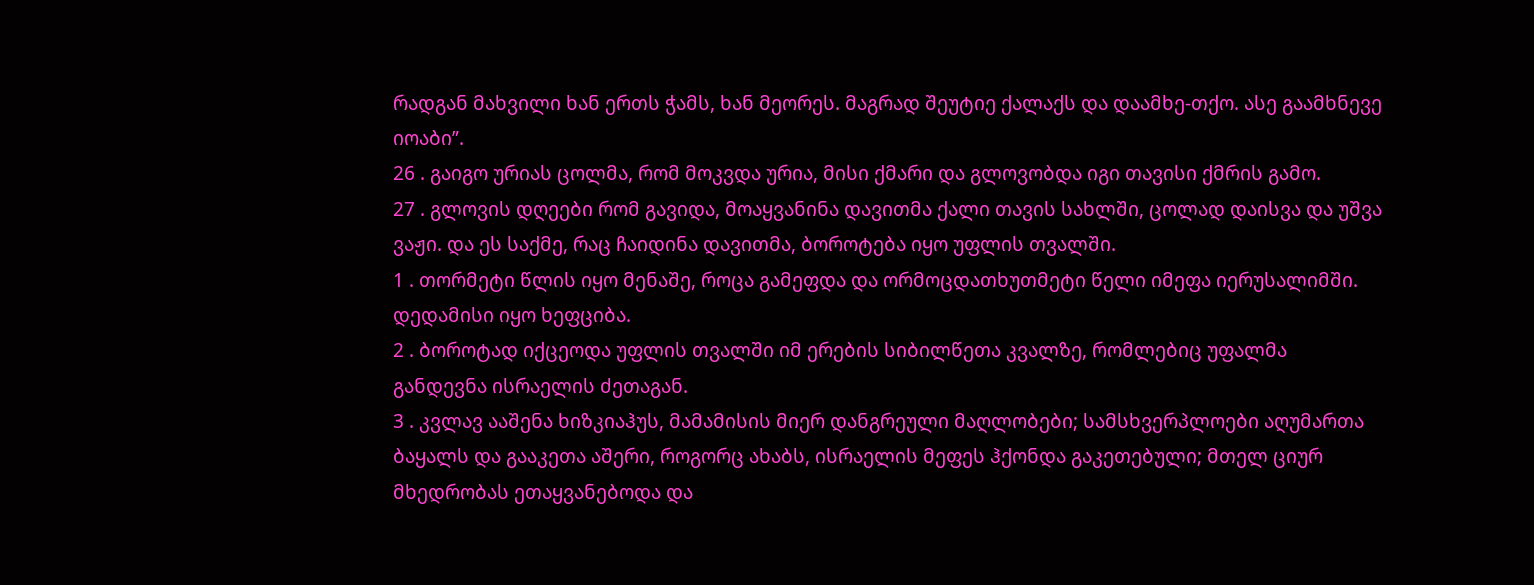რადგან მახვილი ხან ერთს ჭამს, ხან მეორეს. მაგრად შეუტიე ქალაქს და დაამხე-თქო. ასე გაამხნევე იოაბი”.
26 . გაიგო ურიას ცოლმა, რომ მოკვდა ურია, მისი ქმარი და გლოვობდა იგი თავისი ქმრის გამო.
27 . გლოვის დღეები რომ გავიდა, მოაყვანინა დავითმა ქალი თავის სახლში, ცოლად დაისვა და უშვა ვაჟი. და ეს საქმე, რაც ჩაიდინა დავითმა, ბოროტება იყო უფლის თვალში.
1 . თორმეტი წლის იყო მენაშე, როცა გამეფდა და ორმოცდათხუთმეტი წელი იმეფა იერუსალიმში. დედამისი იყო ხეფციბა.
2 . ბოროტად იქცეოდა უფლის თვალში იმ ერების სიბილწეთა კვალზე, რომლებიც უფალმა განდევნა ისრაელის ძეთაგან.
3 . კვლავ ააშენა ხიზკიაჰუს, მამამისის მიერ დანგრეული მაღლობები; სამსხვერპლოები აღუმართა ბაყალს და გააკეთა აშერი, როგორც ახაბს, ისრაელის მეფეს ჰქონდა გაკეთებული; მთელ ციურ მხედრობას ეთაყვანებოდა და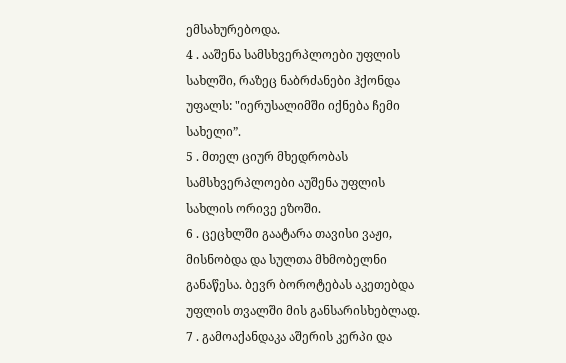ემსახურებოდა.
4 . ააშენა სამსხვერპლოები უფლის სახლში, რაზეც ნაბრძანები ჰქონდა უფალს: "იერუსალიმში იქნება ჩემი სახელი”.
5 . მთელ ციურ მხედრობას სამსხვერპლოები აუშენა უფლის სახლის ორივე ეზოში.
6 . ცეცხლში გაატარა თავისი ვაჟი, მისნობდა და სულთა მხმობელნი განაწესა. ბევრ ბოროტებას აკეთებდა უფლის თვალში მის განსარისხებლად.
7 . გამოაქანდაკა აშერის კერპი და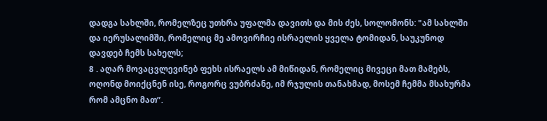დადგა სახლში, რომელზეც უთხრა უფალმა დავითს და მის ძეს, სოლომონს: "ამ სახლში და იერუსალიმში, რომელიც მე ამოვირჩიე ისრაელის ყველა ტომიდან, საუკუნოდ დავდებ ჩემს სახელს;
8 . აღარ მოვაცვლევინებ ფეხს ისრაელს ამ მიწიდან, რომელიც მივეცი მათ მამებს, ოღონდ მოიქცნენ ისე, როგორც ვუბრძანე, იმ რჯულის თანახმად, მოსემ ჩემმა მსახურმა რომ ამცნო მათ”.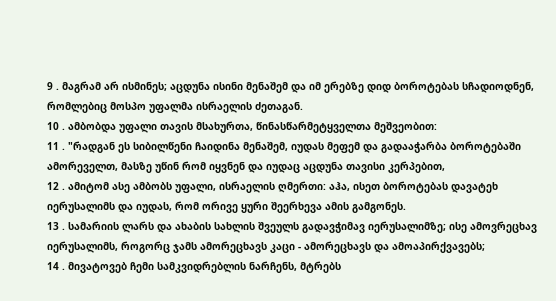9 . მაგრამ არ ისმინეს; აცდუნა ისინი მენაშემ და იმ ერებზე დიდ ბოროტებას სჩადიოდნენ, რომლებიც მოსპო უფალმა ისრაელის ძეთაგან.
10 . ამბობდა უფალი თავის მსახურთა, წინასწარმეტყველთა მეშვეობით:
11 . "რადგან ეს სიბილწენი ჩაიდინა მენაშემ, იუდას მეფემ და გადააჭარბა ბოროტებაში ამორეველთ, მასზე უწინ რომ იყვნენ და იუდაც აცდუნა თავისი კერპებით,
12 . ამიტომ ასე ამბობს უფალი, ისრაელის ღმერთი: აჰა, ისეთ ბოროტებას დავატეხ იერუსალიმს და იუდას, რომ ორივე ყური შეერხევა ამის გამგონეს.
13 . სამარიის ლარს და ახაბის სახლის შვეულს გადავჭიმავ იერუსალიმზე; ისე ამოვრეცხავ იერუსალიმს, როგორც ჯამს ამორეცხავს კაცი - ამორეცხავს და ამოაპირქვავებს;
14 . მივატოვებ ჩემი სამკვიდრებლის ნარჩენს, მტრებს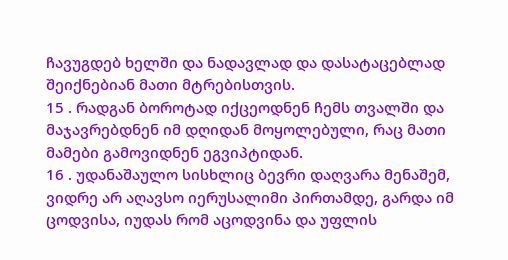ჩავუგდებ ხელში და ნადავლად და დასატაცებლად შეიქნებიან მათი მტრებისთვის.
15 . რადგან ბოროტად იქცეოდნენ ჩემს თვალში და მაჯავრებდნენ იმ დღიდან მოყოლებული, რაც მათი მამები გამოვიდნენ ეგვიპტიდან.
16 . უდანაშაულო სისხლიც ბევრი დაღვარა მენაშემ, ვიდრე არ აღავსო იერუსალიმი პირთამდე, გარდა იმ ცოდვისა, იუდას რომ აცოდვინა და უფლის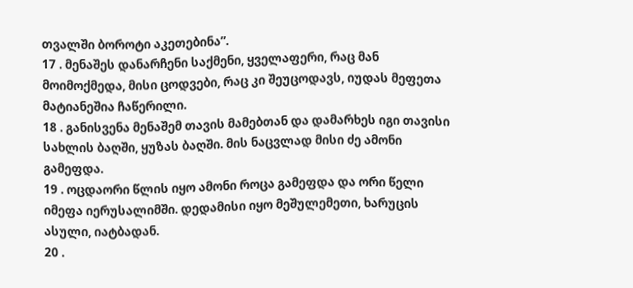თვალში ბოროტი აკეთებინა”.
17 . მენაშეს დანარჩენი საქმენი, ყველაფერი, რაც მან მოიმოქმედა, მისი ცოდვები, რაც კი შეუცოდავს, იუდას მეფეთა მატიანეშია ჩაწერილი.
18 . განისვენა მენაშემ თავის მამებთან და დამარხეს იგი თავისი სახლის ბაღში, ყუზას ბაღში. მის ნაცვლად მისი ძე ამონი გამეფდა.
19 . ოცდაორი წლის იყო ამონი როცა გამეფდა და ორი წელი იმეფა იერუსალიმში. დედამისი იყო მეშულემეთი, ხარუცის ასული, იატბადან.
20 .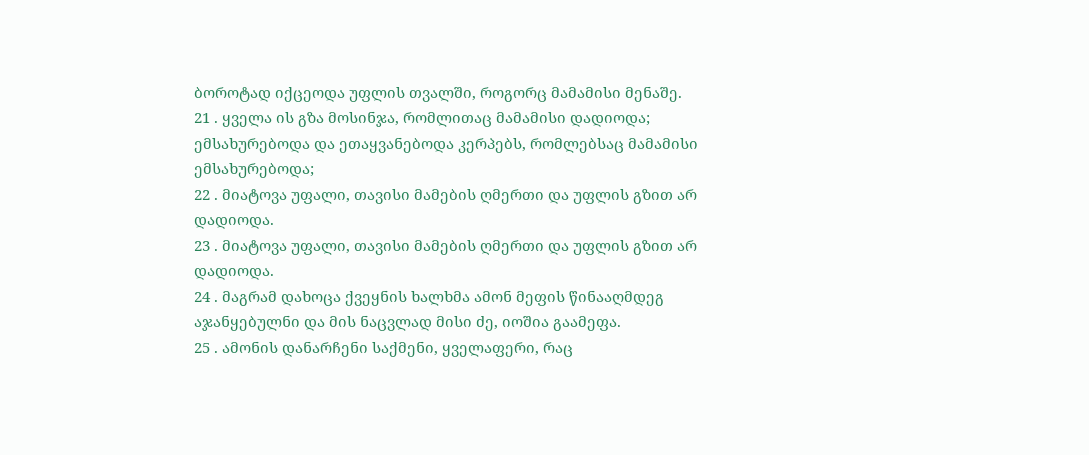ბოროტად იქცეოდა უფლის თვალში, როგორც მამამისი მენაშე.
21 . ყველა ის გზა მოსინჯა, რომლითაც მამამისი დადიოდა; ემსახურებოდა და ეთაყვანებოდა კერპებს, რომლებსაც მამამისი ემსახურებოდა;
22 . მიატოვა უფალი, თავისი მამების ღმერთი და უფლის გზით არ დადიოდა.
23 . მიატოვა უფალი, თავისი მამების ღმერთი და უფლის გზით არ დადიოდა.
24 . მაგრამ დახოცა ქვეყნის ხალხმა ამონ მეფის წინააღმდეგ აჯანყებულნი და მის ნაცვლად მისი ძე, იოშია გაამეფა.
25 . ამონის დანარჩენი საქმენი, ყველაფერი, რაც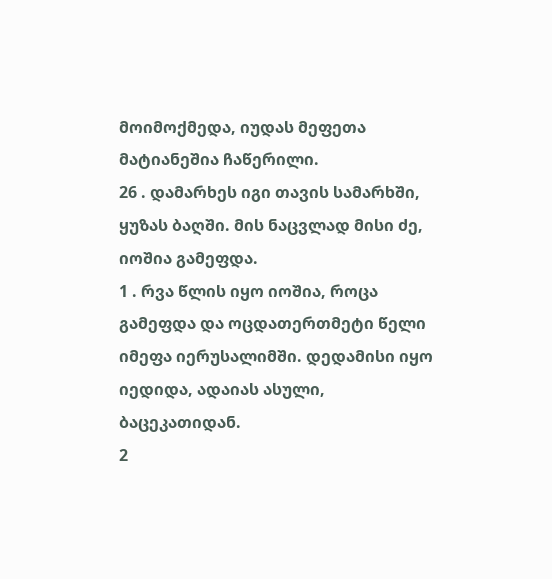მოიმოქმედა, იუდას მეფეთა მატიანეშია ჩაწერილი.
26 . დამარხეს იგი თავის სამარხში, ყუზას ბაღში. მის ნაცვლად მისი ძე, იოშია გამეფდა.
1 . რვა წლის იყო იოშია, როცა გამეფდა და ოცდათერთმეტი წელი იმეფა იერუსალიმში. დედამისი იყო იედიდა, ადაიას ასული, ბაცეკათიდან.
2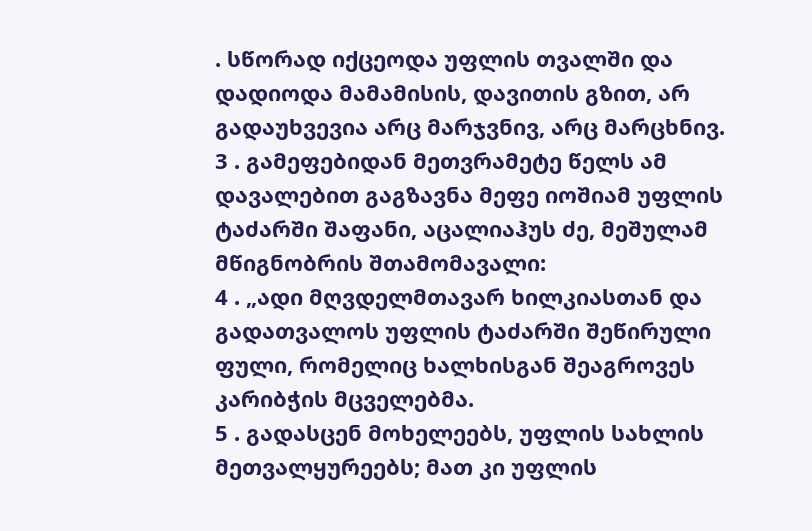. სწორად იქცეოდა უფლის თვალში და დადიოდა მამამისის, დავითის გზით, არ გადაუხვევია არც მარჯვნივ, არც მარცხნივ.
3 . გამეფებიდან მეთვრამეტე წელს ამ დავალებით გაგზავნა მეფე იოშიამ უფლის ტაძარში შაფანი, აცალიაჰუს ძე, მეშულამ მწიგნობრის შთამომავალი:
4 . „ადი მღვდელმთავარ ხილკიასთან და გადათვალოს უფლის ტაძარში შეწირული ფული, რომელიც ხალხისგან შეაგროვეს კარიბჭის მცველებმა.
5 . გადასცენ მოხელეებს, უფლის სახლის მეთვალყურეებს; მათ კი უფლის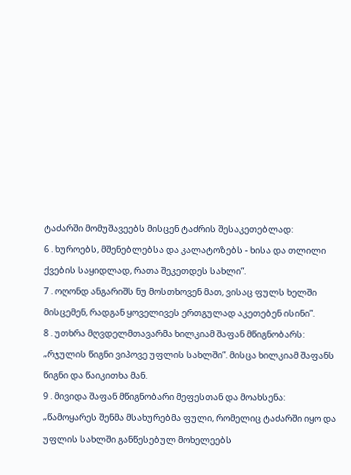ტაძარში მომუშავეებს მისცენ ტაძრის შესაკეთებლად:
6 . ხუროებს, მშენებლებსა და კალატოზებს - ხისა და თლილი ქვების საყიდლად, რათა შეკეთდეს სახლი”.
7 . ოღონდ ანგარიშს ნუ მოსთხოვენ მათ, ვისაც ფულს ხელში მისცემენ, რადგან ყოველივეს ერთგულად აკეთებენ ისინი”.
8 . უთხრა მღვდელმთავარმა ხილკიამ შაფან მწიგნობარს: „რჯულის წიგნი ვიპოვე უფლის სახლში”. მისცა ხილკიამ შაფანს წიგნი და წაიკითხა მან.
9 . მივიდა შაფან მწიგნობარი მეფესთან და მოახსენა: „წამოყარეს შენმა მსახურებმა ფული, რომელიც ტაძარში იყო და უფლის სახლში განწესებულ მოხელეებს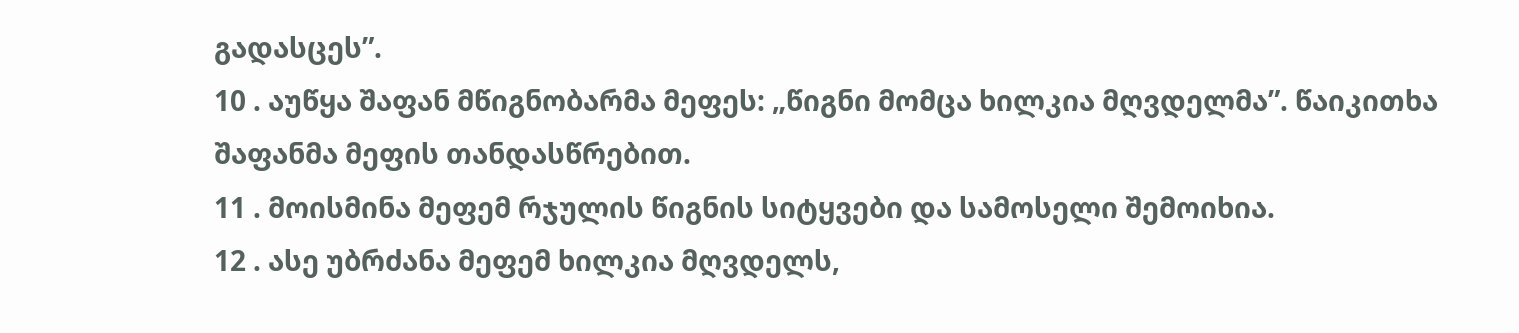გადასცეს”.
10 . აუწყა შაფან მწიგნობარმა მეფეს: „წიგნი მომცა ხილკია მღვდელმა”. წაიკითხა შაფანმა მეფის თანდასწრებით.
11 . მოისმინა მეფემ რჯულის წიგნის სიტყვები და სამოსელი შემოიხია.
12 . ასე უბრძანა მეფემ ხილკია მღვდელს,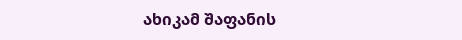ახიკამ შაფანის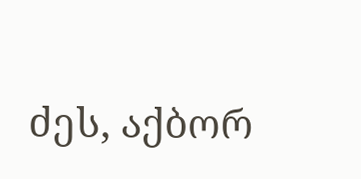ძეს, აქბორ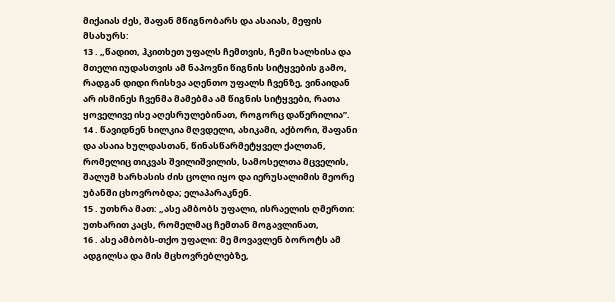მიქაიას ძეს, შაფან მწიგნობარს და ასაიას, მეფის მსახურს:
13 . „წადით, ჰკითხეთ უფალს ჩემთვის, ჩემი ხალხისა და მთელი იუდასთვის ამ ნაპოვნი წიგნის სიტყვების გამო, რადგან დიდი რისხვა აღენთო უფალს ჩვენზე, ვინაიდან არ ისმინეს ჩვენმა მამებმა ამ წიგნის სიტყვები, რათა ყოველივე ისე აღესრულებინათ, როგორც დაწერილია”.
14 . წავიდნენ ხილკია მღვდელი, ახიკამი, აქბორი, შაფანი და ასაია ხულდასთან, წინასწარმეტყველ ქალთან, რომელიც თიკვას შვილიშვილის, სამოსელთა მცველის, შალუმ ხარხასის ძის ცოლი იყო და იერუსალიმის მეორე უბანში ცხოვრობდა; ელაპარაკნენ.
15 . უთხრა მათ: „ასე ამბობს უფალი, ისრაელის ღმერთი: უთხარით კაცს, რომელმაც ჩემთან მოგავლინათ,
16 . ასე ამბობს-თქო უფალი: მე მოვავლენ ბოროტს ამ ადგილსა და მის მცხოვრებლებზე,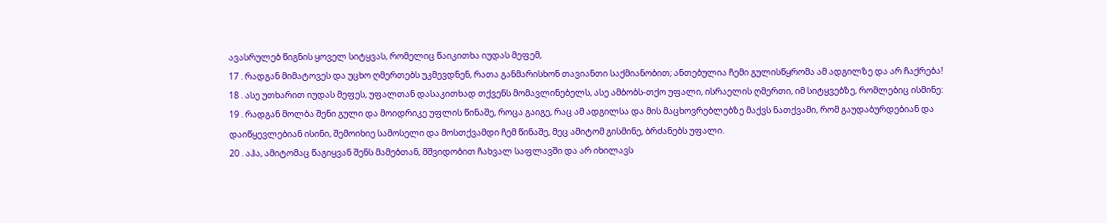ავასრულებ წიგნის ყოველ სიტყვას, რომელიც წაიკითხა იუდას მეფემ,
17 . რადგან მიმატოვეს და უცხო ღმერთებს უკმევდნენ, რათა განმარისხონ თავიანთი საქმიანობით; ანთებულია ჩემი გულისწყრომა ამ ადგილზე და არ ჩაქრება!
18 . ასე უთხარით იუდას მეფეს, უფალთან დასაკითხად თქვენს მომავლინებელს, ასე ამბობს-თქო უფალი, ისრაელის ღმერთი, იმ სიტყვებზე, რომლებიც ისმინე:
19 . რადგან მოლბა შენი გული და მოიდრიკე უფლის წინაშე, როცა გაიგე, რაც ამ ადგილსა და მის მაცხოვრებლებზე მაქვს ნათქვამი, რომ გაუდაბურდებიან და დაიწყევლებიან ისინი, შემოიხიე სამოსელი და მოსთქვამდი ჩემ წინაშე, მეც ამიტომ გისმინე, ბრძანებს უფალი.
20 . აჰა, ამიტომაც წაგიყვან შენს მამებთან, მშვიდობით ჩახვალ საფლავში და არ იხილავს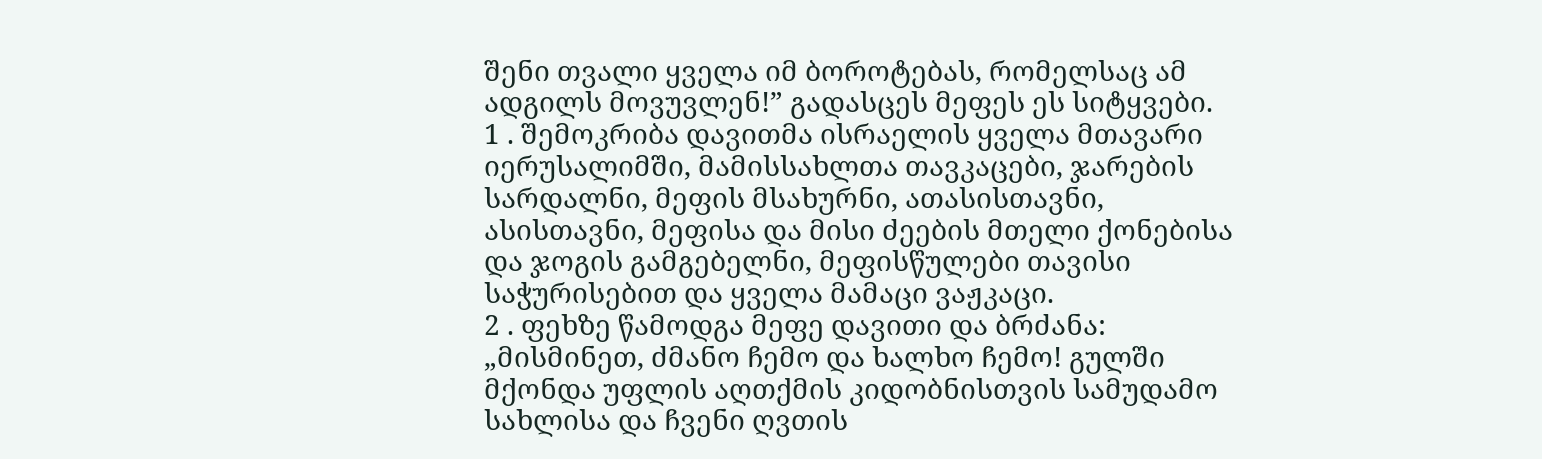შენი თვალი ყველა იმ ბოროტებას, რომელსაც ამ ადგილს მოვუვლენ!” გადასცეს მეფეს ეს სიტყვები.
1 . შემოკრიბა დავითმა ისრაელის ყველა მთავარი იერუსალიმში, მამისსახლთა თავკაცები, ჯარების სარდალნი, მეფის მსახურნი, ათასისთავნი, ასისთავნი, მეფისა და მისი ძეების მთელი ქონებისა და ჯოგის გამგებელნი, მეფისწულები თავისი საჭურისებით და ყველა მამაცი ვაჟკაცი.
2 . ფეხზე წამოდგა მეფე დავითი და ბრძანა: „მისმინეთ, ძმანო ჩემო და ხალხო ჩემო! გულში მქონდა უფლის აღთქმის კიდობნისთვის სამუდამო სახლისა და ჩვენი ღვთის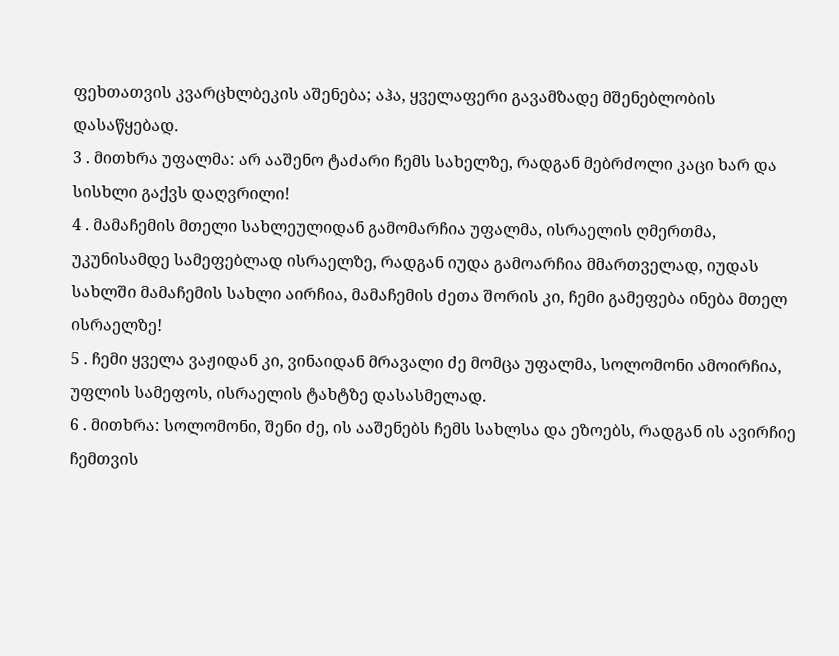ფეხთათვის კვარცხლბეკის აშენება; აჰა, ყველაფერი გავამზადე მშენებლობის დასაწყებად.
3 . მითხრა უფალმა: არ ააშენო ტაძარი ჩემს სახელზე, რადგან მებრძოლი კაცი ხარ და სისხლი გაქვს დაღვრილი!
4 . მამაჩემის მთელი სახლეულიდან გამომარჩია უფალმა, ისრაელის ღმერთმა, უკუნისამდე სამეფებლად ისრაელზე, რადგან იუდა გამოარჩია მმართველად, იუდას სახლში მამაჩემის სახლი აირჩია, მამაჩემის ძეთა შორის კი, ჩემი გამეფება ინება მთელ ისრაელზე!
5 . ჩემი ყველა ვაჟიდან კი, ვინაიდან მრავალი ძე მომცა უფალმა, სოლომონი ამოირჩია, უფლის სამეფოს, ისრაელის ტახტზე დასასმელად.
6 . მითხრა: სოლომონი, შენი ძე, ის ააშენებს ჩემს სახლსა და ეზოებს, რადგან ის ავირჩიე ჩემთვის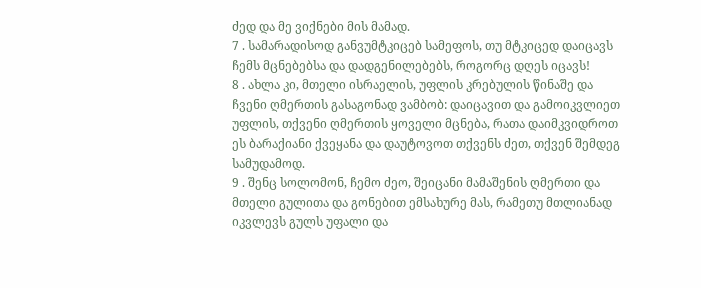ძედ და მე ვიქნები მის მამად.
7 . სამარადისოდ განვუმტკიცებ სამეფოს, თუ მტკიცედ დაიცავს ჩემს მცნებებსა და დადგენილებებს, როგორც დღეს იცავს!
8 . ახლა კი, მთელი ისრაელის, უფლის კრებულის წინაშე და ჩვენი ღმერთის გასაგონად ვამბობ: დაიცავით და გამოიკვლიეთ უფლის, თქვენი ღმერთის ყოველი მცნება, რათა დაიმკვიდროთ ეს ბარაქიანი ქვეყანა და დაუტოვოთ თქვენს ძეთ, თქვენ შემდეგ სამუდამოდ.
9 . შენც სოლომონ, ჩემო ძეო, შეიცანი მამაშენის ღმერთი და მთელი გულითა და გონებით ემსახურე მას, რამეთუ მთლიანად იკვლევს გულს უფალი და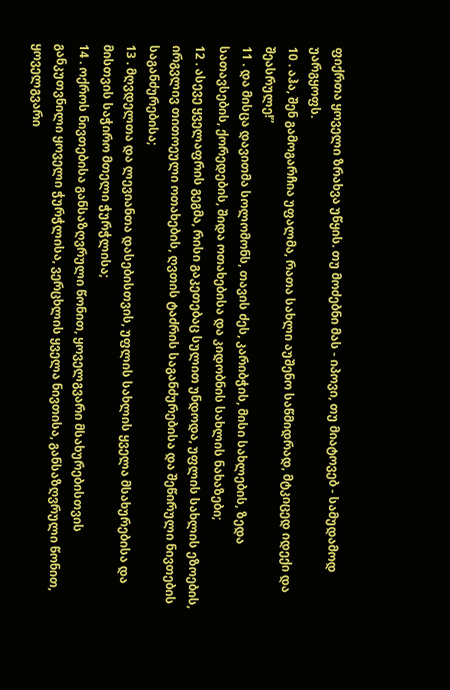ფიქრთა ყოველი ზრახვა უწყის. თუ მოძებნი მას - იპოვი, თუ მიატოვებ - სამუდამოდ უარგყოფს.
10 . აჰა, შენ გამოგარჩია უფალმა, რათა სახლი აუშენო საწმიდრად, მტკიცედ იდექი და შეასრულე!”
11 . და მისცა დავითმა სოლომონს, თავის ძეს, კარიბჭის, მისი სახლების, ზედა სათავსების, ქორედების, შიდა ოთახებისა და კიდობნის სახლის ნახაზები;
12 . ასევე ყველაფრის გეგმა, რისი გაკეთებაც სულით უნდოდა, უფლის სახლის ეზოების, ირგვლივ თითოეული ოთახების, ღვთის ტაძრის საგანძურებისა და შეწირული ნივთების საგანძურებისა;
13 . მღვდელთა და ლევიანთა დასებისთვის, უფლის სახლის ყველა მსახურებისა და მისთვის საჭირო მთელი ჭურჭლისა;
14 . ოქროს ნივთებისა განსაზღვრული წონით, ყოველგვარი მსახურებისთვის განკუთვნილი ყოველი ჭურჭლისა, ვერცხლის ყველა ნივთისა, განსაზღვრული წონით, ყოველგვარი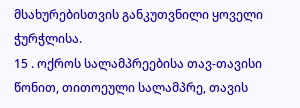მსახურებისთვის განკუთვნილი ყოველი ჭურჭლისა.
15 . ოქროს სალამპრეებისა თავ-თავისი წონით, თითოეული სალამპრე, თავის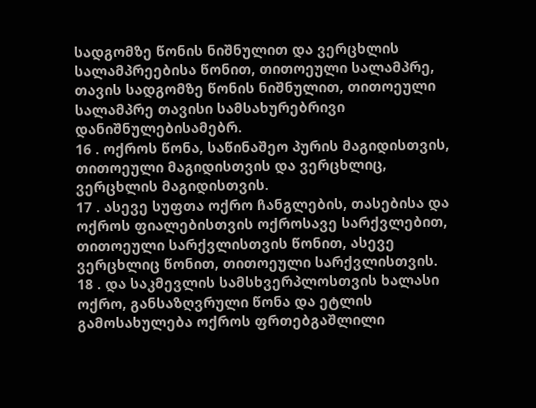სადგომზე წონის ნიშნულით და ვერცხლის სალამპრეებისა წონით, თითოეული სალამპრე, თავის სადგომზე წონის ნიშნულით, თითოეული სალამპრე თავისი სამსახურებრივი დანიშნულებისამებრ.
16 . ოქროს წონა, საწინაშეო პურის მაგიდისთვის, თითოეული მაგიდისთვის და ვერცხლიც, ვერცხლის მაგიდისთვის.
17 . ასევე სუფთა ოქრო ჩანგლების, თასებისა და ოქროს ფიალებისთვის ოქროსავე სარქვლებით, თითოეული სარქვლისთვის წონით, ასევე ვერცხლიც წონით, თითოეული სარქვლისთვის.
18 . და საკმევლის სამსხვერპლოსთვის ხალასი ოქრო, განსაზღვრული წონა და ეტლის გამოსახულება ოქროს ფრთებგაშლილი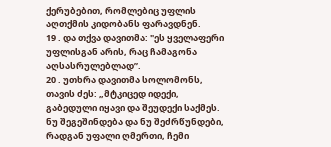ქერუბებით, რომლებიც უფლის აღთქმის კიდობანს ფარავდნენ.
19 . და თქვა დავითმა: "ეს ყველაფერი უფლისგან არის, რაც ჩამაგონა აღსასრულებლად”.
20 . უთხრა დავითმა სოლომონს, თავის ძეს: „მტკიცედ იდექი, გაბედული იყავი და შეუდექი საქმეს. ნუ შეგეშინდება და ნუ შეძრწუნდები, რადგან უფალი ღმერთი, ჩემი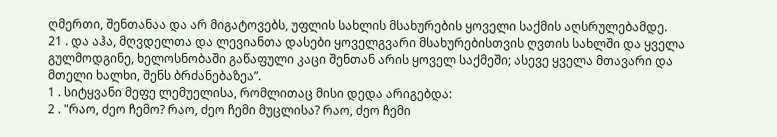ღმერთი, შენთანაა და არ მიგატოვებს, უფლის სახლის მსახურების ყოველი საქმის აღსრულებამდე.
21 . და აჰა, მღვდელთა და ლევიანთა დასები ყოველგვარი მსახურებისთვის ღვთის სახლში და ყველა გულმოდგინე, ხელოსნობაში გაწაფული კაცი შენთან არის ყოველ საქმეში; ასევე ყველა მთავარი და მთელი ხალხი, შენს ბრძანებაზეა”.
1 . სიტყვანი მეფე ლემუელისა, რომლითაც მისი დედა არიგებდა:
2 . "რაო, ძეო ჩემო? რაო, ძეო ჩემი მუცლისა? რაო, ძეო ჩემი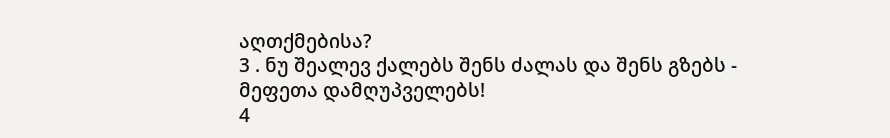აღთქმებისა?
3 . ნუ შეალევ ქალებს შენს ძალას და შენს გზებს - მეფეთა დამღუპველებს!
4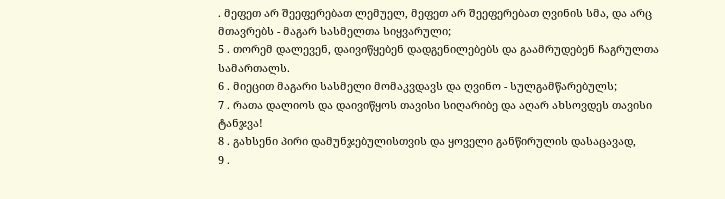. მეფეთ არ შეეფერებათ ლემუელ, მეფეთ არ შეეფერებათ ღვინის სმა, და არც მთავრებს - მაგარ სასმელთა სიყვარული;
5 . თორემ დალევენ, დაივიწყებენ დადგენილებებს და გაამრუდებენ ჩაგრულთა სამართალს.
6 . მიეცით მაგარი სასმელი მომაკვდავს და ღვინო - სულგამწარებულს;
7 . რათა დალიოს და დაივიწყოს თავისი სიღარიბე და აღარ ახსოვდეს თავისი ტანჯვა!
8 . გახსენი პირი დამუნჯებულისთვის და ყოველი განწირულის დასაცავად,
9 .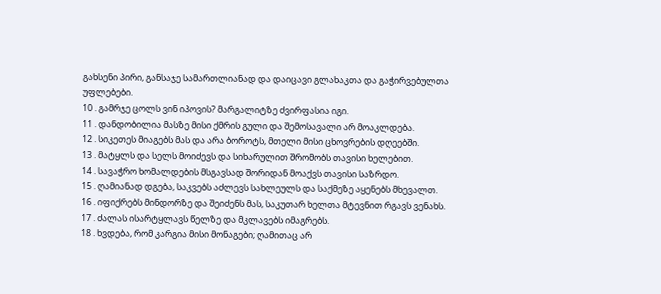გახსენი პირი, განსაჯე სამართლიანად და დაიცავი გლახაკთა და გაჭირვებულთა უფლებები.
10 . გამრჯე ცოლს ვინ იპოვის? მარგალიტზე ძვირფასია იგი.
11 . დანდობილია მასზე მისი ქმრის გული და შემოსავალი არ მოაკლდება.
12 . სიკეთეს მიაგებს მას და არა ბოროტს, მთელი მისი ცხოვრების დღეებში.
13 . მატყლს და სელს მოიძევს და სიხარულით შრომობს თავისი ხელებით.
14 . სავაჭრო ხომალდების მსგავსად შორიდან მოაქვს თავისი საზრდო.
15 . ღამიანად დგება, საკვებს აძლევს სახლეულს და საქმეზე აყენებს მხევალთ.
16 . იფიქრებს მინდორზე და შეიძენს მას, საკუთარ ხელთა მტევნით რგავს ვენახს.
17 . ძალას ისარტყლავს წელზე და მკლავებს იმაგრებს.
18 . ხვდება, რომ კარგია მისი მონაგები; ღამითაც არ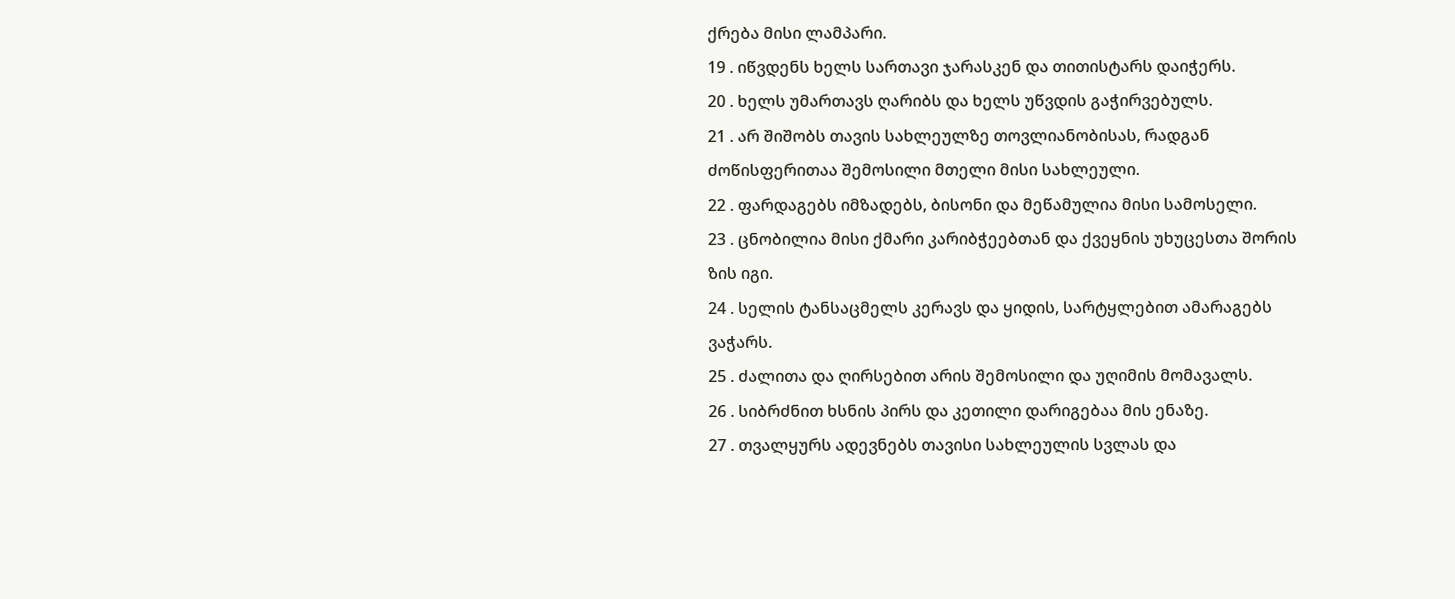ქრება მისი ლამპარი.
19 . იწვდენს ხელს სართავი ჯარასკენ და თითისტარს დაიჭერს.
20 . ხელს უმართავს ღარიბს და ხელს უწვდის გაჭირვებულს.
21 . არ შიშობს თავის სახლეულზე თოვლიანობისას, რადგან ძოწისფერითაა შემოსილი მთელი მისი სახლეული.
22 . ფარდაგებს იმზადებს, ბისონი და მეწამულია მისი სამოსელი.
23 . ცნობილია მისი ქმარი კარიბჭეებთან და ქვეყნის უხუცესთა შორის ზის იგი.
24 . სელის ტანსაცმელს კერავს და ყიდის, სარტყლებით ამარაგებს ვაჭარს.
25 . ძალითა და ღირსებით არის შემოსილი და უღიმის მომავალს.
26 . სიბრძნით ხსნის პირს და კეთილი დარიგებაა მის ენაზე.
27 . თვალყურს ადევნებს თავისი სახლეულის სვლას და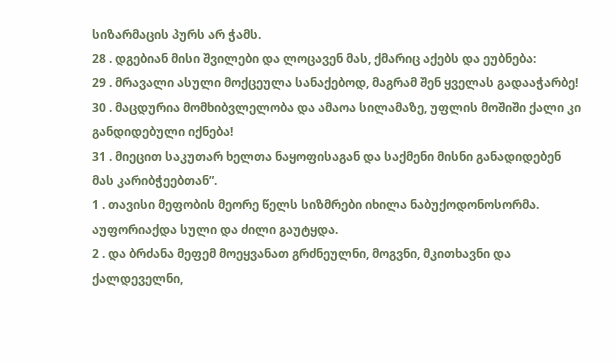სიზარმაცის პურს არ ჭამს.
28 . დგებიან მისი შვილები და ლოცავენ მას, ქმარიც აქებს და ეუბნება:
29 . მრავალი ასული მოქცეულა სანაქებოდ, მაგრამ შენ ყველას გადააჭარბე!
30 . მაცდურია მომხიბვლელობა და ამაოა სილამაზე, უფლის მოშიში ქალი კი განდიდებული იქნება!
31 . მიეცით საკუთარ ხელთა ნაყოფისაგან და საქმენი მისნი განადიდებენ მას კარიბჭეებთან”.
1 . თავისი მეფობის მეორე წელს სიზმრები იხილა ნაბუქოდონოსორმა. აუფორიაქდა სული და ძილი გაუტყდა.
2 . და ბრძანა მეფემ მოეყვანათ გრძნეულნი, მოგვნი, მკითხავნი და ქალდეველნი,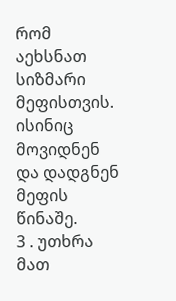რომ აეხსნათ სიზმარი მეფისთვის. ისინიც მოვიდნენ და დადგნენ მეფის წინაშე.
3 . უთხრა მათ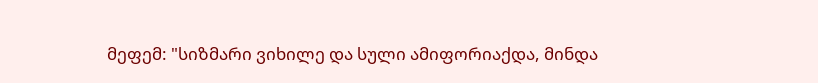მეფემ: "სიზმარი ვიხილე და სული ამიფორიაქდა, მინდა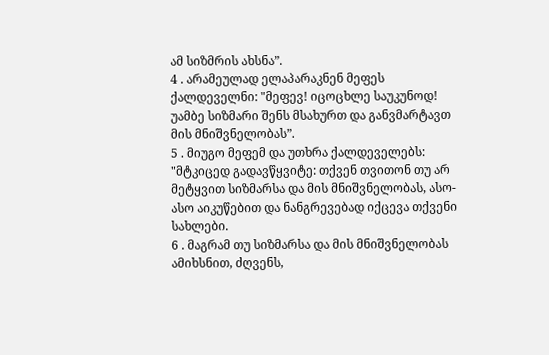ამ სიზმრის ახსნა”.
4 . არამეულად ელაპარაკნენ მეფეს ქალდეველნი: "მეფევ! იცოცხლე საუკუნოდ! უამბე სიზმარი შენს მსახურთ და განვმარტავთ მის მნიშვნელობას”.
5 . მიუგო მეფემ და უთხრა ქალდეველებს: "მტკიცედ გადავწყვიტე: თქვენ თვითონ თუ არ მეტყვით სიზმარსა და მის მნიშვნელობას, ასო-ასო აიკუწებით და ნანგრევებად იქცევა თქვენი სახლები.
6 . მაგრამ თუ სიზმარსა და მის მნიშვნელობას ამიხსნით, ძღვენს,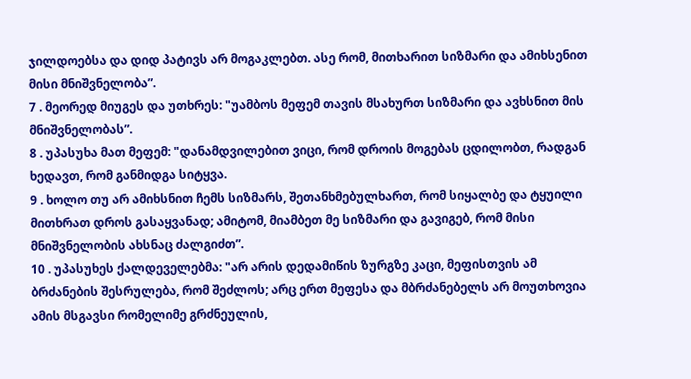ჯილდოებსა და დიდ პატივს არ მოგაკლებთ. ასე რომ, მითხარით სიზმარი და ამიხსენით მისი მნიშვნელობა”.
7 . მეორედ მიუგეს და უთხრეს: "უამბოს მეფემ თავის მსახურთ სიზმარი და ავხსნით მის მნიშვნელობას”.
8 . უპასუხა მათ მეფემ: "დანამდვილებით ვიცი, რომ დროის მოგებას ცდილობთ, რადგან ხედავთ, რომ განმიდგა სიტყვა.
9 . ხოლო თუ არ ამიხსნით ჩემს სიზმარს, შეთანხმებულხართ, რომ სიყალბე და ტყუილი მითხრათ დროს გასაყვანად; ამიტომ, მიამბეთ მე სიზმარი და გავიგებ, რომ მისი მნიშვნელობის ახსნაც ძალგიძთ”.
10 . უპასუხეს ქალდეველებმა: "არ არის დედამიწის ზურგზე კაცი, მეფისთვის ამ ბრძანების შესრულება, რომ შეძლოს; არც ერთ მეფესა და მბრძანებელს არ მოუთხოვია ამის მსგავსი რომელიმე გრძნეულის,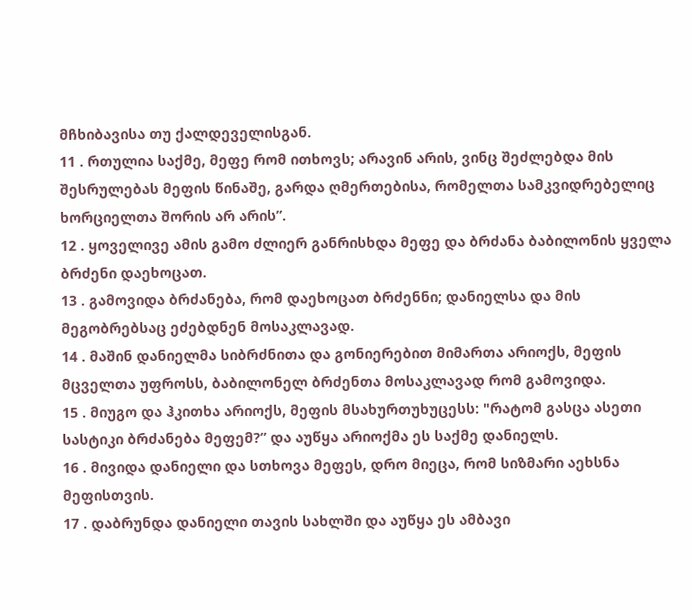მჩხიბავისა თუ ქალდეველისგან.
11 . რთულია საქმე, მეფე რომ ითხოვს; არავინ არის, ვინც შეძლებდა მის შესრულებას მეფის წინაშე, გარდა ღმერთებისა, რომელთა სამკვიდრებელიც ხორციელთა შორის არ არის”.
12 . ყოველივე ამის გამო ძლიერ განრისხდა მეფე და ბრძანა ბაბილონის ყველა ბრძენი დაეხოცათ.
13 . გამოვიდა ბრძანება, რომ დაეხოცათ ბრძენნი; დანიელსა და მის მეგობრებსაც ეძებდნენ მოსაკლავად.
14 . მაშინ დანიელმა სიბრძნითა და გონიერებით მიმართა არიოქს, მეფის მცველთა უფროსს, ბაბილონელ ბრძენთა მოსაკლავად რომ გამოვიდა.
15 . მიუგო და ჰკითხა არიოქს, მეფის მსახურთუხუცესს: "რატომ გასცა ასეთი სასტიკი ბრძანება მეფემ?” და აუწყა არიოქმა ეს საქმე დანიელს.
16 . მივიდა დანიელი და სთხოვა მეფეს, დრო მიეცა, რომ სიზმარი აეხსნა მეფისთვის.
17 . დაბრუნდა დანიელი თავის სახლში და აუწყა ეს ამბავი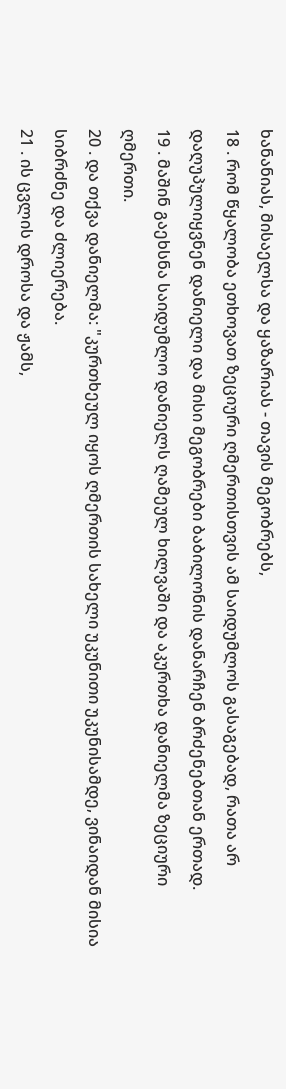ხანანიას, მისაელსა და ყაზარიას - თავის მეგობრებს,
18 . რომ წყალობა ეთხოვათ ზეციური ღმერთისთვის ამ საიდუმლოს გასაგებად, რათა არ დაღუპულიყვნენ დანიელი და მისი მეგობრები ბაბილონის დანარჩენ ბრძენებთან ერთად.
19 . მაშინ გაეხსნა საიდუმლო დანიელს ღამეულ ხილვაში და აკურთხა დანიელმა ზეციური ღმერთი.
20 . და თქვა დანიელმა: "კურთხეულ იყოს ღმერთის სახელი უკუნითი უკუნისამდე, ვინაიდან მისია სიბრძნე და ძლიერება.
21 . ის ცვლის დროსა და ჟამს,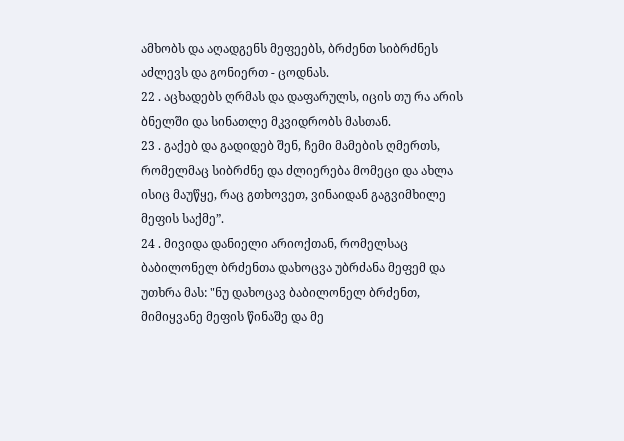ამხობს და აღადგენს მეფეებს, ბრძენთ სიბრძნეს აძლევს და გონიერთ - ცოდნას.
22 . აცხადებს ღრმას და დაფარულს, იცის თუ რა არის ბნელში და სინათლე მკვიდრობს მასთან.
23 . გაქებ და გადიდებ შენ, ჩემი მამების ღმერთს, რომელმაც სიბრძნე და ძლიერება მომეცი და ახლა ისიც მაუწყე, რაც გთხოვეთ, ვინაიდან გაგვიმხილე მეფის საქმე”.
24 . მივიდა დანიელი არიოქთან, რომელსაც ბაბილონელ ბრძენთა დახოცვა უბრძანა მეფემ და უთხრა მას: "ნუ დახოცავ ბაბილონელ ბრძენთ, მიმიყვანე მეფის წინაშე და მე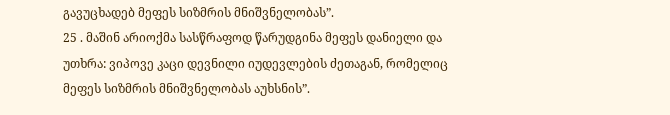გავუცხადებ მეფეს სიზმრის მნიშვნელობას”.
25 . მაშინ არიოქმა სასწრაფოდ წარუდგინა მეფეს დანიელი და უთხრა: ვიპოვე კაცი დევნილი იუდევლების ძეთაგან, რომელიც მეფეს სიზმრის მნიშვნელობას აუხსნის”.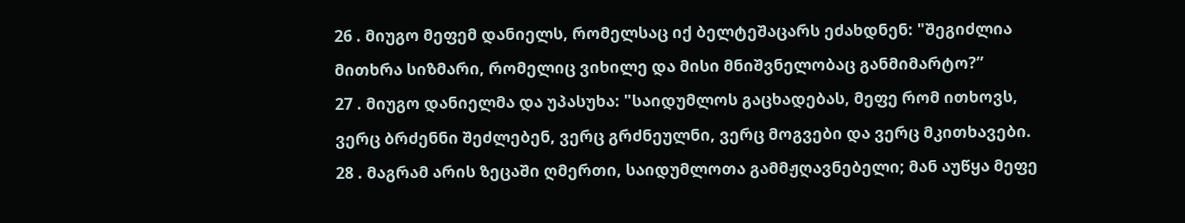26 . მიუგო მეფემ დანიელს, რომელსაც იქ ბელტეშაცარს ეძახდნენ: "შეგიძლია მითხრა სიზმარი, რომელიც ვიხილე და მისი მნიშვნელობაც განმიმარტო?”
27 . მიუგო დანიელმა და უპასუხა: "საიდუმლოს გაცხადებას, მეფე რომ ითხოვს, ვერც ბრძენნი შეძლებენ, ვერც გრძნეულნი, ვერც მოგვები და ვერც მკითხავები.
28 . მაგრამ არის ზეცაში ღმერთი, საიდუმლოთა გამმჟღავნებელი; მან აუწყა მეფე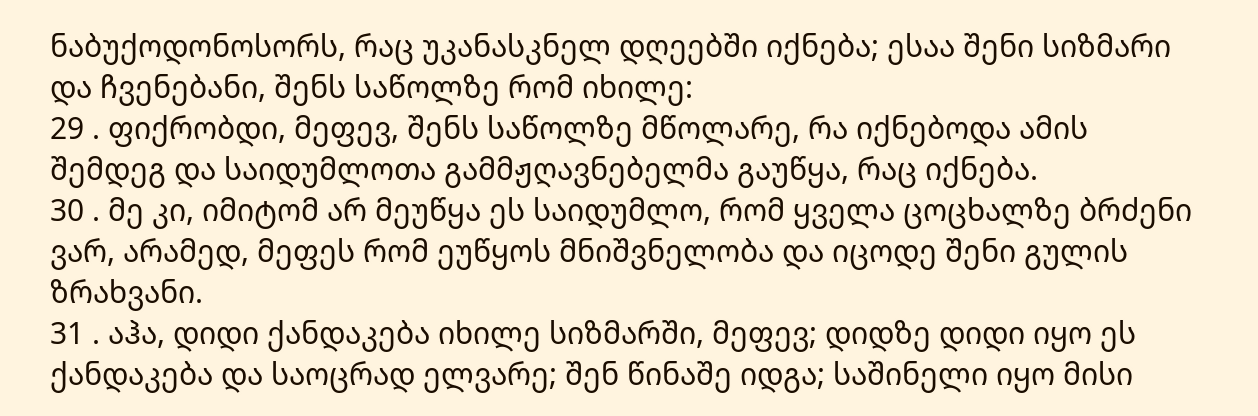ნაბუქოდონოსორს, რაც უკანასკნელ დღეებში იქნება; ესაა შენი სიზმარი და ჩვენებანი, შენს საწოლზე რომ იხილე:
29 . ფიქრობდი, მეფევ, შენს საწოლზე მწოლარე, რა იქნებოდა ამის შემდეგ და საიდუმლოთა გამმჟღავნებელმა გაუწყა, რაც იქნება.
30 . მე კი, იმიტომ არ მეუწყა ეს საიდუმლო, რომ ყველა ცოცხალზე ბრძენი ვარ, არამედ, მეფეს რომ ეუწყოს მნიშვნელობა და იცოდე შენი გულის ზრახვანი.
31 . აჰა, დიდი ქანდაკება იხილე სიზმარში, მეფევ; დიდზე დიდი იყო ეს ქანდაკება და საოცრად ელვარე; შენ წინაშე იდგა; საშინელი იყო მისი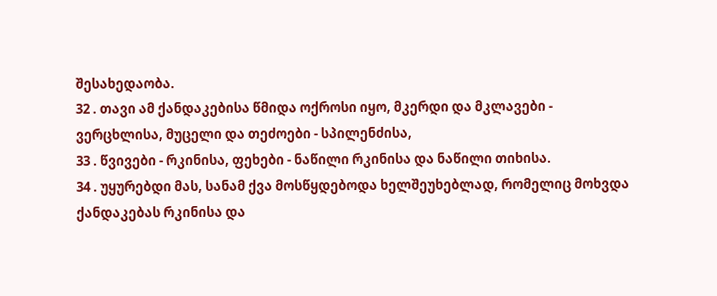შესახედაობა.
32 . თავი ამ ქანდაკებისა წმიდა ოქროსი იყო, მკერდი და მკლავები - ვერცხლისა, მუცელი და თეძოები - სპილენძისა,
33 . წვივები - რკინისა, ფეხები - ნაწილი რკინისა და ნაწილი თიხისა.
34 . უყურებდი მას, სანამ ქვა მოსწყდებოდა ხელშეუხებლად, რომელიც მოხვდა ქანდაკებას რკინისა და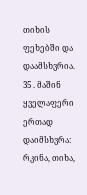თიხის ფეხებში და დაამსხვრია.
35 . მაშინ ყველაფერი ერთად დაიმსხვრა: რკინა, თიხა,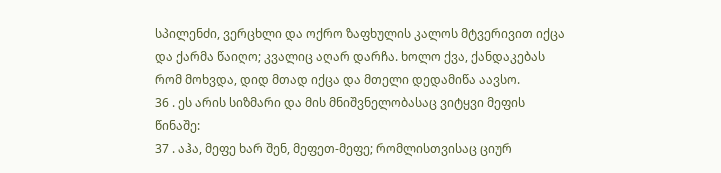სპილენძი, ვერცხლი და ოქრო ზაფხულის კალოს მტვერივით იქცა და ქარმა წაიღო; კვალიც აღარ დარჩა. ხოლო ქვა, ქანდაკებას რომ მოხვდა, დიდ მთად იქცა და მთელი დედამიწა აავსო.
36 . ეს არის სიზმარი და მის მნიშვნელობასაც ვიტყვი მეფის წინაშე:
37 . აჰა, მეფე ხარ შენ, მეფეთ-მეფე; რომლისთვისაც ციურ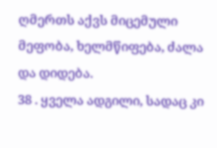ღმერთს აქვს მიცემული მეფობა, ხელმწიფება, ძალა და დიდება.
38 . ყველა ადგილი, სადაც კი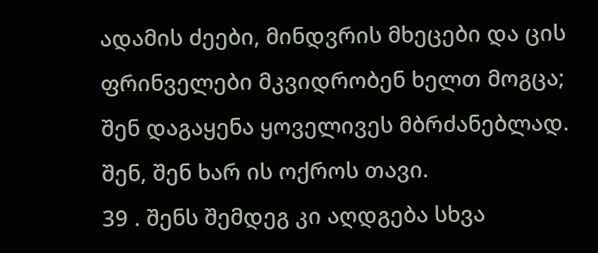ადამის ძეები, მინდვრის მხეცები და ცის ფრინველები მკვიდრობენ ხელთ მოგცა; შენ დაგაყენა ყოველივეს მბრძანებლად. შენ, შენ ხარ ის ოქროს თავი.
39 . შენს შემდეგ კი აღდგება სხვა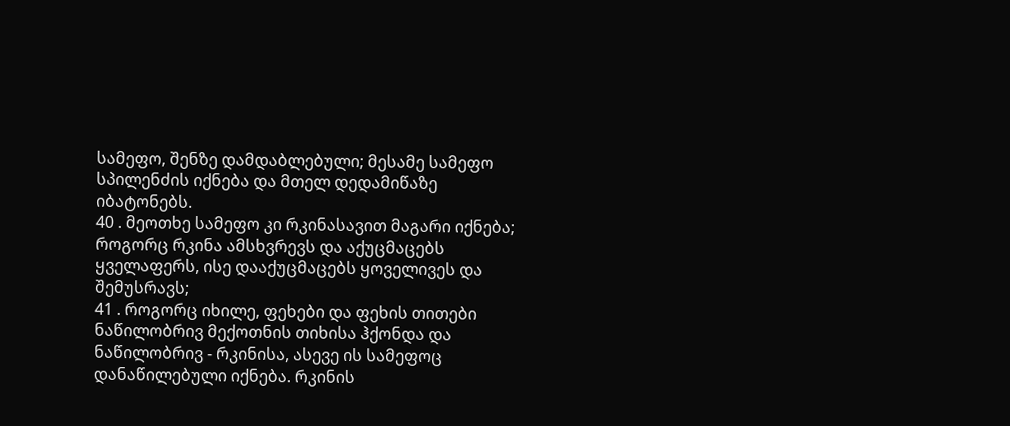სამეფო, შენზე დამდაბლებული; მესამე სამეფო სპილენძის იქნება და მთელ დედამიწაზე იბატონებს.
40 . მეოთხე სამეფო კი რკინასავით მაგარი იქნება; როგორც რკინა ამსხვრევს და აქუცმაცებს ყველაფერს, ისე დააქუცმაცებს ყოველივეს და შემუსრავს;
41 . როგორც იხილე, ფეხები და ფეხის თითები ნაწილობრივ მექოთნის თიხისა ჰქონდა და ნაწილობრივ - რკინისა, ასევე ის სამეფოც დანაწილებული იქნება. რკინის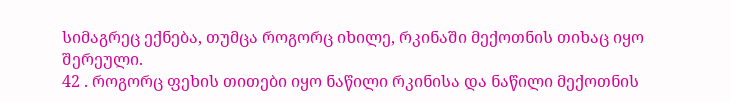სიმაგრეც ექნება, თუმცა როგორც იხილე, რკინაში მექოთნის თიხაც იყო შერეული.
42 . როგორც ფეხის თითები იყო ნაწილი რკინისა და ნაწილი მექოთნის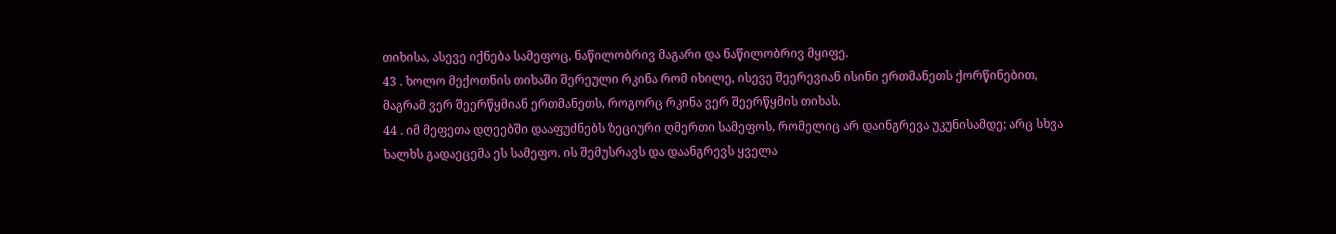თიხისა, ასევე იქნება სამეფოც, ნაწილობრივ მაგარი და ნაწილობრივ მყიფე.
43 . ხოლო მექოთნის თიხაში შერეული რკინა რომ იხილე, ისევე შეერევიან ისინი ერთმანეთს ქორწინებით, მაგრამ ვერ შეერწყმიან ერთმანეთს, როგორც რკინა ვერ შეერწყმის თიხას.
44 . იმ მეფეთა დღეებში დააფუძნებს ზეციური ღმერთი სამეფოს, რომელიც არ დაინგრევა უკუნისამდე; არც სხვა ხალხს გადაეცემა ეს სამეფო. ის შემუსრავს და დაანგრევს ყველა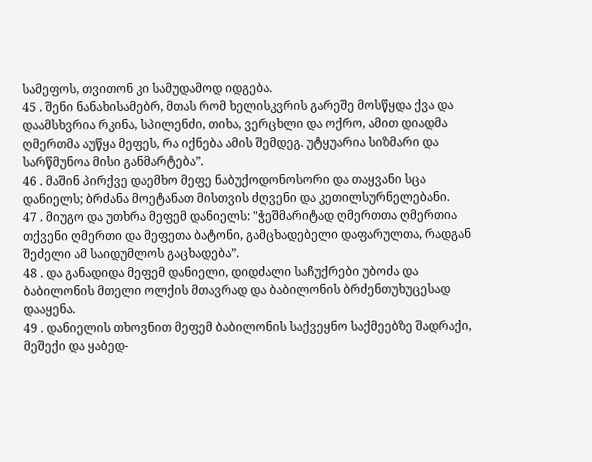სამეფოს, თვითონ კი სამუდამოდ იდგება.
45 . შენი ნანახისამებრ, მთას რომ ხელისკვრის გარეშე მოსწყდა ქვა და დაამსხვრია რკინა, სპილენძი, თიხა, ვერცხლი და ოქრო, ამით დიადმა ღმერთმა აუწყა მეფეს, რა იქნება ამის შემდეგ. უტყუარია სიზმარი და სარწმუნოა მისი განმარტება”.
46 . მაშინ პირქვე დაემხო მეფე ნაბუქოდონოსორი და თაყვანი სცა დანიელს; ბრძანა მოეტანათ მისთვის ძღვენი და კეთილსურნელებანი.
47 . მიუგო და უთხრა მეფემ დანიელს: "ჭეშმარიტად ღმერთთა ღმერთია თქვენი ღმერთი და მეფეთა ბატონი, გამცხადებელი დაფარულთა, რადგან შეძელი ამ საიდუმლოს გაცხადება”.
48 . და განადიდა მეფემ დანიელი, დიდძალი საჩუქრები უბოძა და ბაბილონის მთელი ოლქის მთავრად და ბაბილონის ბრძენთუხუცესად დააყენა.
49 . დანიელის თხოვნით მეფემ ბაბილონის საქვეყნო საქმეებზე შადრაქი, მეშექი და ყაბედ-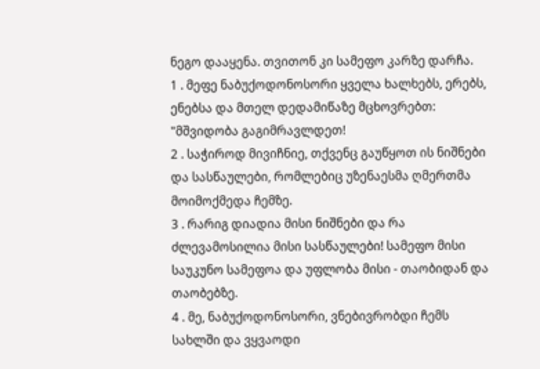ნეგო დააყენა. თვითონ კი სამეფო კარზე დარჩა.
1 . მეფე ნაბუქოდონოსორი ყველა ხალხებს, ერებს, ენებსა და მთელ დედამიწაზე მცხოვრებთ: "მშვიდობა გაგიმრავლდეთ!
2 . საჭიროდ მივიჩნიე, თქვენც გაუწყოთ ის ნიშნები და სასწაულები, რომლებიც უზენაესმა ღმერთმა მოიმოქმედა ჩემზე.
3 . რარიგ დიადია მისი ნიშნები და რა ძლევამოსილია მისი სასწაულები! სამეფო მისი საუკუნო სამეფოა და უფლობა მისი - თაობიდან და თაობებზე.
4 . მე, ნაბუქოდონოსორი, ვნებივრობდი ჩემს სახლში და ვყვაოდი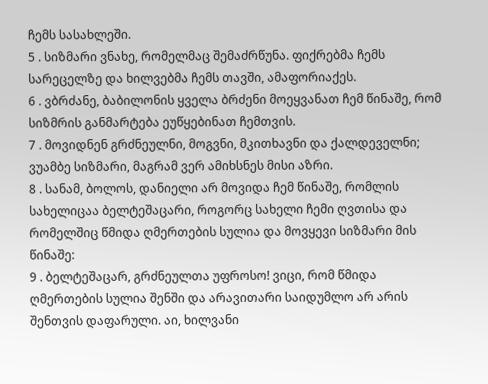ჩემს სასახლეში.
5 . სიზმარი ვნახე, რომელმაც შემაძრწუნა. ფიქრებმა ჩემს სარეცელზე და ხილვებმა ჩემს თავში, ამაფორიაქეს.
6 . ვბრძანე, ბაბილონის ყველა ბრძენი მოეყვანათ ჩემ წინაშე, რომ სიზმრის განმარტება ეუწყებინათ ჩემთვის.
7 . მოვიდნენ გრძნეულნი, მოგვნი, მკითხავნი და ქალდეველნი; ვუამბე სიზმარი, მაგრამ ვერ ამიხსნეს მისი აზრი.
8 . სანამ, ბოლოს, დანიელი არ მოვიდა ჩემ წინაშე, რომლის სახელიცაა ბელტეშაცარი, როგორც სახელი ჩემი ღვთისა და რომელშიც წმიდა ღმერთების სულია და მოვყევი სიზმარი მის წინაშე:
9 . ბელტეშაცარ, გრძნეულთა უფროსო! ვიცი, რომ წმიდა ღმერთების სულია შენში და არავითარი საიდუმლო არ არის შენთვის დაფარული. აი, ხილვანი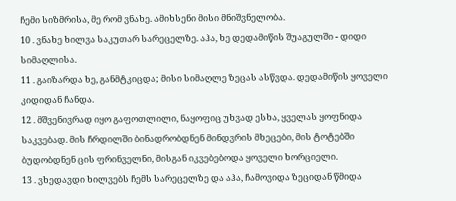ჩემი სიზმრისა, მე რომ ვნახე. ამიხსენი მისი მნიშვნელობა.
10 . ვნახე ხილვა საკუთარ სარეცელზე. აჰა, ხე დედამიწის შუაგულში - დიდი სიმაღლისა.
11 . გაიზარდა ხე, განმტკიცდა; მისი სიმაღლე ზეცას ასწვდა. დედამიწის ყოველი კიდიდან ჩანდა.
12 . მშვენივრად იყო გაფოთლილი, ნაყოფიც უხვად ესხა, ყველას ყოფნიდა საკვებად. მის ჩრდილში ბინადრობდნენ მინდვრის მხეცები, მის ტოტებში ბუდობდნენ ცის ფრინველნი, მისგან იკვებებოდა ყოველი ხორციელი.
13 . ვხედავდი ხილვებს ჩემს სარეცელზე და აჰა, ჩამოვიდა ზეციდან წმიდა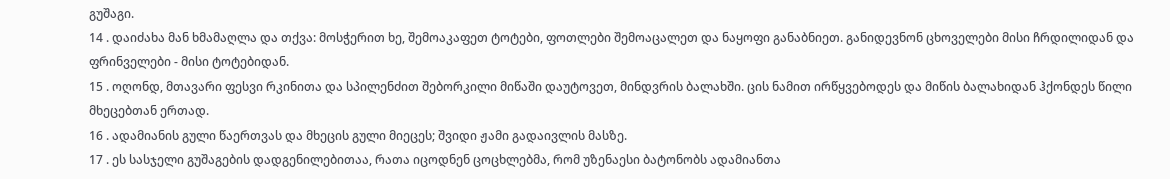გუშაგი.
14 . დაიძახა მან ხმამაღლა და თქვა: მოსჭერით ხე, შემოაკაფეთ ტოტები, ფოთლები შემოაცალეთ და ნაყოფი განაბნიეთ. განიდევნონ ცხოველები მისი ჩრდილიდან და ფრინველები - მისი ტოტებიდან.
15 . ოღონდ, მთავარი ფესვი რკინითა და სპილენძით შებორკილი მიწაში დაუტოვეთ, მინდვრის ბალახში. ცის ნამით ირწყვებოდეს და მიწის ბალახიდან ჰქონდეს წილი მხეცებთან ერთად.
16 . ადამიანის გული წაერთვას და მხეცის გული მიეცეს; შვიდი ჟამი გადაივლის მასზე.
17 . ეს სასჯელი გუშაგების დადგენილებითაა, რათა იცოდნენ ცოცხლებმა, რომ უზენაესი ბატონობს ადამიანთა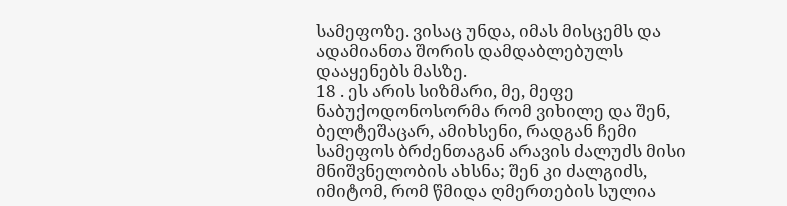სამეფოზე. ვისაც უნდა, იმას მისცემს და ადამიანთა შორის დამდაბლებულს დააყენებს მასზე.
18 . ეს არის სიზმარი, მე, მეფე ნაბუქოდონოსორმა რომ ვიხილე და შენ, ბელტეშაცარ, ამიხსენი, რადგან ჩემი სამეფოს ბრძენთაგან არავის ძალუძს მისი მნიშვნელობის ახსნა; შენ კი ძალგიძს, იმიტომ, რომ წმიდა ღმერთების სულია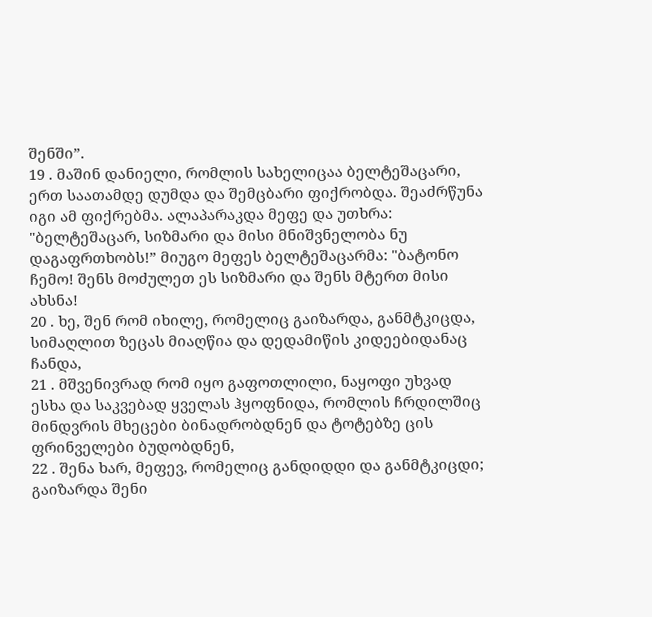შენში”.
19 . მაშინ დანიელი, რომლის სახელიცაა ბელტეშაცარი, ერთ საათამდე დუმდა და შემცბარი ფიქრობდა. შეაძრწუნა იგი ამ ფიქრებმა. ალაპარაკდა მეფე და უთხრა: "ბელტეშაცარ, სიზმარი და მისი მნიშვნელობა ნუ დაგაფრთხობს!” მიუგო მეფეს ბელტეშაცარმა: "ბატონო ჩემო! შენს მოძულეთ ეს სიზმარი და შენს მტერთ მისი ახსნა!
20 . ხე, შენ რომ იხილე, რომელიც გაიზარდა, განმტკიცდა, სიმაღლით ზეცას მიაღწია და დედამიწის კიდეებიდანაც ჩანდა,
21 . მშვენივრად რომ იყო გაფოთლილი, ნაყოფი უხვად ესხა და საკვებად ყველას ჰყოფნიდა, რომლის ჩრდილშიც მინდვრის მხეცები ბინადრობდნენ და ტოტებზე ცის ფრინველები ბუდობდნენ,
22 . შენა ხარ, მეფევ, რომელიც განდიდდი და განმტკიცდი; გაიზარდა შენი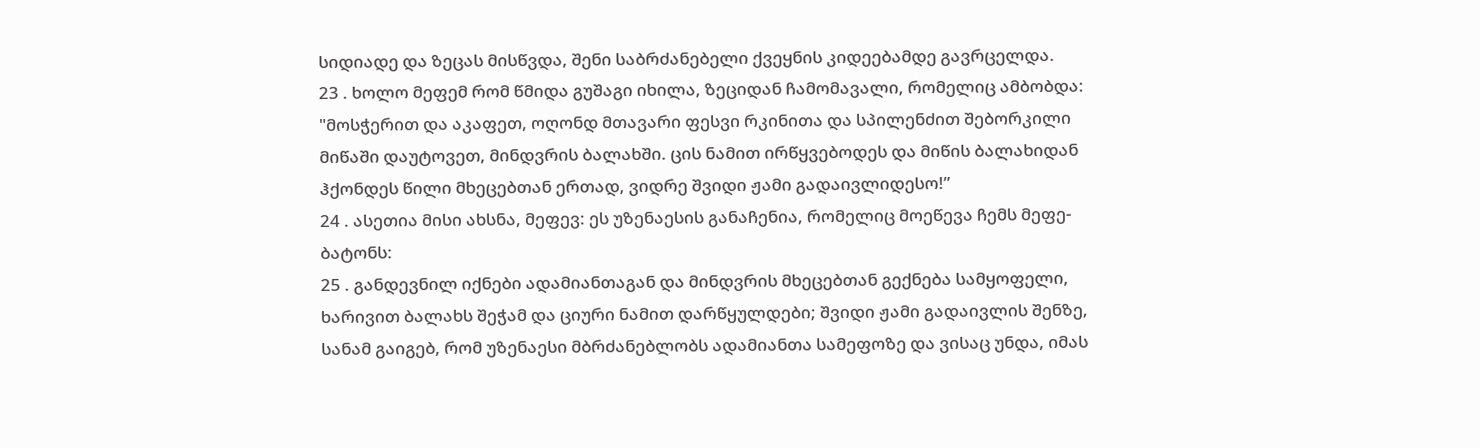სიდიადე და ზეცას მისწვდა, შენი საბრძანებელი ქვეყნის კიდეებამდე გავრცელდა.
23 . ხოლო მეფემ რომ წმიდა გუშაგი იხილა, ზეციდან ჩამომავალი, რომელიც ამბობდა: "მოსჭერით და აკაფეთ, ოღონდ მთავარი ფესვი რკინითა და სპილენძით შებორკილი მიწაში დაუტოვეთ, მინდვრის ბალახში. ცის ნამით ირწყვებოდეს და მიწის ბალახიდან ჰქონდეს წილი მხეცებთან ერთად, ვიდრე შვიდი ჟამი გადაივლიდესო!”
24 . ასეთია მისი ახსნა, მეფევ: ეს უზენაესის განაჩენია, რომელიც მოეწევა ჩემს მეფე-ბატონს:
25 . განდევნილ იქნები ადამიანთაგან და მინდვრის მხეცებთან გექნება სამყოფელი, ხარივით ბალახს შეჭამ და ციური ნამით დარწყულდები; შვიდი ჟამი გადაივლის შენზე, სანამ გაიგებ, რომ უზენაესი მბრძანებლობს ადამიანთა სამეფოზე და ვისაც უნდა, იმას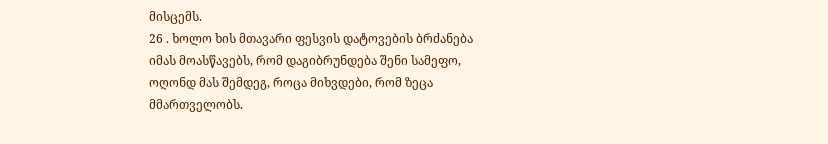მისცემს.
26 . ხოლო ხის მთავარი ფესვის დატოვების ბრძანება იმას მოასწავებს, რომ დაგიბრუნდება შენი სამეფო, ოღონდ მას შემდეგ, როცა მიხვდები, რომ ზეცა მმართველობს.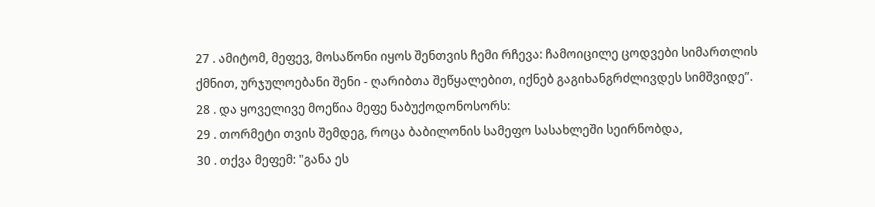27 . ამიტომ, მეფევ, მოსაწონი იყოს შენთვის ჩემი რჩევა: ჩამოიცილე ცოდვები სიმართლის ქმნით, ურჯულოებანი შენი - ღარიბთა შეწყალებით, იქნებ გაგიხანგრძლივდეს სიმშვიდე”.
28 . და ყოველივე მოეწია მეფე ნაბუქოდონოსორს:
29 . თორმეტი თვის შემდეგ, როცა ბაბილონის სამეფო სასახლეში სეირნობდა,
30 . თქვა მეფემ: "განა ეს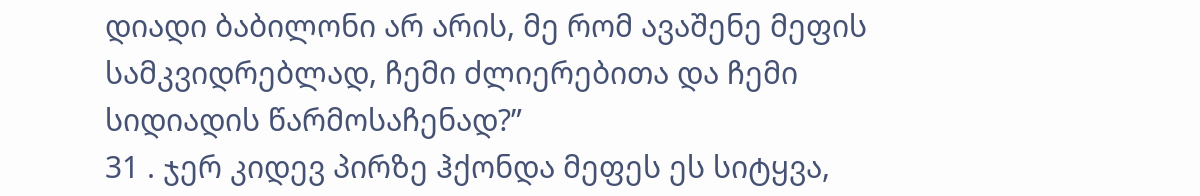დიადი ბაბილონი არ არის, მე რომ ავაშენე მეფის სამკვიდრებლად, ჩემი ძლიერებითა და ჩემი სიდიადის წარმოსაჩენად?”
31 . ჯერ კიდევ პირზე ჰქონდა მეფეს ეს სიტყვა,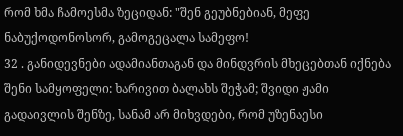რომ ხმა ჩამოესმა ზეციდან: "შენ გეუბნებიან, მეფე ნაბუქოდონოსორ, გამოგეცალა სამეფო!
32 . განიდევნები ადამიანთაგან და მინდვრის მხეცებთან იქნება შენი სამყოფელი: ხარივით ბალახს შეჭამ; შვიდი ჟამი გადაივლის შენზე, სანამ არ მიხვდები, რომ უზენაესი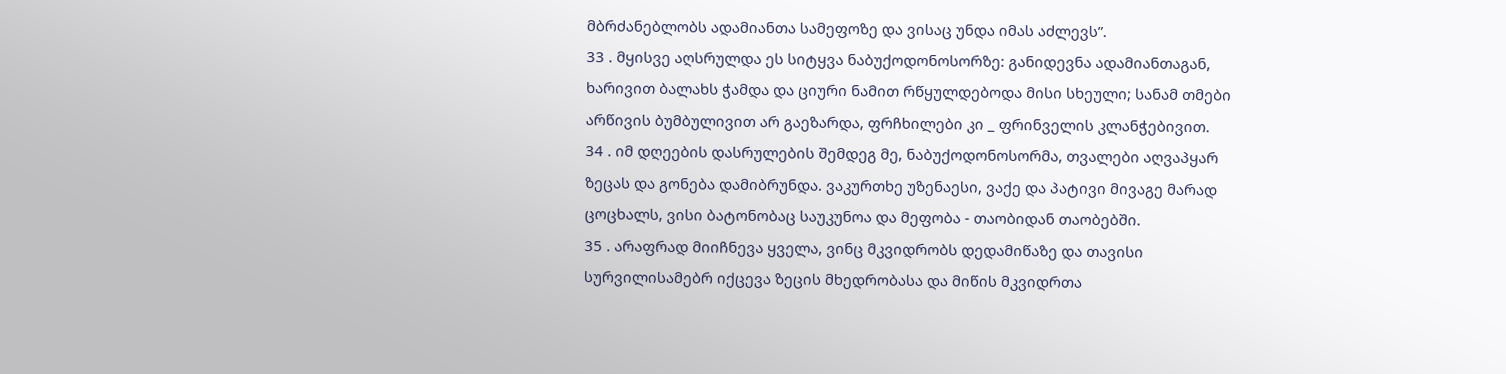მბრძანებლობს ადამიანთა სამეფოზე და ვისაც უნდა იმას აძლევს”.
33 . მყისვე აღსრულდა ეს სიტყვა ნაბუქოდონოსორზე: განიდევნა ადამიანთაგან, ხარივით ბალახს ჭამდა და ციური ნამით რწყულდებოდა მისი სხეული; სანამ თმები არწივის ბუმბულივით არ გაეზარდა, ფრჩხილები კი _ ფრინველის კლანჭებივით.
34 . იმ დღეების დასრულების შემდეგ მე, ნაბუქოდონოსორმა, თვალები აღვაპყარ ზეცას და გონება დამიბრუნდა. ვაკურთხე უზენაესი, ვაქე და პატივი მივაგე მარად ცოცხალს, ვისი ბატონობაც საუკუნოა და მეფობა - თაობიდან თაობებში.
35 . არაფრად მიიჩნევა ყველა, ვინც მკვიდრობს დედამიწაზე და თავისი სურვილისამებრ იქცევა ზეცის მხედრობასა და მიწის მკვიდრთა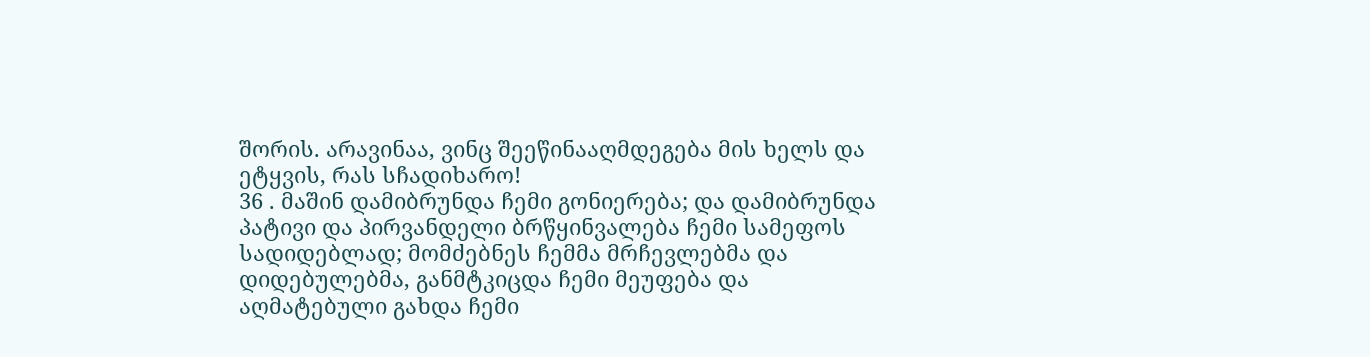შორის. არავინაა, ვინც შეეწინააღმდეგება მის ხელს და ეტყვის, რას სჩადიხარო!
36 . მაშინ დამიბრუნდა ჩემი გონიერება; და დამიბრუნდა პატივი და პირვანდელი ბრწყინვალება ჩემი სამეფოს სადიდებლად; მომძებნეს ჩემმა მრჩევლებმა და დიდებულებმა, განმტკიცდა ჩემი მეუფება და აღმატებული გახდა ჩემი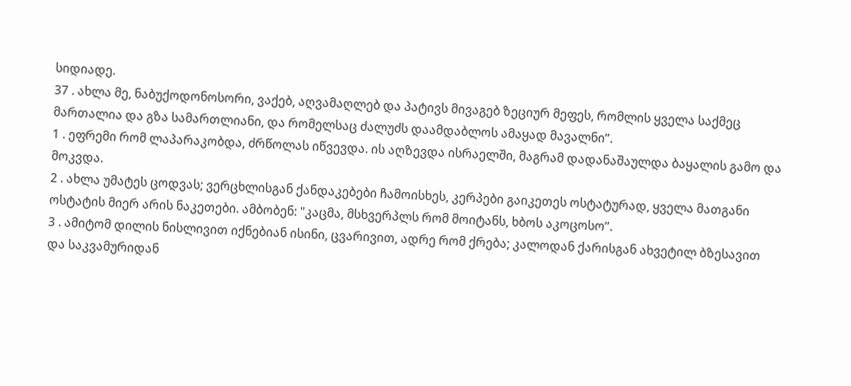სიდიადე.
37 . ახლა მე, ნაბუქოდონოსორი, ვაქებ, აღვამაღლებ და პატივს მივაგებ ზეციურ მეფეს, რომლის ყველა საქმეც მართალია და გზა სამართლიანი, და რომელსაც ძალუძს დაამდაბლოს ამაყად მავალნი”.
1 . ეფრემი რომ ლაპარაკობდა, ძრწოლას იწვევდა. ის აღზევდა ისრაელში, მაგრამ დადანაშაულდა ბაყალის გამო და მოკვდა.
2 . ახლა უმატეს ცოდვას; ვერცხლისგან ქანდაკებები ჩამოისხეს, კერპები გაიკეთეს ოსტატურად, ყველა მათგანი ოსტატის მიერ არის ნაკეთები. ამბობენ: "კაცმა, მსხვერპლს რომ მოიტანს, ხბოს აკოცოსო”.
3 . ამიტომ დილის ნისლივით იქნებიან ისინი, ცვარივით, ადრე რომ ქრება; კალოდან ქარისგან ახვეტილ ბზესავით და საკვამურიდან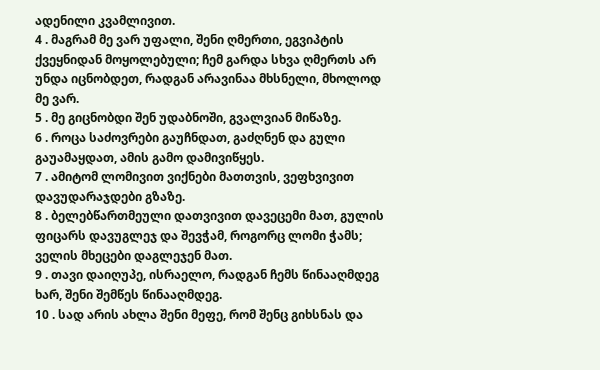ადენილი კვამლივით.
4 . მაგრამ მე ვარ უფალი, შენი ღმერთი, ეგვიპტის ქვეყნიდან მოყოლებული; ჩემ გარდა სხვა ღმერთს არ უნდა იცნობდეთ, რადგან არავინაა მხსნელი, მხოლოდ მე ვარ.
5 . მე გიცნობდი შენ უდაბნოში, გვალვიან მიწაზე.
6 . როცა საძოვრები გაუჩნდათ, გაძღნენ და გული გაუამაყდათ, ამის გამო დამივიწყეს.
7 . ამიტომ ლომივით ვიქნები მათთვის, ვეფხვივით დავუდარაჯდები გზაზე.
8 . ბელებწართმეული დათვივით დავეცემი მათ, გულის ფიცარს დავუგლეჯ და შევჭამ, როგორც ლომი ჭამს; ველის მხეცები დაგლეჯენ მათ.
9 . თავი დაიღუპე, ისრაელო, რადგან ჩემს წინააღმდეგ ხარ, შენი შემწეს წინააღმდეგ.
10 . სად არის ახლა შენი მეფე, რომ შენც გიხსნას და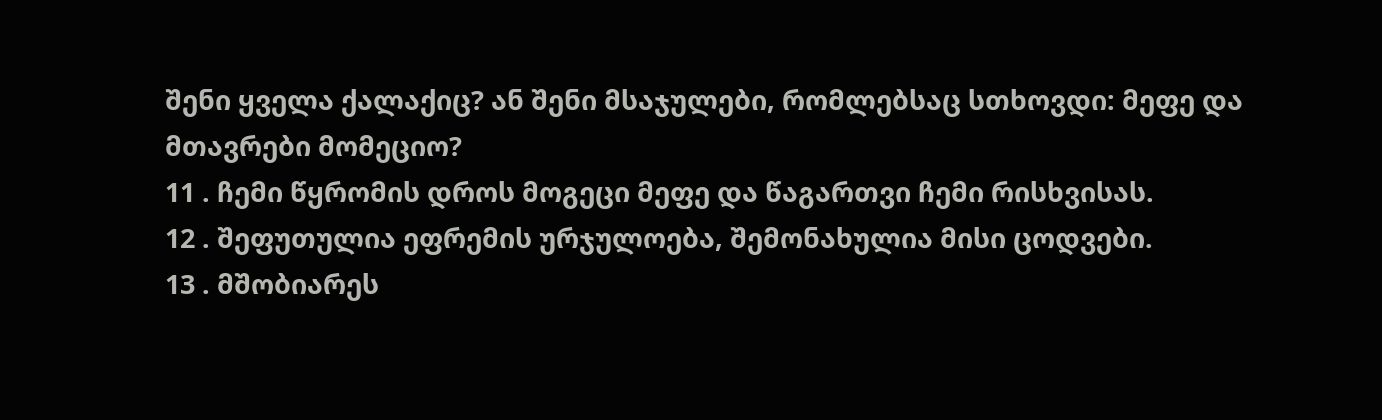შენი ყველა ქალაქიც? ან შენი მსაჯულები, რომლებსაც სთხოვდი: მეფე და მთავრები მომეციო?
11 . ჩემი წყრომის დროს მოგეცი მეფე და წაგართვი ჩემი რისხვისას.
12 . შეფუთულია ეფრემის ურჯულოება, შემონახულია მისი ცოდვები.
13 . მშობიარეს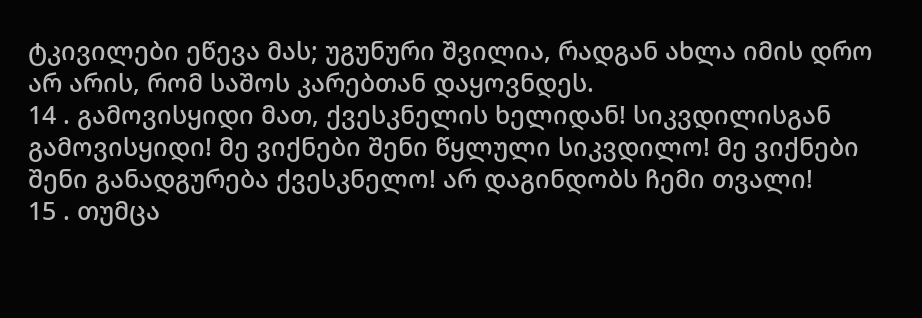ტკივილები ეწევა მას; უგუნური შვილია, რადგან ახლა იმის დრო არ არის, რომ საშოს კარებთან დაყოვნდეს.
14 . გამოვისყიდი მათ, ქვესკნელის ხელიდან! სიკვდილისგან გამოვისყიდი! მე ვიქნები შენი წყლული სიკვდილო! მე ვიქნები შენი განადგურება ქვესკნელო! არ დაგინდობს ჩემი თვალი!
15 . თუმცა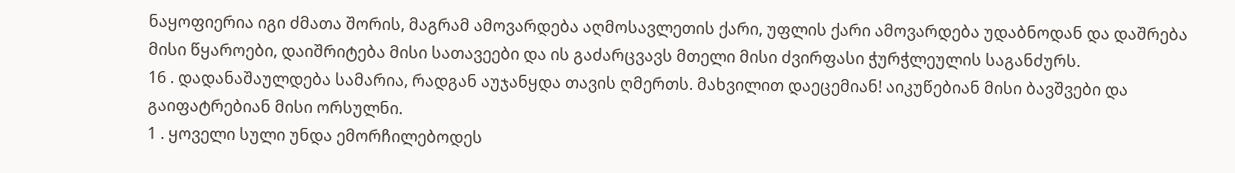ნაყოფიერია იგი ძმათა შორის, მაგრამ ამოვარდება აღმოსავლეთის ქარი, უფლის ქარი ამოვარდება უდაბნოდან და დაშრება მისი წყაროები, დაიშრიტება მისი სათავეები და ის გაძარცვავს მთელი მისი ძვირფასი ჭურჭლეულის საგანძურს.
16 . დადანაშაულდება სამარია, რადგან აუჯანყდა თავის ღმერთს. მახვილით დაეცემიან! აიკუწებიან მისი ბავშვები და გაიფატრებიან მისი ორსულნი.
1 . ყოველი სული უნდა ემორჩილებოდეს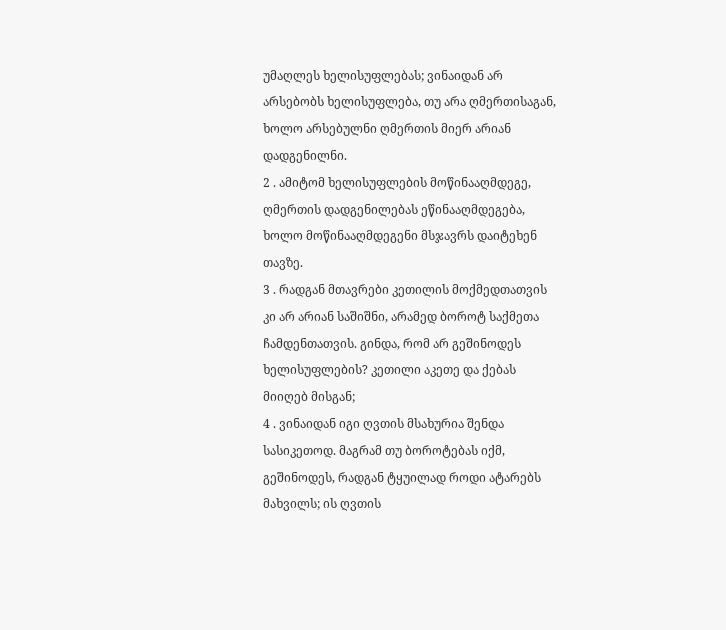უმაღლეს ხელისუფლებას; ვინაიდან არ არსებობს ხელისუფლება, თუ არა ღმერთისაგან, ხოლო არსებულნი ღმერთის მიერ არიან დადგენილნი.
2 . ამიტომ ხელისუფლების მოწინააღმდეგე, ღმერთის დადგენილებას ეწინააღმდეგება, ხოლო მოწინააღმდეგენი მსჯავრს დაიტეხენ თავზე.
3 . რადგან მთავრები კეთილის მოქმედთათვის კი არ არიან საშიშნი, არამედ ბოროტ საქმეთა ჩამდენთათვის. გინდა, რომ არ გეშინოდეს ხელისუფლების? კეთილი აკეთე და ქებას მიიღებ მისგან;
4 . ვინაიდან იგი ღვთის მსახურია შენდა სასიკეთოდ. მაგრამ თუ ბოროტებას იქმ, გეშინოდეს, რადგან ტყუილად როდი ატარებს მახვილს; ის ღვთის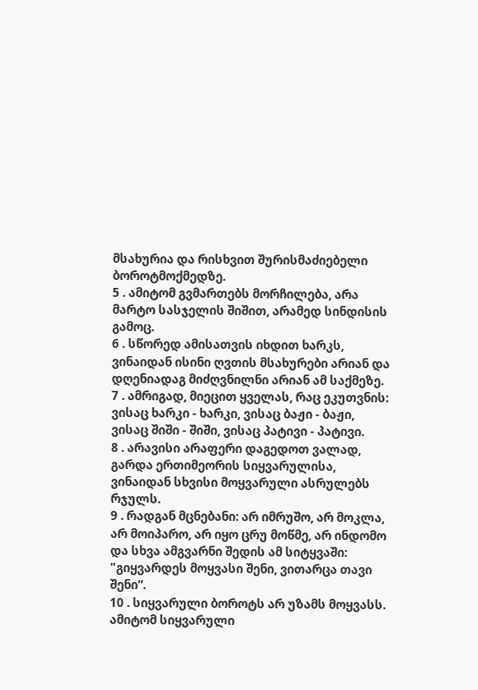მსახურია და რისხვით შურისმაძიებელი ბოროტმოქმედზე.
5 . ამიტომ გვმართებს მორჩილება, არა მარტო სასჯელის შიშით, არამედ სინდისის გამოც.
6 . სწორედ ამისათვის იხდით ხარკს, ვინაიდან ისინი ღვთის მსახურები არიან და დღენიადაგ მიძღვნილნი არიან ამ საქმეზე.
7 . ამრიგად, მიეცით ყველას, რაც ეკუთვნის: ვისაც ხარკი - ხარკი, ვისაც ბაჟი - ბაჟი, ვისაც შიში - შიში, ვისაც პატივი - პატივი.
8 . არავისი არაფერი დაგედოთ ვალად, გარდა ერთიმეორის სიყვარულისა, ვინაიდან სხვისი მოყვარული ასრულებს რჯულს.
9 . რადგან მცნებანი: არ იმრუშო, არ მოკლა, არ მოიპარო, არ იყო ცრუ მოწმე, არ ინდომო და სხვა ამგვარნი შედის ამ სიტყვაში: "გიყვარდეს მოყვასი შენი, ვითარცა თავი შენი”.
10 . სიყვარული ბოროტს არ უზამს მოყვასს. ამიტომ სიყვარული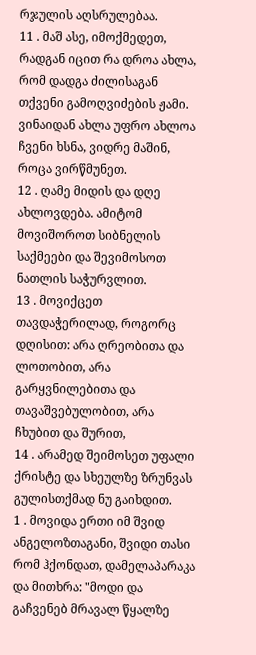რჯულის აღსრულებაა.
11 . მაშ ასე, იმოქმედეთ, რადგან იცით რა დროა ახლა, რომ დადგა ძილისაგან თქვენი გამოღვიძების ჟამი. ვინაიდან ახლა უფრო ახლოა ჩვენი ხსნა, ვიდრე მაშინ, როცა ვირწმუნეთ.
12 . ღამე მიდის და დღე ახლოვდება. ამიტომ მოვიშოროთ სიბნელის საქმეები და შევიმოსოთ ნათლის საჭურვლით.
13 . მოვიქცეთ თავდაჭერილად, როგორც დღისით: არა ღრეობითა და ლოთობით, არა გარყვნილებითა და თავაშვებულობით, არა ჩხუბით და შურით,
14 . არამედ შეიმოსეთ უფალი ქრისტე და სხეულზე ზრუნვას გულისთქმად ნუ გაიხდით.
1 . მოვიდა ერთი იმ შვიდ ანგელოზთაგანი, შვიდი თასი რომ ჰქონდათ, დამელაპარაკა და მითხრა: "მოდი და გაჩვენებ მრავალ წყალზე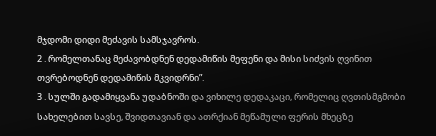მჯდომი დიდი მეძავის სამსჯავროს.
2 . რომელთანაც მეძავობდნენ დედამიწის მეფენი და მისი სიძვის ღვინით თვრებოდნენ დედამიწის მკვიდრნი”.
3 . სულში გადამიყვანა უდაბნოში და ვიხილე დედაკაცი, რომელიც ღვთისმგმობი სახელებით სავსე, შვიდთავიან და ათრქიან მეწამული ფერის მხეცზე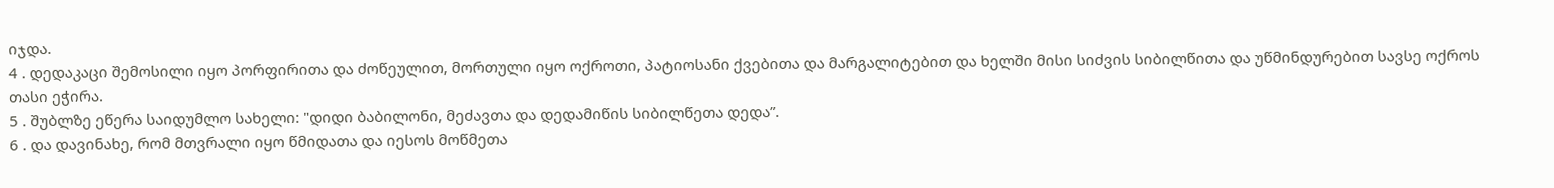იჯდა.
4 . დედაკაცი შემოსილი იყო პორფირითა და ძოწეულით, მორთული იყო ოქროთი, პატიოსანი ქვებითა და მარგალიტებით და ხელში მისი სიძვის სიბილწითა და უწმინდურებით სავსე ოქროს თასი ეჭირა.
5 . შუბლზე ეწერა საიდუმლო სახელი: "დიდი ბაბილონი, მეძავთა და დედამიწის სიბილწეთა დედა”.
6 . და დავინახე, რომ მთვრალი იყო წმიდათა და იესოს მოწმეთა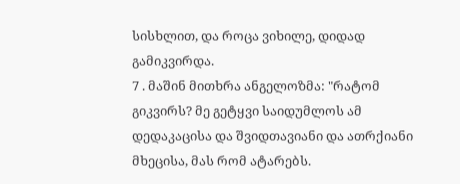სისხლით, და როცა ვიხილე, დიდად გამიკვირდა.
7 . მაშინ მითხრა ანგელოზმა: "რატომ გიკვირს? მე გეტყვი საიდუმლოს ამ დედაკაცისა და შვიდთავიანი და ათრქიანი მხეცისა, მას რომ ატარებს.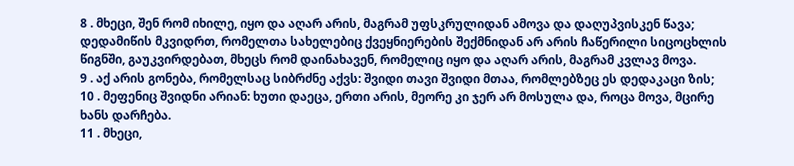8 . მხეცი, შენ რომ იხილე, იყო და აღარ არის, მაგრამ უფსკრულიდან ამოვა და დაღუპვისკენ წავა; დედამიწის მკვიდრთ, რომელთა სახელებიც ქვეყნიერების შექმნიდან არ არის ჩაწერილი სიცოცხლის წიგნში, გაუკვირდებათ, მხეცს რომ დაინახავენ, რომელიც იყო და აღარ არის, მაგრამ კვლავ მოვა.
9 . აქ არის გონება, რომელსაც სიბრძნე აქვს: შვიდი თავი შვიდი მთაა, რომლებზეც ეს დედაკაცი ზის;
10 . მეფენიც შვიდნი არიან: ხუთი დაეცა, ერთი არის, მეორე კი ჯერ არ მოსულა და, როცა მოვა, მცირე ხანს დარჩება.
11 . მხეცი,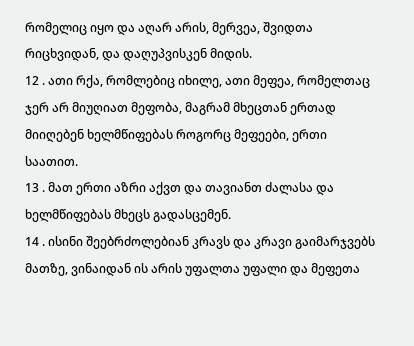რომელიც იყო და აღარ არის, მერვეა, შვიდთა რიცხვიდან, და დაღუპვისკენ მიდის.
12 . ათი რქა, რომლებიც იხილე, ათი მეფეა, რომელთაც ჯერ არ მიუღიათ მეფობა, მაგრამ მხეცთან ერთად მიიღებენ ხელმწიფებას როგორც მეფეები, ერთი საათით.
13 . მათ ერთი აზრი აქვთ და თავიანთ ძალასა და ხელმწიფებას მხეცს გადასცემენ.
14 . ისინი შეებრძოლებიან კრავს და კრავი გაიმარჯვებს მათზე, ვინაიდან ის არის უფალთა უფალი და მეფეთა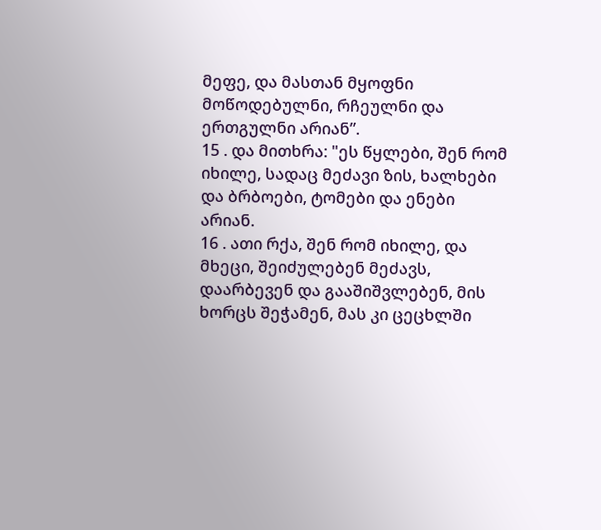მეფე, და მასთან მყოფნი მოწოდებულნი, რჩეულნი და ერთგულნი არიან”.
15 . და მითხრა: "ეს წყლები, შენ რომ იხილე, სადაც მეძავი ზის, ხალხები და ბრბოები, ტომები და ენები არიან.
16 . ათი რქა, შენ რომ იხილე, და მხეცი, შეიძულებენ მეძავს, დაარბევენ და გააშიშვლებენ, მის ხორცს შეჭამენ, მას კი ცეცხლში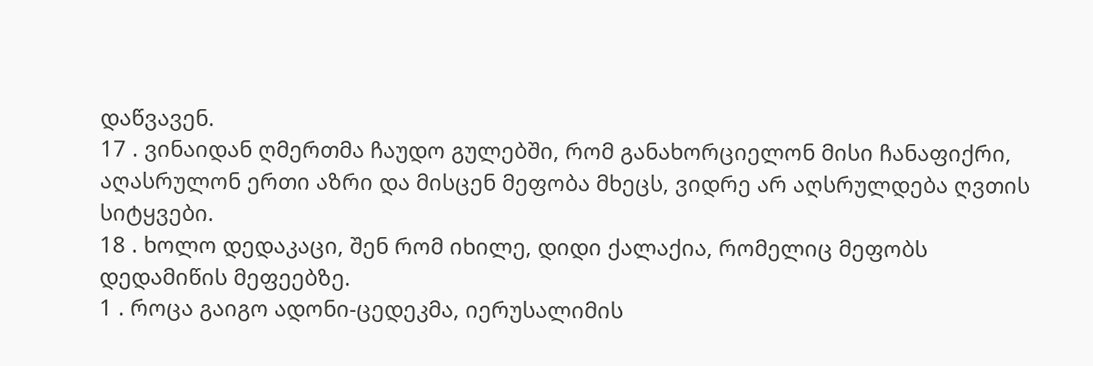დაწვავენ.
17 . ვინაიდან ღმერთმა ჩაუდო გულებში, რომ განახორციელონ მისი ჩანაფიქრი, აღასრულონ ერთი აზრი და მისცენ მეფობა მხეცს, ვიდრე არ აღსრულდება ღვთის სიტყვები.
18 . ხოლო დედაკაცი, შენ რომ იხილე, დიდი ქალაქია, რომელიც მეფობს დედამიწის მეფეებზე.
1 . როცა გაიგო ადონი-ცედეკმა, იერუსალიმის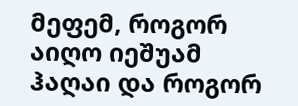მეფემ, როგორ აიღო იეშუამ ჰაღაი და როგორ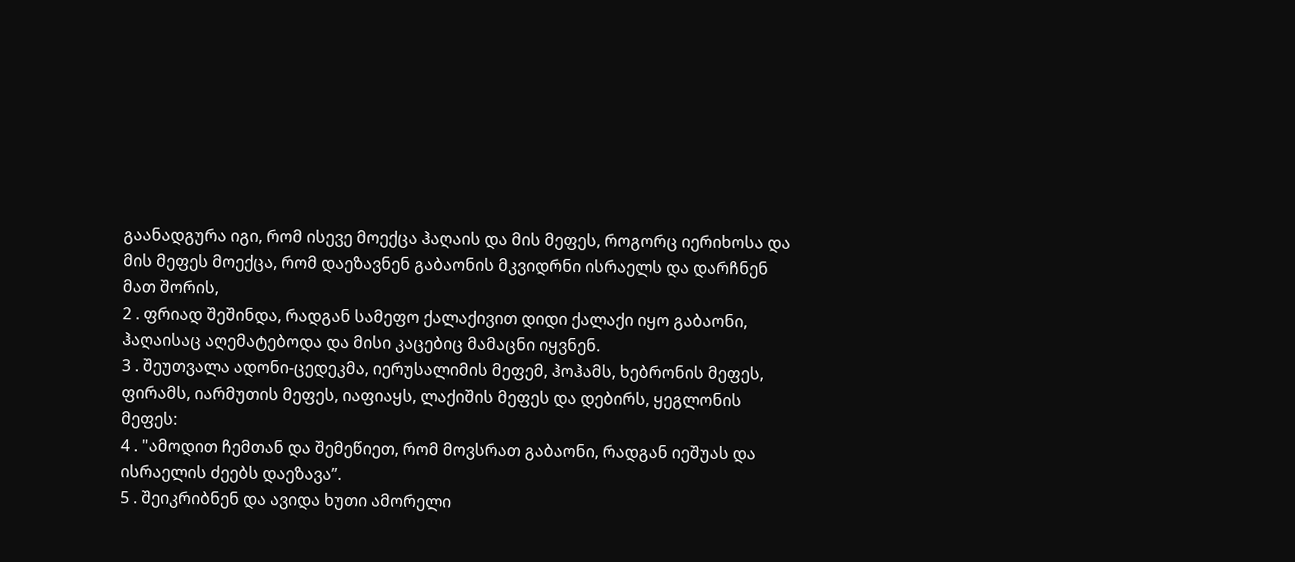გაანადგურა იგი, რომ ისევე მოექცა ჰაღაის და მის მეფეს, როგორც იერიხოსა და მის მეფეს მოექცა, რომ დაეზავნენ გაბაონის მკვიდრნი ისრაელს და დარჩნენ მათ შორის,
2 . ფრიად შეშინდა, რადგან სამეფო ქალაქივით დიდი ქალაქი იყო გაბაონი, ჰაღაისაც აღემატებოდა და მისი კაცებიც მამაცნი იყვნენ.
3 . შეუთვალა ადონი-ცედეკმა, იერუსალიმის მეფემ, ჰოჰამს, ხებრონის მეფეს, ფირამს, იარმუთის მეფეს, იაფიაყს, ლაქიშის მეფეს და დებირს, ყეგლონის მეფეს:
4 . "ამოდით ჩემთან და შემეწიეთ, რომ მოვსრათ გაბაონი, რადგან იეშუას და ისრაელის ძეებს დაეზავა”.
5 . შეიკრიბნენ და ავიდა ხუთი ამორელი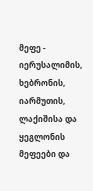მეფე - იერუსალიმის, ხებრონის, იარმუთის, ლაქიშისა და ყეგლონის მეფეები და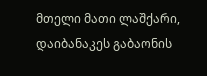მთელი მათი ლაშქარი, დაიბანაკეს გაბაონის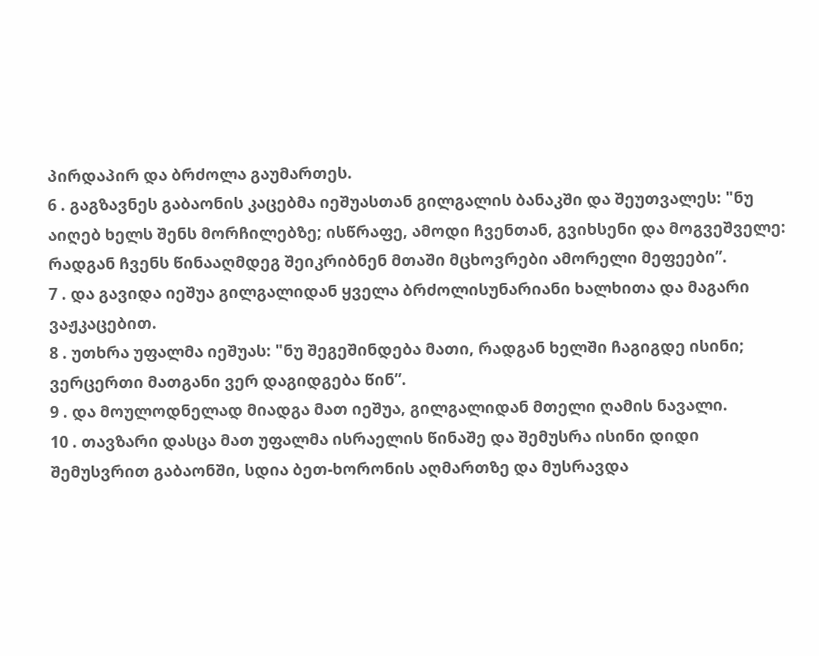პირდაპირ და ბრძოლა გაუმართეს.
6 . გაგზავნეს გაბაონის კაცებმა იეშუასთან გილგალის ბანაკში და შეუთვალეს: "ნუ აიღებ ხელს შენს მორჩილებზე; ისწრაფე, ამოდი ჩვენთან, გვიხსენი და მოგვეშველე: რადგან ჩვენს წინააღმდეგ შეიკრიბნენ მთაში მცხოვრები ამორელი მეფეები”.
7 . და გავიდა იეშუა გილგალიდან ყველა ბრძოლისუნარიანი ხალხითა და მაგარი ვაჟკაცებით.
8 . უთხრა უფალმა იეშუას: "ნუ შეგეშინდება მათი, რადგან ხელში ჩაგიგდე ისინი; ვერცერთი მათგანი ვერ დაგიდგება წინ”.
9 . და მოულოდნელად მიადგა მათ იეშუა, გილგალიდან მთელი ღამის ნავალი.
10 . თავზარი დასცა მათ უფალმა ისრაელის წინაშე და შემუსრა ისინი დიდი შემუსვრით გაბაონში, სდია ბეთ-ხორონის აღმართზე და მუსრავდა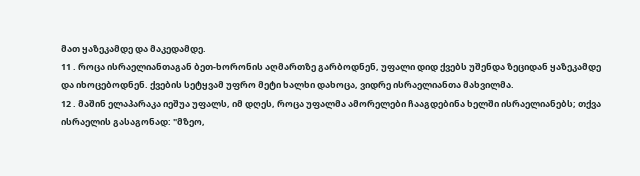მათ ყაზეკამდე და მაკედამდე.
11 . როცა ისრაელიანთაგან ბეთ-ხორონის აღმართზე გარბოდნენ, უფალი დიდ ქვებს უშენდა ზეციდან ყაზეკამდე და იხოცებოდნენ. ქვების სეტყვამ უფრო მეტი ხალხი დახოცა, ვიდრე ისრაელიანთა მახვილმა.
12 . მაშინ ელაპარაკა იეშუა უფალს, იმ დღეს, როცა უფალმა ამორელები ჩააგდებინა ხელში ისრაელიანებს; თქვა ისრაელის გასაგონად: "მზეო,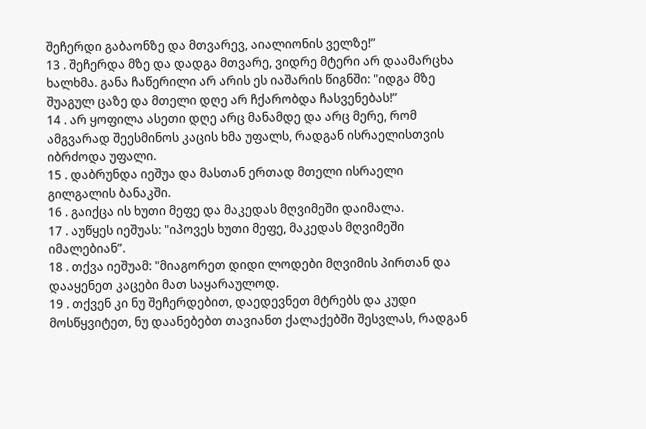შეჩერდი გაბაონზე და მთვარევ, აიალიონის ველზე!”
13 . შეჩერდა მზე და დადგა მთვარე, ვიდრე მტერი არ დაამარცხა ხალხმა. განა ჩაწერილი არ არის ეს იაშარის წიგნში: "იდგა მზე შუაგულ ცაზე და მთელი დღე არ ჩქარობდა ჩასვენებას!”
14 . არ ყოფილა ასეთი დღე არც მანამდე და არც მერე, რომ ამგვარად შეესმინოს კაცის ხმა უფალს, რადგან ისრაელისთვის იბრძოდა უფალი.
15 . დაბრუნდა იეშუა და მასთან ერთად მთელი ისრაელი გილგალის ბანაკში.
16 . გაიქცა ის ხუთი მეფე და მაკედას მღვიმეში დაიმალა.
17 . აუწყეს იეშუას: "იპოვეს ხუთი მეფე, მაკედას მღვიმეში იმალებიან”.
18 . თქვა იეშუამ: "მიაგორეთ დიდი ლოდები მღვიმის პირთან და დააყენეთ კაცები მათ საყარაულოდ.
19 . თქვენ კი ნუ შეჩერდებით, დაედევნეთ მტრებს და კუდი მოსწყვიტეთ, ნუ დაანებებთ თავიანთ ქალაქებში შესვლას, რადგან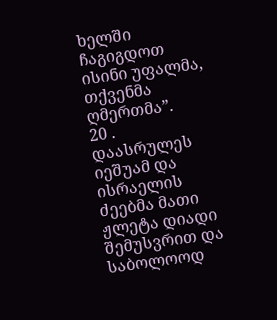ხელში ჩაგიგდოთ ისინი უფალმა, თქვენმა ღმერთმა”.
20 . დაასრულეს იეშუამ და ისრაელის ძეებმა მათი ჟლეტა დიადი შემუსვრით და საბოლოოდ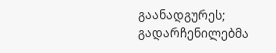გაანადგურეს; გადარჩენილებმა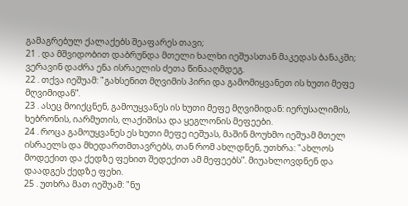გამაგრებულ ქალაქებს შეაფარეს თავი;
21 . და მშვიდობით დაბრუნდა მთელი ხალხი იეშუასთან მაკედას ბანაკში; ვერავინ დაძრა ენა ისრაელის ძეთა წინააღმდეგ.
22 . თქვა იეშუამ: "გახსენით მღვიმის პირი და გამომიყვანეთ ის ხუთი მეფე მღვიმიდან”.
23 . ასეც მოიქცნენ, გამოუყვანეს ის ხუთი მეფე მღვიმიდან: იერუსალიმის, ხებრონის, იარმუთის, ლაქიშისა და ყეგლონის მეფეები.
24 . როცა გამოუყვანეს ეს ხუთი მეფე იეშუას, მაშინ მოუხმო იეშუამ მთელ ისრაელს და მხედართმთავრებს, თან რომ ახლდნენ, უთხრა: "ახლოს მოდექით და ქედზე ფეხით შედექით ამ მეფეებს”. მიუახლოვდნენ და დაადგეს ქედზე ფეხი.
25 . უთხრა მათ იეშუამ: "ნუ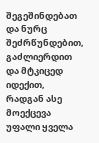შეგეშინდებათ და ნურც შეძრწუნდებით, გაძლიერდით და მტკიცედ იდექით, რადგან ასე მოექცევა უფალი ყველა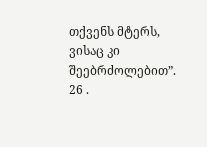თქვენს მტერს, ვისაც კი შეებრძოლებით”.
26 .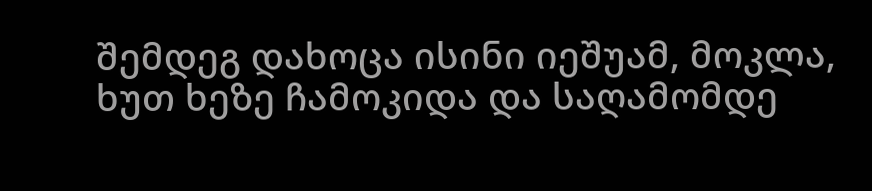შემდეგ დახოცა ისინი იეშუამ, მოკლა, ხუთ ხეზე ჩამოკიდა და საღამომდე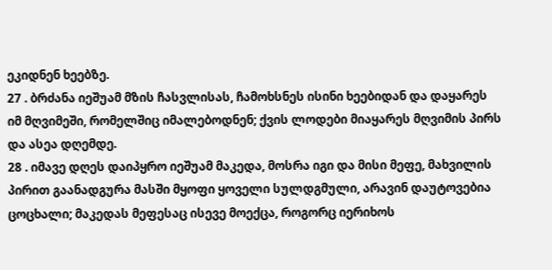ეკიდნენ ხეებზე.
27 . ბრძანა იეშუამ მზის ჩასვლისას, ჩამოხსნეს ისინი ხეებიდან და დაყარეს იმ მღვიმეში, რომელშიც იმალებოდნენ; ქვის ლოდები მიაყარეს მღვიმის პირს და ასეა დღემდე.
28 . იმავე დღეს დაიპყრო იეშუამ მაკედა, მოსრა იგი და მისი მეფე, მახვილის პირით გაანადგურა მასში მყოფი ყოველი სულდგმული, არავინ დაუტოვებია ცოცხალი; მაკედას მეფესაც ისევე მოექცა, როგორც იერიხოს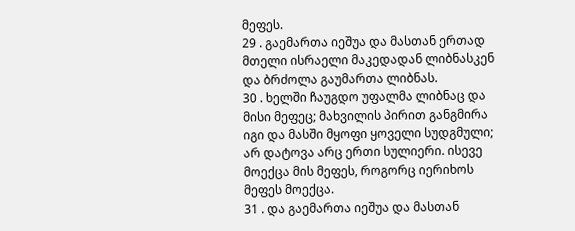მეფეს.
29 . გაემართა იეშუა და მასთან ერთად მთელი ისრაელი მაკედადან ლიბნასკენ და ბრძოლა გაუმართა ლიბნას.
30 . ხელში ჩაუგდო უფალმა ლიბნაც და მისი მეფეც; მახვილის პირით განგმირა იგი და მასში მყოფი ყოველი სუდგმული; არ დატოვა არც ერთი სულიერი. ისევე მოექცა მის მეფეს, როგორც იერიხოს მეფეს მოექცა.
31 . და გაემართა იეშუა და მასთან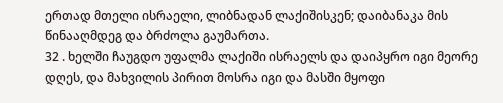ერთად მთელი ისრაელი, ლიბნადან ლაქიშისკენ; დაიბანაკა მის წინააღმდეგ და ბრძოლა გაუმართა.
32 . ხელში ჩაუგდო უფალმა ლაქიში ისრაელს და დაიპყრო იგი მეორე დღეს, და მახვილის პირით მოსრა იგი და მასში მყოფი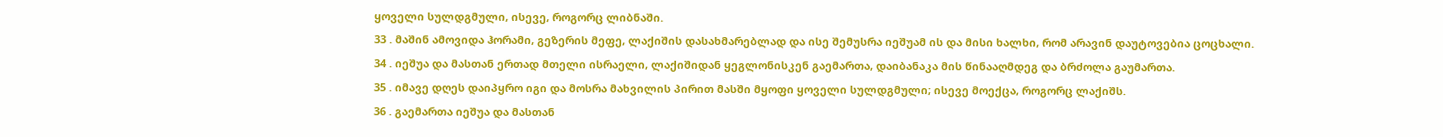ყოველი სულდგმული, ისევე, როგორც ლიბნაში.
33 . მაშინ ამოვიდა ჰორამი, გეზერის მეფე, ლაქიშის დასახმარებლად და ისე შემუსრა იეშუამ ის და მისი ხალხი, რომ არავინ დაუტოვებია ცოცხალი.
34 . იეშუა და მასთან ერთად მთელი ისრაელი, ლაქიშიდან ყეგლონისკენ გაემართა, დაიბანაკა მის წინააღმდეგ და ბრძოლა გაუმართა.
35 . იმავე დღეს დაიპყრო იგი და მოსრა მახვილის პირით მასში მყოფი ყოველი სულდგმული; ისევე მოექცა, როგორც ლაქიშს.
36 . გაემართა იეშუა და მასთან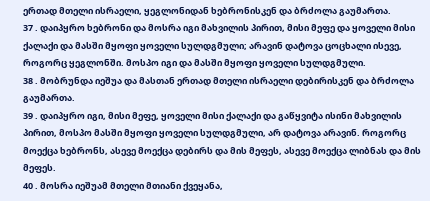ერთად მთელი ისრაელი, ყეგლონიდან ხებრონისკენ და ბრძოლა გაუმართა.
37 . დაიპყრო ხებრონი და მოსრა იგი მახვილის პირით, მისი მეფე და ყოველი მისი ქალაქი და მასში მყოფი ყოველი სულდგმული; არავინ დატოვა ცოცხალი ისევე, როგორც ყეგლონში. მოსპო იგი და მასში მყოფი ყოველი სულდგმული.
38 . მობრუნდა იეშუა და მასთან ერთად მთელი ისრაელი დებირისკენ და ბრძოლა გაუმართა.
39 . დაიპყრო იგი, მისი მეფე, ყოველი მისი ქალაქი და გაწყვიტა ისინი მახვილის პირით, მოსპო მასში მყოფი ყოველი სულდგმული, არ დატოვა არავინ. როგორც მოექცა ხებრონს, ასევე მოექცა დებირს და მის მეფეს, ასევე მოექცა ლიბნას და მის მეფეს.
40 . მოსრა იეშუამ მთელი მთიანი ქვეყანა,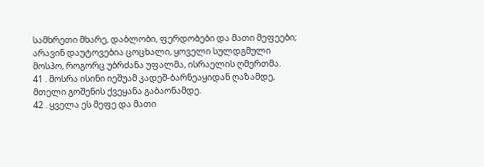სამხრეთი მხარე, დაბლობი, ფერდობები და მათი მეფეები; არავინ დაუტოვებია ცოცხალი, ყოველი სულდგმული მოსპო, როგორც უბრძანა უფალმა, ისრაელის ღმერთმა.
41 . მოსრა ისინი იეშუამ კადეშ-ბარნეაყიდან ღაზამდე, მთელი გოშენის ქვეყანა გაბაონამდე.
42 . ყველა ეს მეფე და მათი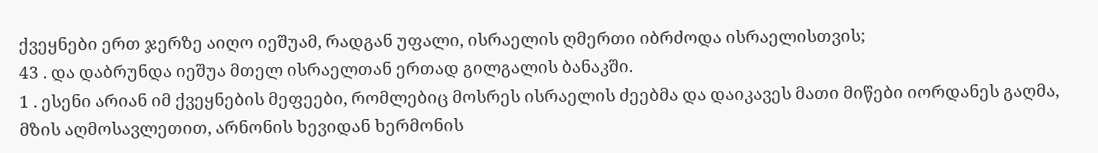ქვეყნები ერთ ჯერზე აიღო იეშუამ, რადგან უფალი, ისრაელის ღმერთი იბრძოდა ისრაელისთვის;
43 . და დაბრუნდა იეშუა მთელ ისრაელთან ერთად გილგალის ბანაკში.
1 . ესენი არიან იმ ქვეყნების მეფეები, რომლებიც მოსრეს ისრაელის ძეებმა და დაიკავეს მათი მიწები იორდანეს გაღმა, მზის აღმოსავლეთით, არნონის ხევიდან ხერმონის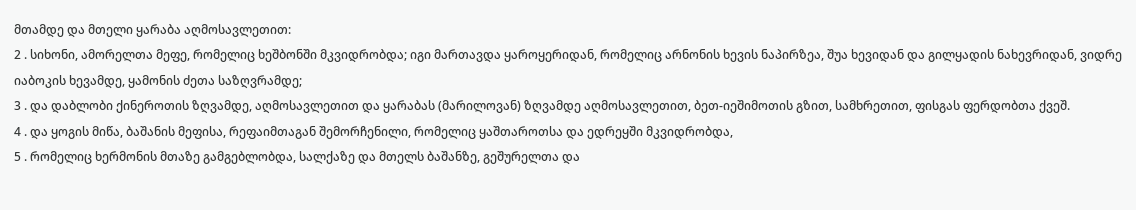მთამდე და მთელი ყარაბა აღმოსავლეთით:
2 . სიხონი, ამორელთა მეფე, რომელიც ხეშბონში მკვიდრობდა; იგი მართავდა ყაროყერიდან, რომელიც არნონის ხევის ნაპირზეა, შუა ხევიდან და გილყადის ნახევრიდან, ვიდრე იაბოკის ხევამდე, ყამონის ძეთა საზღვრამდე;
3 . და დაბლობი ქინეროთის ზღვამდე, აღმოსავლეთით და ყარაბას (მარილოვან) ზღვამდე აღმოსავლეთით, ბეთ-იეშიმოთის გზით, სამხრეთით, ფისგას ფერდობთა ქვეშ.
4 . და ყოგის მიწა, ბაშანის მეფისა, რეფაიმთაგან შემორჩენილი, რომელიც ყაშთაროთსა და ედრეყში მკვიდრობდა,
5 . რომელიც ხერმონის მთაზე გამგებლობდა, სალქაზე და მთელს ბაშანზე, გეშურელთა და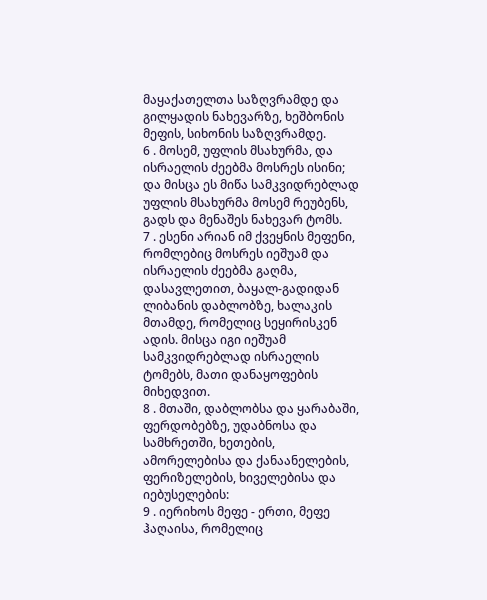მაყაქათელთა საზღვრამდე და გილყადის ნახევარზე, ხეშბონის მეფის, სიხონის საზღვრამდე.
6 . მოსემ, უფლის მსახურმა, და ისრაელის ძეებმა მოსრეს ისინი; და მისცა ეს მიწა სამკვიდრებლად უფლის მსახურმა მოსემ რეუბენს, გადს და მენაშეს ნახევარ ტომს.
7 . ესენი არიან იმ ქვეყნის მეფენი, რომლებიც მოსრეს იეშუამ და ისრაელის ძეებმა გაღმა, დასავლეთით, ბაყალ-გადიდან ლიბანის დაბლობზე, ხალაკის მთამდე, რომელიც სეყირისკენ ადის. მისცა იგი იეშუამ სამკვიდრებლად ისრაელის ტომებს, მათი დანაყოფების მიხედვით.
8 . მთაში, დაბლობსა და ყარაბაში, ფერდობებზე, უდაბნოსა და სამხრეთში, ხეთების, ამორელებისა და ქანაანელების, ფერიზელების, ხიველებისა და იებუსელების:
9 . იერიხოს მეფე - ერთი, მეფე ჰაღაისა, რომელიც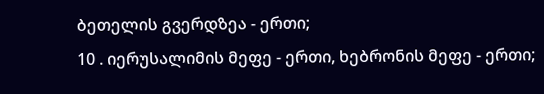ბეთელის გვერდზეა - ერთი;
10 . იერუსალიმის მეფე - ერთი, ხებრონის მეფე - ერთი;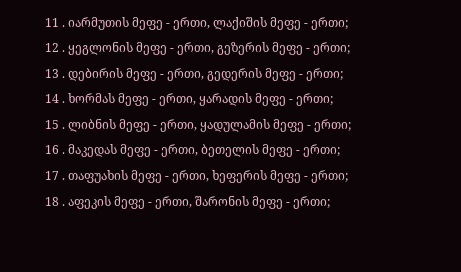11 . იარმუთის მეფე - ერთი, ლაქიშის მეფე - ერთი;
12 . ყეგლონის მეფე - ერთი, გეზერის მეფე - ერთი;
13 . დებირის მეფე - ერთი, გედერის მეფე - ერთი;
14 . ხორმას მეფე - ერთი, ყარადის მეფე - ერთი;
15 . ლიბნის მეფე - ერთი, ყადულამის მეფე - ერთი;
16 . მაკედას მეფე - ერთი, ბეთელის მეფე - ერთი;
17 . თაფუახის მეფე - ერთი, ხეფერის მეფე - ერთი;
18 . აფეკის მეფე - ერთი, შარონის მეფე - ერთი;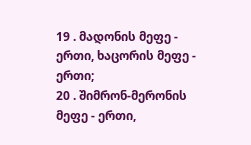19 . მადონის მეფე - ერთი, ხაცორის მეფე - ერთი;
20 . შიმრონ-მერონის მეფე - ერთი,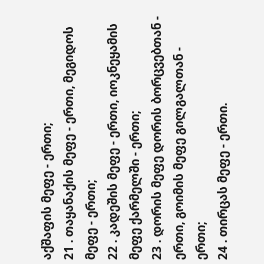აქშაფის მეფე - ერთი;
21 . თაყანაქის მეფე - ერთი, მეგიდოს მეფე - ერთი;
22 . კადეშის მეფე - ერთი, იოკნეყამის მეფე ქარმელში - ერთი;
23 . დორის მეფე დორის ბორცვებთან - ერთი, გოიმის მეფე გილგალთან - ერთი;
24 . თირცას მეფე - ერთი.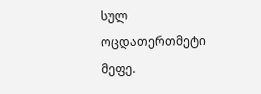სულ ოცდათერთმეტი მეფე.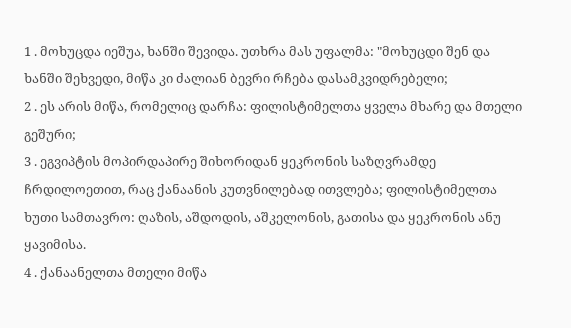1 . მოხუცდა იეშუა, ხანში შევიდა. უთხრა მას უფალმა: "მოხუცდი შენ და ხანში შეხვედი, მიწა კი ძალიან ბევრი რჩება დასამკვიდრებელი;
2 . ეს არის მიწა, რომელიც დარჩა: ფილისტიმელთა ყველა მხარე და მთელი გეშური;
3 . ეგვიპტის მოპირდაპირე შიხორიდან ყეკრონის საზღვრამდე ჩრდილოეთით, რაც ქანაანის კუთვნილებად ითვლება; ფილისტიმელთა ხუთი სამთავრო: ღაზის, აშდოდის, აშკელონის, გათისა და ყეკრონის ანუ ყავიმისა.
4 . ქანაანელთა მთელი მიწა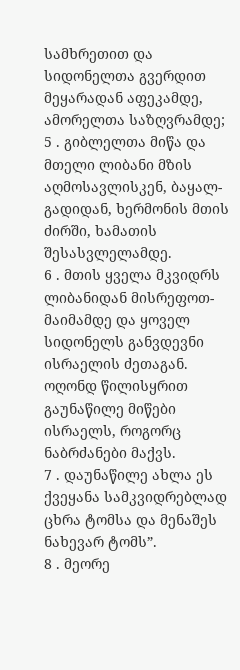სამხრეთით და სიდონელთა გვერდით მეყარადან აფეკამდე, ამორელთა საზღვრამდე;
5 . გიბლელთა მიწა და მთელი ლიბანი მზის აღმოსავლისკენ, ბაყალ-გადიდან, ხერმონის მთის ძირში, ხამათის შესასვლელამდე.
6 . მთის ყველა მკვიდრს ლიბანიდან მისრეფოთ-მაიმამდე და ყოველ სიდონელს განვდევნი ისრაელის ძეთაგან. ოღონდ წილისყრით გაუნაწილე მიწები ისრაელს, როგორც ნაბრძანები მაქვს.
7 . დაუნაწილე ახლა ეს ქვეყანა სამკვიდრებლად ცხრა ტომსა და მენაშეს ნახევარ ტომს”.
8 . მეორე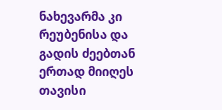ნახევარმა კი რეუბენისა და გადის ძეებთან ერთად მიიღეს თავისი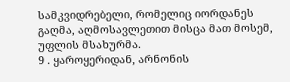სამკვიდრებელი, რომელიც იორდანეს გაღმა, აღმოსავლეთით მისცა მათ მოსემ, უფლის მსახურმა.
9 . ყაროყერიდან, არნონის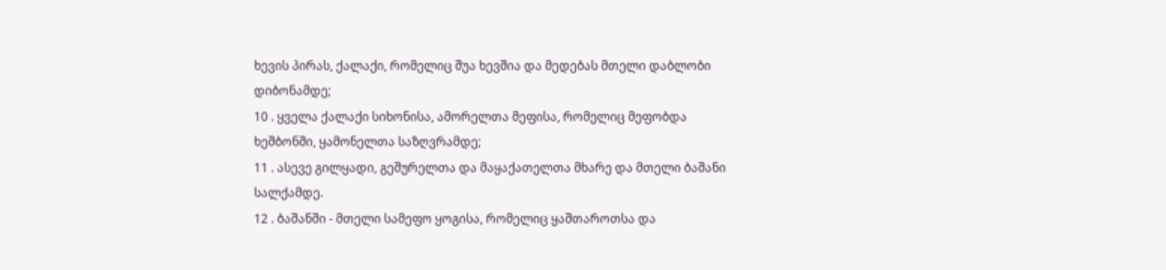ხევის პირას, ქალაქი, რომელიც შუა ხევშია და მედებას მთელი დაბლობი დიბონამდე;
10 . ყველა ქალაქი სიხონისა, ამორელთა მეფისა, რომელიც მეფობდა ხეშბონში, ყამონელთა საზღვრამდე;
11 . ასევე გილყადი, გეშურელთა და მაყაქათელთა მხარე და მთელი ბაშანი სალქამდე.
12 . ბაშანში - მთელი სამეფო ყოგისა, რომელიც ყაშთაროთსა და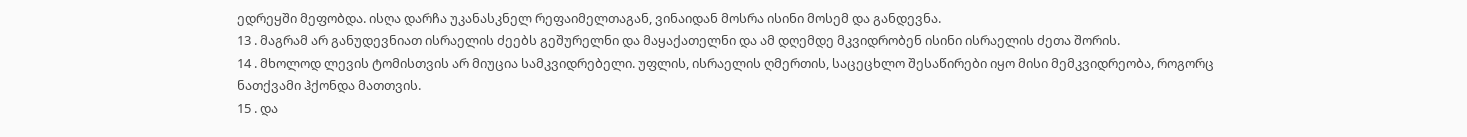ედრეყში მეფობდა. ისღა დარჩა უკანასკნელ რეფაიმელთაგან, ვინაიდან მოსრა ისინი მოსემ და განდევნა.
13 . მაგრამ არ განუდევნიათ ისრაელის ძეებს გეშურელნი და მაყაქათელნი და ამ დღემდე მკვიდრობენ ისინი ისრაელის ძეთა შორის.
14 . მხოლოდ ლევის ტომისთვის არ მიუცია სამკვიდრებელი. უფლის, ისრაელის ღმერთის, საცეცხლო შესაწირები იყო მისი მემკვიდრეობა, როგორც ნათქვამი ჰქონდა მათთვის.
15 . და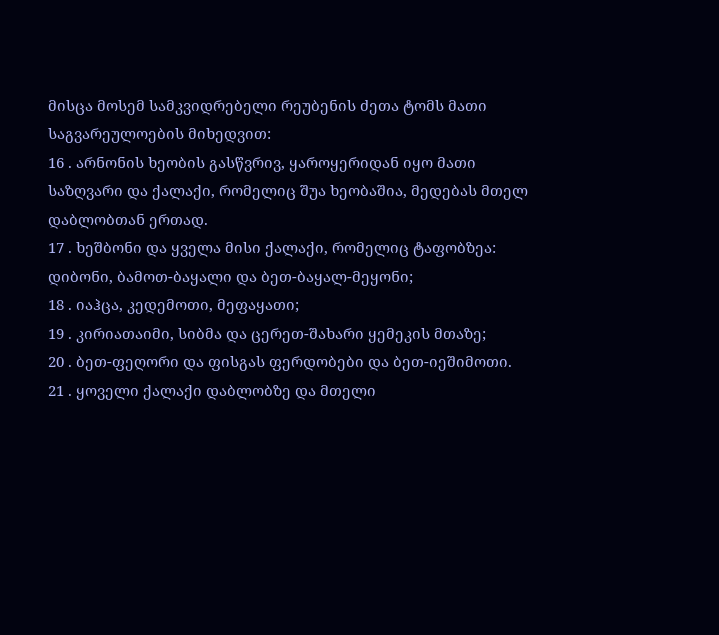მისცა მოსემ სამკვიდრებელი რეუბენის ძეთა ტომს მათი საგვარეულოების მიხედვით:
16 . არნონის ხეობის გასწვრივ, ყაროყერიდან იყო მათი საზღვარი და ქალაქი, რომელიც შუა ხეობაშია, მედებას მთელ დაბლობთან ერთად.
17 . ხეშბონი და ყველა მისი ქალაქი, რომელიც ტაფობზეა: დიბონი, ბამოთ-ბაყალი და ბეთ-ბაყალ-მეყონი;
18 . იაჰცა, კედემოთი, მეფაყათი;
19 . კირიათაიმი, სიბმა და ცერეთ-შახარი ყემეკის მთაზე;
20 . ბეთ-ფეღორი და ფისგას ფერდობები და ბეთ-იეშიმოთი.
21 . ყოველი ქალაქი დაბლობზე და მთელი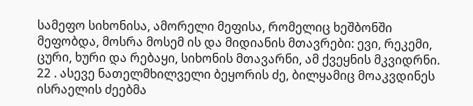სამეფო სიხონისა, ამორელი მეფისა, რომელიც ხეშბონში მეფობდა, მოსრა მოსემ ის და მიდიანის მთავრები: ევი, რეკემი, ცური, ხური და რებაყი, სიხონის მთავარნი, ამ ქვეყნის მკვიდრნი.
22 . ასევე ნათელმხილველი ბეყორის ძე, ბილყამიც მოაკვდინეს ისრაელის ძეებმა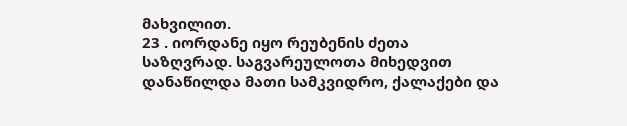მახვილით.
23 . იორდანე იყო რეუბენის ძეთა საზღვრად. საგვარეულოთა მიხედვით დანაწილდა მათი სამკვიდრო, ქალაქები და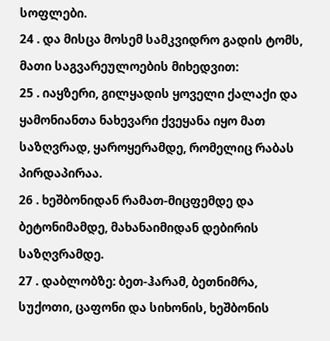სოფლები.
24 . და მისცა მოსემ სამკვიდრო გადის ტომს, მათი საგვარეულოების მიხედვით:
25 . იაყზერი, გილყადის ყოველი ქალაქი და ყამონიანთა ნახევარი ქვეყანა იყო მათ საზღვრად, ყაროყერამდე, რომელიც რაბას პირდაპირაა.
26 . ხეშბონიდან რამათ-მიცფემდე და ბეტონიმამდე, მახანაიმიდან დებირის საზღვრამდე.
27 . დაბლობზე: ბეთ-ჰარამ, ბეთნიმრა, სუქოთი, ცაფონი და სიხონის, ხეშბონის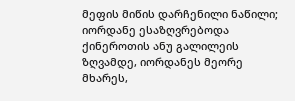მეფის მიწის დარჩენილი ნაწილი; იორდანე ესაზღვრებოდა ქინეროთის ანუ გალილეის ზღვამდე, იორდანეს მეორე მხარეს,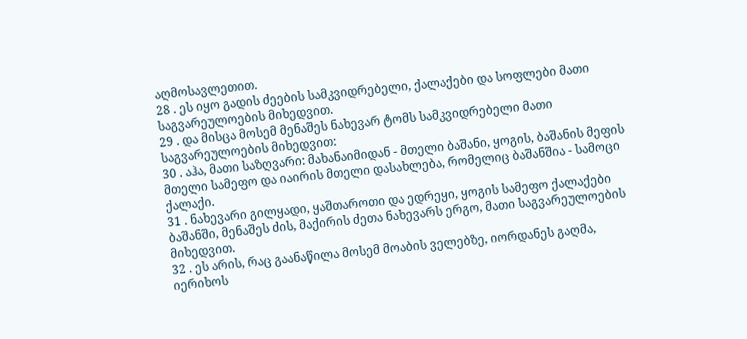აღმოსავლეთით.
28 . ეს იყო გადის ძეების სამკვიდრებელი, ქალაქები და სოფლები მათი საგვარეულოების მიხედვით.
29 . და მისცა მოსემ მენაშეს ნახევარ ტომს სამკვიდრებელი მათი საგვარეულოების მიხედვით:
30 . აჰა, მათი საზღვარი: მახანაიმიდან - მთელი ბაშანი, ყოგის, ბაშანის მეფის მთელი სამეფო და იაირის მთელი დასახლება, რომელიც ბაშანშია - სამოცი ქალაქი.
31 . ნახევარი გილყადი, ყაშთაროთი და ედრეყი, ყოგის სამეფო ქალაქები ბაშანში, მენაშეს ძის, მაქირის ძეთა ნახევარს ერგო, მათი საგვარეულოების მიხედვით.
32 . ეს არის, რაც გაანაწილა მოსემ მოაბის ველებზე, იორდანეს გაღმა, იერიხოს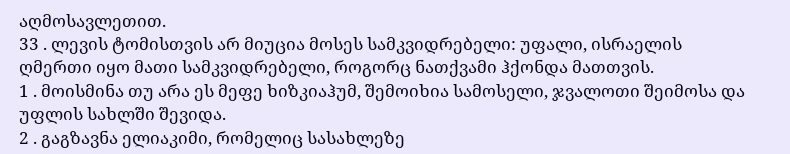აღმოსავლეთით.
33 . ლევის ტომისთვის არ მიუცია მოსეს სამკვიდრებელი: უფალი, ისრაელის ღმერთი იყო მათი სამკვიდრებელი, როგორც ნათქვამი ჰქონდა მათთვის.
1 . მოისმინა თუ არა ეს მეფე ხიზკიაჰუმ, შემოიხია სამოსელი, ჯვალოთი შეიმოსა და უფლის სახლში შევიდა.
2 . გაგზავნა ელიაკიმი, რომელიც სასახლეზე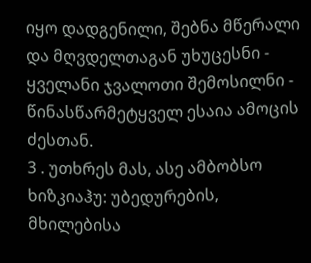იყო დადგენილი, შებნა მწერალი და მღვდელთაგან უხუცესნი - ყველანი ჯვალოთი შემოსილნი - წინასწარმეტყველ ესაია ამოცის ძესთან.
3 . უთხრეს მას, ასე ამბობსო ხიზკიაჰუ: უბედურების, მხილებისა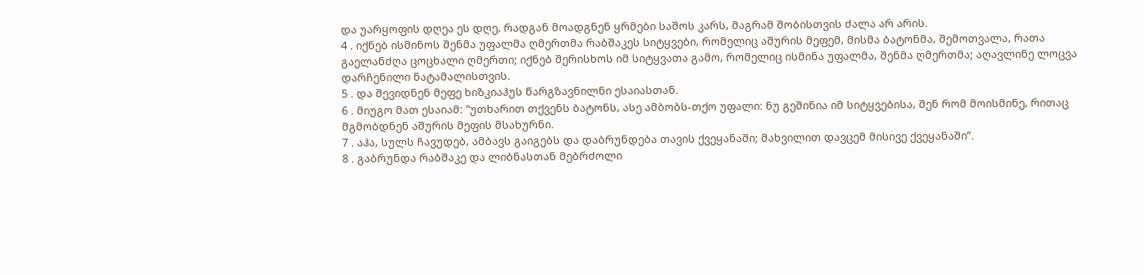და უარყოფის დღეა ეს დღე, რადგან მოადგნენ ყრმები საშოს კარს, მაგრამ შობისთვის ძალა არ არის.
4 . იქნებ ისმინოს შენმა უფალმა ღმერთმა რაბშაკეს სიტყვები, რომელიც აშურის მეფემ, მისმა ბატონმა, შემოთვალა, რათა გაელანძღა ცოცხალი ღმერთი; იქნებ შერისხოს იმ სიტყვათა გამო, რომელიც ისმინა უფალმა, შენმა ღმერთმა; აღავლინე ლოცვა დარჩენილი ნატამალისთვის.
5 . და შევიდნენ მეფე ხიზკიაჰუს წარგზავნილნი ესაიასთან.
6 . მიუგო მათ ესაიამ: "უთხარით თქვენს ბატონს, ასე ამბობს-თქო უფალი: ნუ გეშინია იმ სიტყვებისა, შენ რომ მოისმინე, რითაც მგმობდნენ აშურის მეფის მსახურნი.
7 . აჰა, სულს ჩავუდებ, ამბავს გაიგებს და დაბრუნდება თავის ქვეყანაში; მახვილით დავცემ მისივე ქვეყანაში”.
8 . გაბრუნდა რაბშაკე და ლიბნასთან მებრძოლი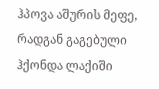ჰპოვა აშურის მეფე, რადგან გაგებული ჰქონდა ლაქიში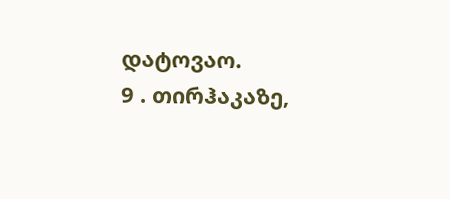დატოვაო.
9 . თირჰაკაზე,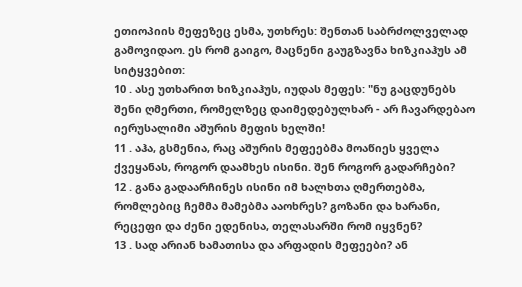ეთიოპიის მეფეზეც ესმა, უთხრეს: შენთან საბრძოლველად გამოვიდაო. ეს რომ გაიგო, მაცნენი გაუგზავნა ხიზკიაჰუს ამ სიტყვებით:
10 . ასე უთხარით ხიზკიაჰუს, იუდას მეფეს: "ნუ გაცდუნებს შენი ღმერთი, რომელზეც დაიმედებულხარ - არ ჩავარდებაო იერუსალიმი აშურის მეფის ხელში!
11 . აჰა, გსმენია, რაც აშურის მეფეებმა მოაწიეს ყველა ქვეყანას, როგორ დაამხეს ისინი. შენ როგორ გადარჩები?
12 . განა გადაარჩინეს ისინი იმ ხალხთა ღმერთებმა, რომლებიც ჩემმა მამებმა ააოხრეს? გოზანი და ხარანი, რეცეფი და ძენი ედენისა, თელასარში რომ იყვნენ?
13 . სად არიან ხამათისა და არფადის მეფეები? ან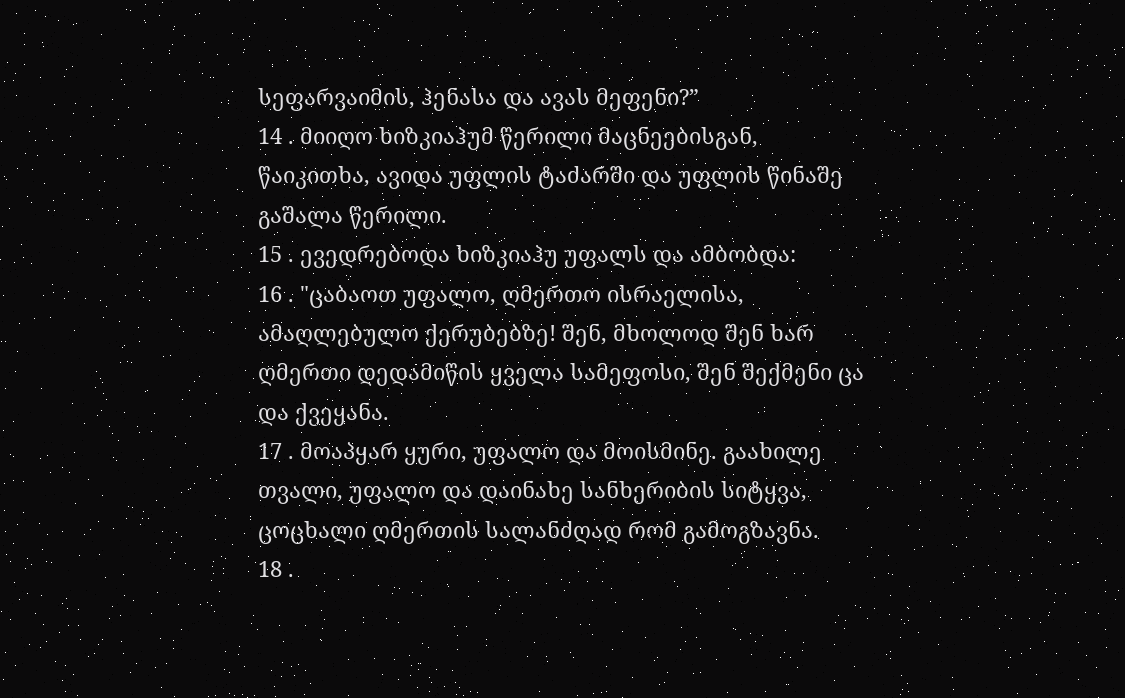სეფარვაიმის, ჰენასა და ავას მეფენი?”
14 . მიიღო ხიზკიაჰუმ წერილი მაცნეებისგან, წაიკითხა, ავიდა უფლის ტაძარში და უფლის წინაშე გაშალა წერილი.
15 . ევედრებოდა ხიზკიაჰუ უფალს და ამბობდა:
16 . "ცაბაოთ უფალო, ღმერთო ისრაელისა, ამაღლებულო ქერუბებზე! შენ, მხოლოდ შენ ხარ ღმერთი დედამიწის ყველა სამეფოსი, შენ შექმენი ცა და ქვეყანა.
17 . მოაპყარ ყური, უფალო და მოისმინე. გაახილე თვალი, უფალო და დაინახე სანხერიბის სიტყვა, ცოცხალი ღმერთის სალანძღად რომ გამოგზავნა.
18 .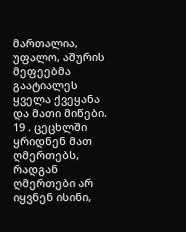მართალია, უფალო, აშურის მეფეებმა გაატიალეს ყველა ქვეყანა და მათი მიწები.
19 . ცეცხლში ყრიდნენ მათ ღმერთებს, რადგან ღმერთები არ იყვნენ ისინი,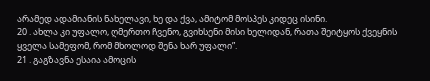არამედ ადამიანის ნახელავი, ხე და ქვა, ამიტომ მოსპეს კიდეც ისინი.
20 . ახლა კი უფალო, ღმერთო ჩვენო, გვიხსენი მისი ხელიდან, რათა შეიტყოს ქვეყნის ყველა სამეფომ, რომ მხოლოდ შენა ხარ უფალი”.
21 . გაგზავნა ესაია ამოცის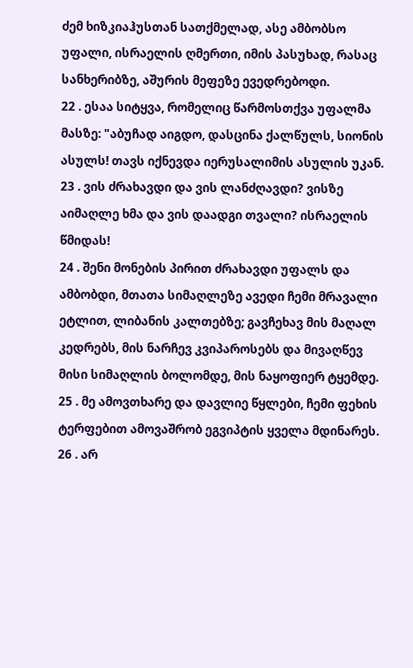ძემ ხიზკიაჰუსთან სათქმელად, ასე ამბობსო უფალი, ისრაელის ღმერთი, იმის პასუხად, რასაც სანხერიბზე, აშურის მეფეზე ევედრებოდი.
22 . ესაა სიტყვა, რომელიც წარმოსთქვა უფალმა მასზე: "აბუჩად აიგდო, დასცინა ქალწულს, სიონის ასულს! თავს იქნევდა იერუსალიმის ასულის უკან.
23 . ვის ძრახავდი და ვის ლანძღავდი? ვისზე აიმაღლე ხმა და ვის დაადგი თვალი? ისრაელის წმიდას!
24 . შენი მონების პირით ძრახავდი უფალს და ამბობდი, მთათა სიმაღლეზე ავედი ჩემი მრავალი ეტლით, ლიბანის კალთებზე; გავჩეხავ მის მაღალ კედრებს, მის ნარჩევ კვიპაროსებს და მივაღწევ მისი სიმაღლის ბოლომდე, მის ნაყოფიერ ტყემდე.
25 . მე ამოვთხარე და დავლიე წყლები, ჩემი ფეხის ტერფებით ამოვაშრობ ეგვიპტის ყველა მდინარეს.
26 . არ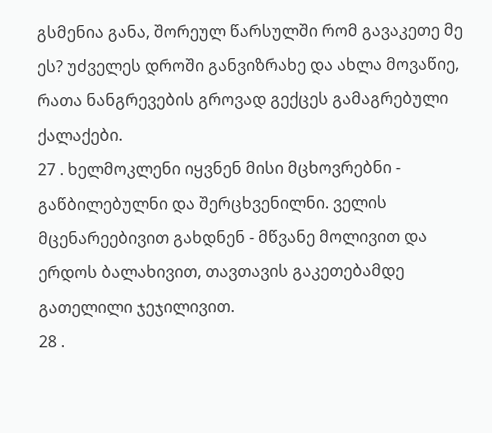გსმენია განა, შორეულ წარსულში რომ გავაკეთე მე ეს? უძველეს დროში განვიზრახე და ახლა მოვაწიე, რათა ნანგრევების გროვად გექცეს გამაგრებული ქალაქები.
27 . ხელმოკლენი იყვნენ მისი მცხოვრებნი - გაწბილებულნი და შერცხვენილნი. ველის მცენარეებივით გახდნენ - მწვანე მოლივით და ერდოს ბალახივით, თავთავის გაკეთებამდე გათელილი ჯეჯილივით.
28 .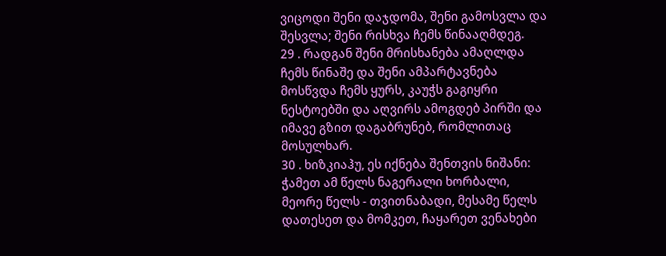ვიცოდი შენი დაჯდომა, შენი გამოსვლა და შესვლა; შენი რისხვა ჩემს წინააღმდეგ.
29 . რადგან შენი მრისხანება ამაღლდა ჩემს წინაშე და შენი ამპარტავნება მოსწვდა ჩემს ყურს, კაუჭს გაგიყრი ნესტოებში და აღვირს ამოგდებ პირში და იმავე გზით დაგაბრუნებ, რომლითაც მოსულხარ.
30 . ხიზკიაჰუ, ეს იქნება შენთვის ნიშანი: ჭამეთ ამ წელს ნაგერალი ხორბალი, მეორე წელს - თვითნაბადი, მესამე წელს დათესეთ და მომკეთ, ჩაყარეთ ვენახები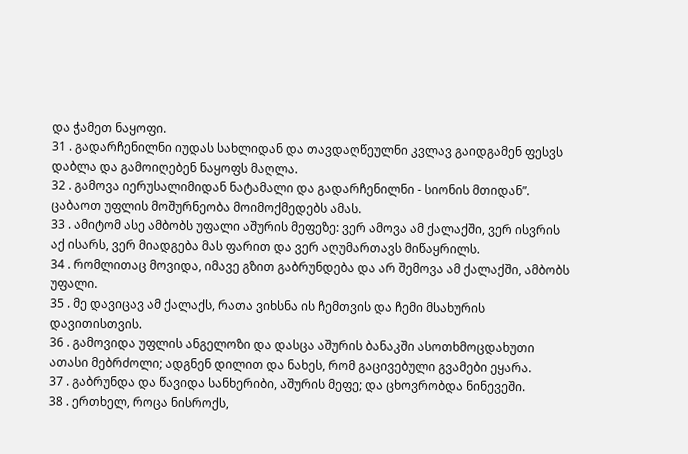და ჭამეთ ნაყოფი.
31 . გადარჩენილნი იუდას სახლიდან და თავდაღწეულნი კვლავ გაიდგამენ ფესვს დაბლა და გამოიღებენ ნაყოფს მაღლა.
32 . გამოვა იერუსალიმიდან ნატამალი და გადარჩენილნი - სიონის მთიდან”. ცაბაოთ უფლის მოშურნეობა მოიმოქმედებს ამას.
33 . ამიტომ ასე ამბობს უფალი აშურის მეფეზე: ვერ ამოვა ამ ქალაქში, ვერ ისვრის აქ ისარს, ვერ მიადგება მას ფარით და ვერ აღუმართავს მიწაყრილს.
34 . რომლითაც მოვიდა, იმავე გზით გაბრუნდება და არ შემოვა ამ ქალაქში, ამბობს უფალი.
35 . მე დავიცავ ამ ქალაქს, რათა ვიხსნა ის ჩემთვის და ჩემი მსახურის დავითისთვის.
36 . გამოვიდა უფლის ანგელოზი და დასცა აშურის ბანაკში ასოთხმოცდახუთი ათასი მებრძოლი; ადგნენ დილით და ნახეს, რომ გაცივებული გვამები ეყარა.
37 . გაბრუნდა და წავიდა სანხერიბი, აშურის მეფე; და ცხოვრობდა ნინევეში.
38 . ერთხელ, როცა ნისროქს,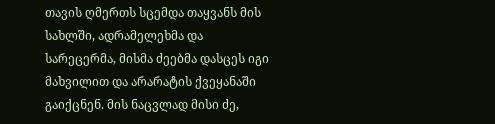თავის ღმერთს სცემდა თაყვანს მის სახლში, ადრამელეხმა და სარეცერმა, მისმა ძეებმა დასცეს იგი მახვილით და არარატის ქვეყანაში გაიქცნენ. მის ნაცვლად მისი ძე,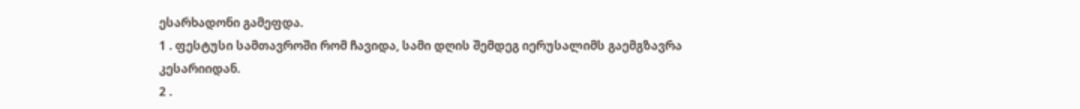ესარხადონი გამეფდა.
1 . ფესტუსი სამთავროში რომ ჩავიდა, სამი დღის შემდეგ იერუსალიმს გაემგზავრა კესარიიდან.
2 .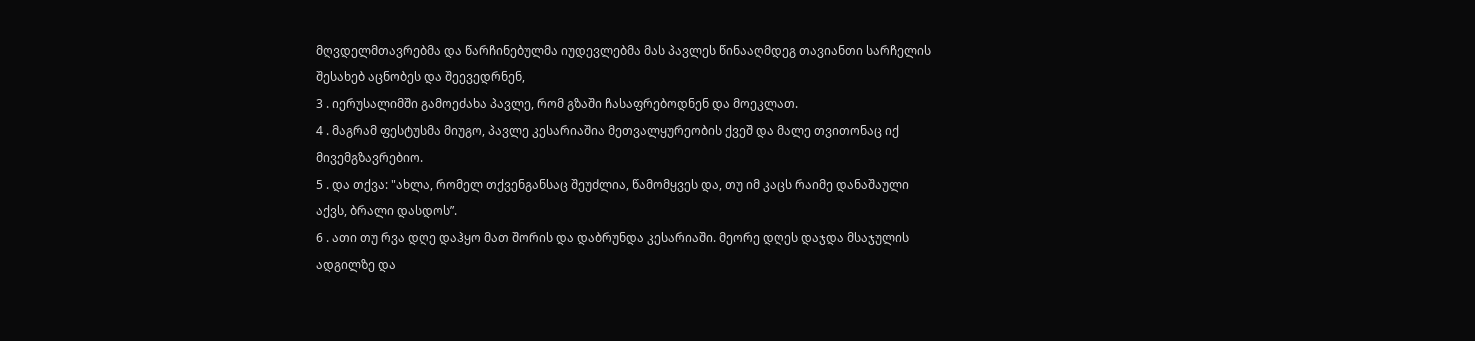მღვდელმთავრებმა და წარჩინებულმა იუდევლებმა მას პავლეს წინააღმდეგ თავიანთი სარჩელის შესახებ აცნობეს და შეევედრნენ,
3 . იერუსალიმში გამოეძახა პავლე, რომ გზაში ჩასაფრებოდნენ და მოეკლათ.
4 . მაგრამ ფესტუსმა მიუგო, პავლე კესარიაშია მეთვალყურეობის ქვეშ და მალე თვითონაც იქ მივემგზავრებიო.
5 . და თქვა: "ახლა, რომელ თქვენგანსაც შეუძლია, წამომყვეს და, თუ იმ კაცს რაიმე დანაშაული აქვს, ბრალი დასდოს”.
6 . ათი თუ რვა დღე დაჰყო მათ შორის და დაბრუნდა კესარიაში. მეორე დღეს დაჯდა მსაჯულის ადგილზე და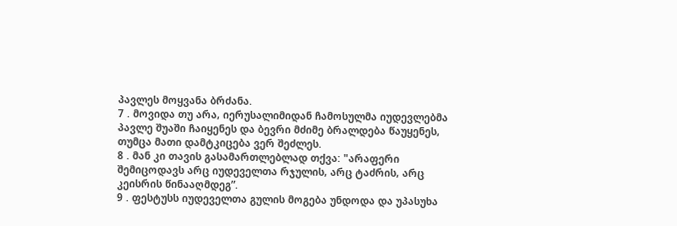პავლეს მოყვანა ბრძანა.
7 . მოვიდა თუ არა, იერუსალიმიდან ჩამოსულმა იუდევლებმა პავლე შუაში ჩაიყენეს და ბევრი მძიმე ბრალდება წაუყენეს, თუმცა მათი დამტკიცება ვერ შეძლეს.
8 . მან კი თავის გასამართლებლად თქვა: "არაფერი შემიცოდავს არც იუდეველთა რჯულის, არც ტაძრის, არც კეისრის წინააღმდეგ”.
9 . ფესტუსს იუდეველთა გულის მოგება უნდოდა და უპასუხა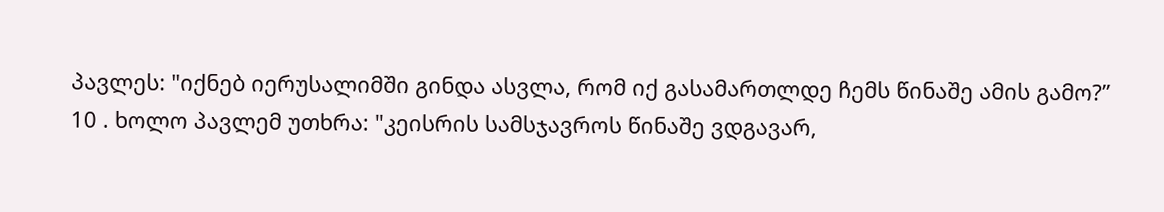პავლეს: "იქნებ იერუსალიმში გინდა ასვლა, რომ იქ გასამართლდე ჩემს წინაშე ამის გამო?”
10 . ხოლო პავლემ უთხრა: "კეისრის სამსჯავროს წინაშე ვდგავარ,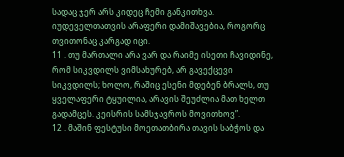სადაც ჯერ არს კიდეც ჩემი განკითხვა. იუდეველთათვის არაფერი დამიშავებია, როგორც თვითონაც კარგად იცი.
11 . თუ მართალი არა ვარ და რაიმე ისეთი ჩავიდინე, რომ სიკვდილს ვიმსახურებ, არ გავექცევი სიკვდილს; ხოლო, რაშიც ესენი მდებენ ბრალს, თუ ყველაფერი ტყუილია, არავის შეუძლია მათ ხელთ გადამცეს. კეისრის სამსჯავროს მოვითხოვ”.
12 . მაშინ ფესტუსი მოეთათბირა თავის საბჭოს და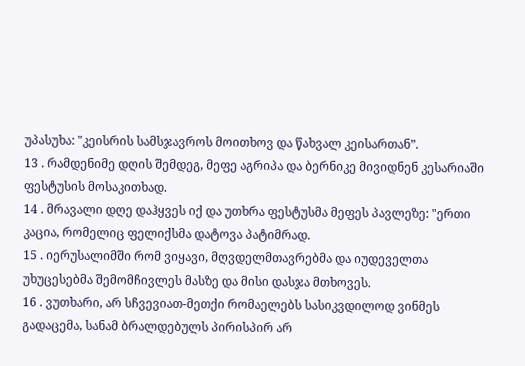უპასუხა: "კეისრის სამსჯავროს მოითხოვ და წახვალ კეისართან”.
13 . რამდენიმე დღის შემდეგ, მეფე აგრიპა და ბერნიკე მივიდნენ კესარიაში ფესტუსის მოსაკითხად.
14 . მრავალი დღე დაჰყვეს იქ და უთხრა ფესტუსმა მეფეს პავლეზე: "ერთი კაცია, რომელიც ფელიქსმა დატოვა პატიმრად.
15 . იერუსალიმში რომ ვიყავი, მღვდელმთავრებმა და იუდეველთა უხუცესებმა შემომჩივლეს მასზე და მისი დასჯა მთხოვეს.
16 . ვუთხარი, არ სჩვევიათ-მეთქი რომაელებს სასიკვდილოდ ვინმეს გადაცემა, სანამ ბრალდებულს პირისპირ არ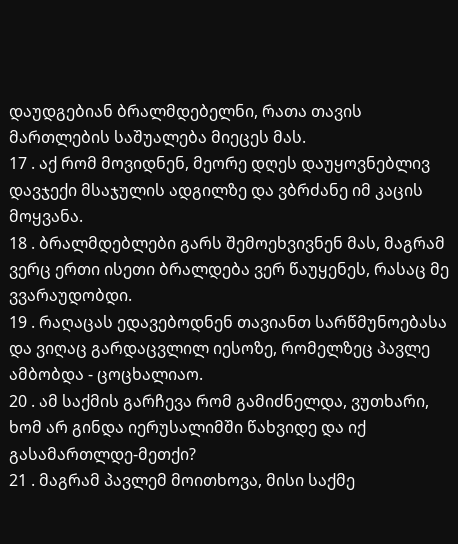დაუდგებიან ბრალმდებელნი, რათა თავის მართლების საშუალება მიეცეს მას.
17 . აქ რომ მოვიდნენ, მეორე დღეს დაუყოვნებლივ დავჯექი მსაჯულის ადგილზე და ვბრძანე იმ კაცის მოყვანა.
18 . ბრალმდებლები გარს შემოეხვივნენ მას, მაგრამ ვერც ერთი ისეთი ბრალდება ვერ წაუყენეს, რასაც მე ვვარაუდობდი.
19 . რაღაცას ედავებოდნენ თავიანთ სარწმუნოებასა და ვიღაც გარდაცვლილ იესოზე, რომელზეც პავლე ამბობდა - ცოცხალიაო.
20 . ამ საქმის გარჩევა რომ გამიძნელდა, ვუთხარი, ხომ არ გინდა იერუსალიმში წახვიდე და იქ გასამართლდე-მეთქი?
21 . მაგრამ პავლემ მოითხოვა, მისი საქმე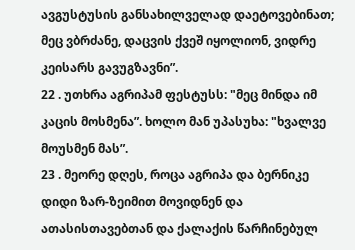ავგუსტუსის განსახილველად დაეტოვებინათ; მეც ვბრძანე, დაცვის ქვეშ იყოლიონ, ვიდრე კეისარს გავუგზავნი”.
22 . უთხრა აგრიპამ ფესტუსს: "მეც მინდა იმ კაცის მოსმენა”. ხოლო მან უპასუხა: "ხვალვე მოუსმენ მას”.
23 . მეორე დღეს, როცა აგრიპა და ბერნიკე დიდი ზარ-ზეიმით მოვიდნენ და ათასისთავებთან და ქალაქის წარჩინებულ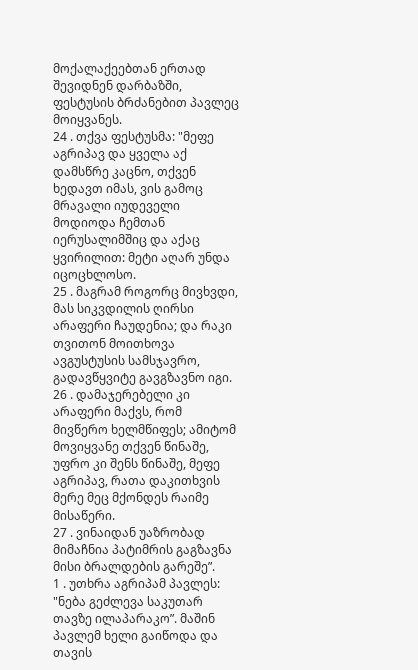მოქალაქეებთან ერთად შევიდნენ დარბაზში, ფესტუსის ბრძანებით პავლეც მოიყვანეს.
24 . თქვა ფესტუსმა: "მეფე აგრიპავ და ყველა აქ დამსწრე კაცნო, თქვენ ხედავთ იმას, ვის გამოც მრავალი იუდეველი მოდიოდა ჩემთან იერუსალიმშიც და აქაც ყვირილით: მეტი აღარ უნდა იცოცხლოსო.
25 . მაგრამ როგორც მივხვდი, მას სიკვდილის ღირსი არაფერი ჩაუდენია; და რაკი თვითონ მოითხოვა ავგუსტუსის სამსჯავრო, გადავწყვიტე გავგზავნო იგი.
26 . დამაჯერებელი კი არაფერი მაქვს, რომ მივწერო ხელმწიფეს; ამიტომ მოვიყვანე თქვენ წინაშე, უფრო კი შენს წინაშე, მეფე აგრიპავ, რათა დაკითხვის მერე მეც მქონდეს რაიმე მისაწერი.
27 . ვინაიდან უაზრობად მიმაჩნია პატიმრის გაგზავნა მისი ბრალდების გარეშე”.
1 . უთხრა აგრიპამ პავლეს: "ნება გეძლევა საკუთარ თავზე ილაპარაკო”. მაშინ პავლემ ხელი გაიწოდა და თავის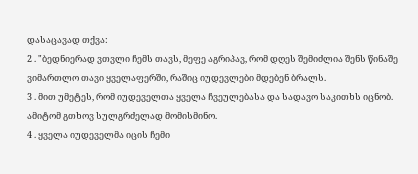დასაცავად თქვა:
2 . "ბედნიერად ვთვლი ჩემს თავს, მეფე აგრიპავ, რომ დღეს შემიძლია შენს წინაშე ვიმართლო თავი ყველაფერში, რაშიც იუდევლები მდებენ ბრალს.
3 . მით უმეტეს, რომ იუდეველთა ყველა ჩვეულებასა და სადავო საკითხს იცნობ. ამიტომ გთხოვ სულგრძელად მომისმინო.
4 . ყველა იუდეველმა იცის ჩემი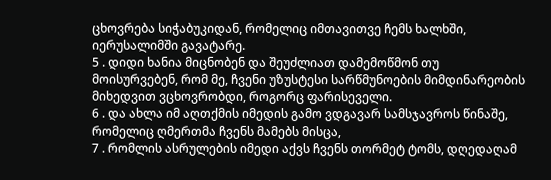ცხოვრება სიჭაბუკიდან, რომელიც იმთავითვე ჩემს ხალხში, იერუსალიმში გავატარე.
5 . დიდი ხანია მიცნობენ და შეუძლიათ დამემოწმონ თუ მოისურვებენ, რომ მე, ჩვენი უზუსტესი სარწმუნოების მიმდინარეობის მიხედვით ვცხოვრობდი, როგორც ფარისეველი.
6 . და ახლა იმ აღთქმის იმედის გამო ვდგავარ სამსჯავროს წინაშე, რომელიც ღმერთმა ჩვენს მამებს მისცა,
7 . რომლის ასრულების იმედი აქვს ჩვენს თორმეტ ტომს, დღედაღამ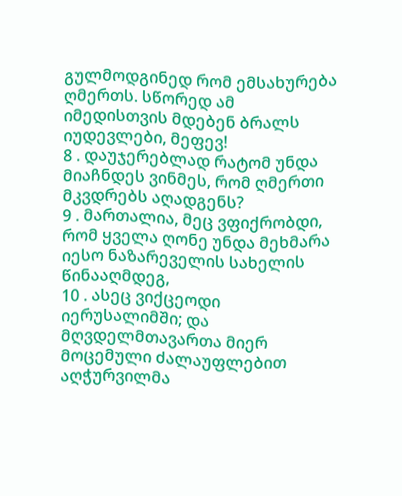გულმოდგინედ რომ ემსახურება ღმერთს. სწორედ ამ იმედისთვის მდებენ ბრალს იუდევლები, მეფევ!
8 . დაუჯერებლად რატომ უნდა მიაჩნდეს ვინმეს, რომ ღმერთი მკვდრებს აღადგენს?
9 . მართალია, მეც ვფიქრობდი, რომ ყველა ღონე უნდა მეხმარა იესო ნაზარეველის სახელის წინააღმდეგ,
10 . ასეც ვიქცეოდი იერუსალიმში; და მღვდელმთავართა მიერ მოცემული ძალაუფლებით აღჭურვილმა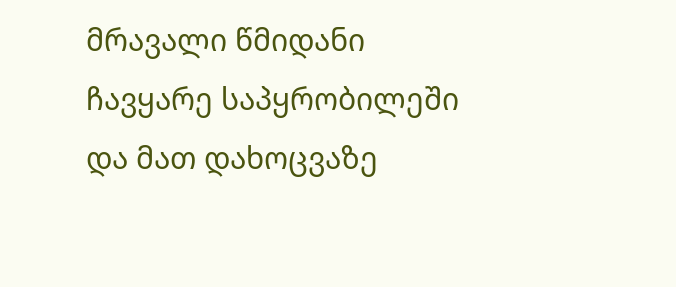მრავალი წმიდანი ჩავყარე საპყრობილეში და მათ დახოცვაზე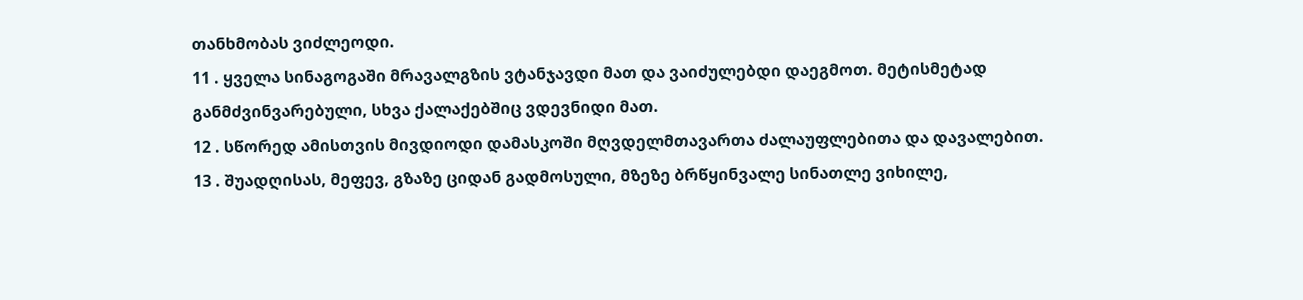თანხმობას ვიძლეოდი.
11 . ყველა სინაგოგაში მრავალგზის ვტანჯავდი მათ და ვაიძულებდი დაეგმოთ. მეტისმეტად განმძვინვარებული, სხვა ქალაქებშიც ვდევნიდი მათ.
12 . სწორედ ამისთვის მივდიოდი დამასკოში მღვდელმთავართა ძალაუფლებითა და დავალებით.
13 . შუადღისას, მეფევ, გზაზე ციდან გადმოსული, მზეზე ბრწყინვალე სინათლე ვიხილე,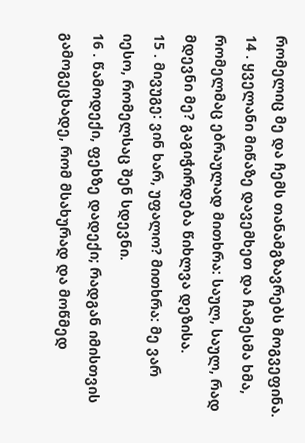რომელიც მე და ჩემს თანამგზავრებს მოგვეფინა.
14 . ყველანი მიწაზე დავემხეთ და ჩამესმა ხმა, რომელმაც ებრაულად მითხრა: საულ, საულ, რად მდევნი მე? გაგიჭირდება წიხლვა დეზისა.
15 . მივუგე: ვინ ხარ, უფალო? მითხრა: მე ვარ იესო, რომელსაც შენ სდევნი.
16 . წამოდექი, ფეხზე დადექი; რადგან იმისთვის გამოგეცხადე, რომ მსახურად და მოწმედ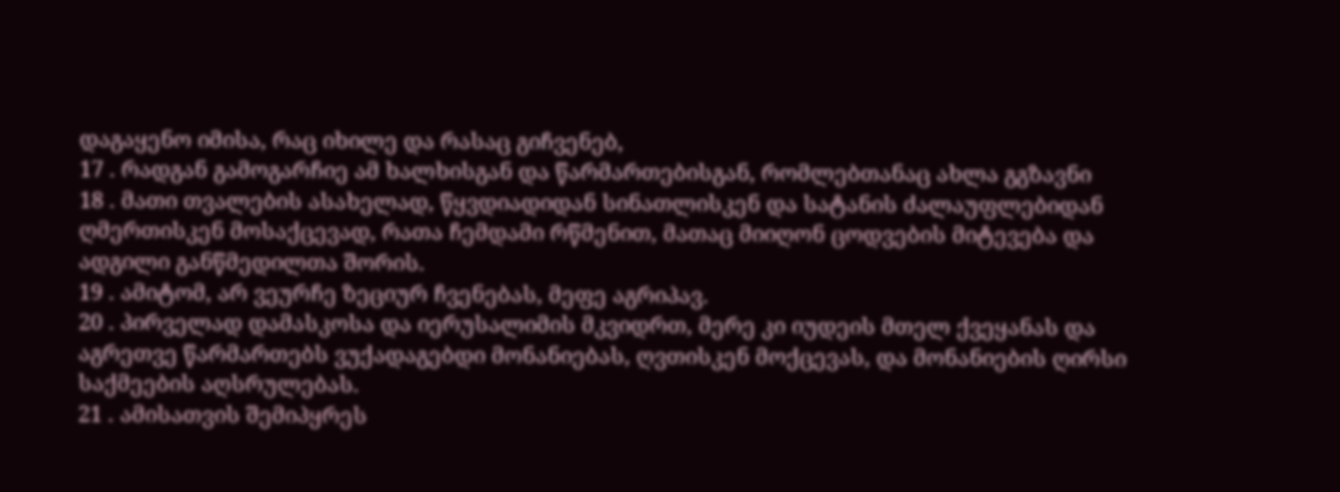დაგაყენო იმისა, რაც იხილე და რასაც გიჩვენებ,
17 . რადგან გამოგარჩიე ამ ხალხისგან და წარმართებისგან, რომლებთანაც ახლა გგზავნი
18 . მათი თვალების ასახელად, წყვდიადიდან სინათლისკენ და სატანის ძალაუფლებიდან ღმერთისკენ მოსაქცევად, რათა ჩემდამი რწმენით, მათაც მიიღონ ცოდვების მიტევება და ადგილი განწმედილთა შორის.
19 . ამიტომ, არ ვეურჩე ზეციურ ჩვენებას, მეფე აგრიპავ.
20 . პირველად დამასკოსა და იერუსალიმის მკვიდრთ, მერე კი იუდეის მთელ ქვეყანას და აგრეთვე წარმართებს ვუქადაგებდი მონანიებას, ღვთისკენ მოქცევას, და მონანიების ღირსი საქმეების აღსრულებას.
21 . ამისათვის შემიპყრეს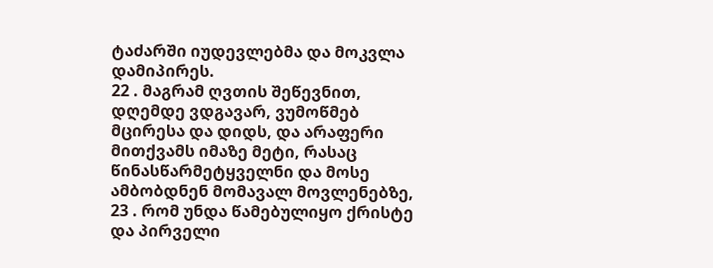ტაძარში იუდევლებმა და მოკვლა დამიპირეს.
22 . მაგრამ ღვთის შეწევნით, დღემდე ვდგავარ, ვუმოწმებ მცირესა და დიდს, და არაფერი მითქვამს იმაზე მეტი, რასაც წინასწარმეტყველნი და მოსე ამბობდნენ მომავალ მოვლენებზე,
23 . რომ უნდა წამებულიყო ქრისტე და პირველი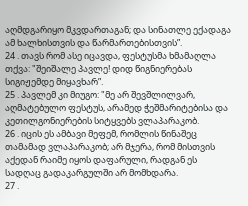აღმდგარიყო მკვდართაგან; და სინათლე ექადაგა ამ ხალხისთვის და წარმართებისთვის”.
24 . თავს რომ ასე იცავდა, ფესტუსმა ხმამაღლა თქვა: "შეიშალე პავლე! დიდ წიგნიერებას სიგიჟემდე მიყავხარ”.
25 . პავლემ კი მიუგო: "მე არ შევშლილვარ, აღმატებულო ფესტუს, არამედ ჭეშმარიტებისა და კეთილგონიერების სიტყვებს ვლაპარაკობ.
26 . იცის ეს ამბავი მეფემ, რომლის წინაშეც თამამად ვლაპარაკობ; არ მჯერა, რომ მისთვის აქედან რაიმე იყოს დაფარული, რადგან ეს სადღაც გადაკარგულში არ მომხდარა.
27 .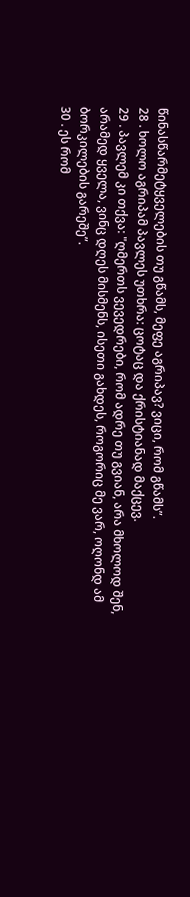წინასწარმეტყველების თუ გწამს, მეფე აგრიპავ? ვიცი, რომ გწამს”.
28 . ხოლო აგრიპამ პავლეს უთხრა: ცოტაც და ქრისტიანად მაქცევ.
29 . პავლემ კი თქვა: "ღმერთს ვევედრები, რომ ადრე თუ გვიან, არა მხოლოდ შენ, არამედ ყველა, ვინც დღეს მისმენს, ისეთი გახდეს, როგორიც მე ვარ, ოღონდ ამ ბორკილების გარეშე”.
30 . ეს რომ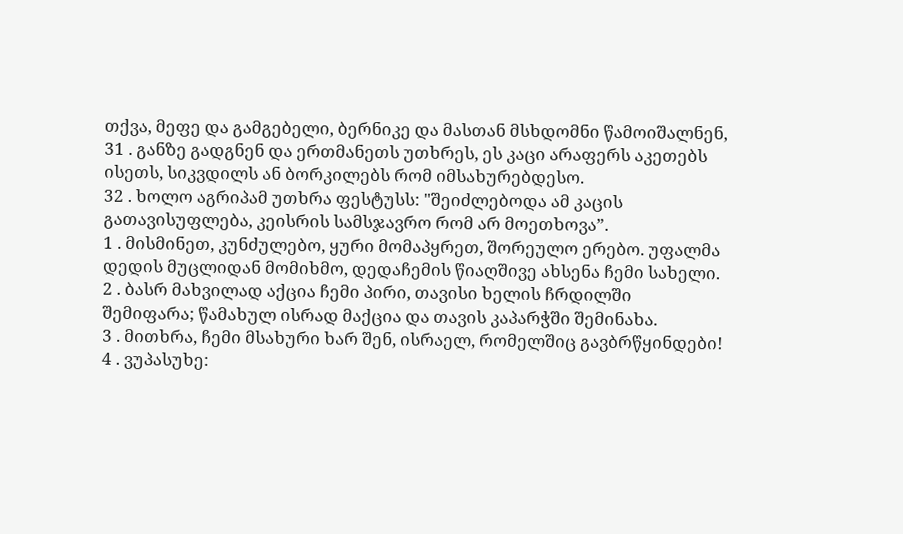თქვა, მეფე და გამგებელი, ბერნიკე და მასთან მსხდომნი წამოიშალნენ,
31 . განზე გადგნენ და ერთმანეთს უთხრეს, ეს კაცი არაფერს აკეთებს ისეთს, სიკვდილს ან ბორკილებს რომ იმსახურებდესო.
32 . ხოლო აგრიპამ უთხრა ფესტუსს: "შეიძლებოდა ამ კაცის გათავისუფლება, კეისრის სამსჯავრო რომ არ მოეთხოვა”.
1 . მისმინეთ, კუნძულებო, ყური მომაპყრეთ, შორეულო ერებო. უფალმა დედის მუცლიდან მომიხმო, დედაჩემის წიაღშივე ახსენა ჩემი სახელი.
2 . ბასრ მახვილად აქცია ჩემი პირი, თავისი ხელის ჩრდილში შემიფარა; წამახულ ისრად მაქცია და თავის კაპარჭში შემინახა.
3 . მითხრა, ჩემი მსახური ხარ შენ, ისრაელ, რომელშიც გავბრწყინდები!
4 . ვუპასუხე: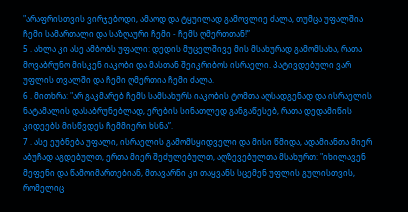"არაფრისთვის ვირჯებოდი, ამაოდ და ტყუილად გამოვლიე ძალა, თუმცა უფალშია ჩემი სამართალი და საზღაური ჩემი - ჩემს ღმერთთან!”
5 . ახლა კი ასე ამბობს უფალი: დედის მუცელშივე მის მსახურად გამომსახა, რათა მოვაბრუნო მისკენ იაკობი და მასთან შეიკრიბოს ისრაელი. პატივდებული ვარ უფლის თვალში და ჩემი ღმერთია ჩემი ძალა.
6 . მითხრა: "არ გაკმარებ ჩემს სამსახურს იაკობის ტომთა აღსადგენად და ისრაელის ნატამალის დასაბრუნებლად, ერების სინათლედ განგაწესებ, რათა დედამიწის კიდეებს მისწვდეს ჩემმიერი ხსნა”.
7 . ასე ეუბნება უფალი, ისრაელის გამომსყიდველი და მისი წმიდა, ადამიანთა მიერ აბუჩად აგდებულთ, ერთა მიერ შეძულებულთ, აღზევებულთა მსახურთ: "იხილავენ მეფენი და წამოიმართებიან, მთავარნი კი თაყვანს სცემენ უფლის გულისთვის, რომელიც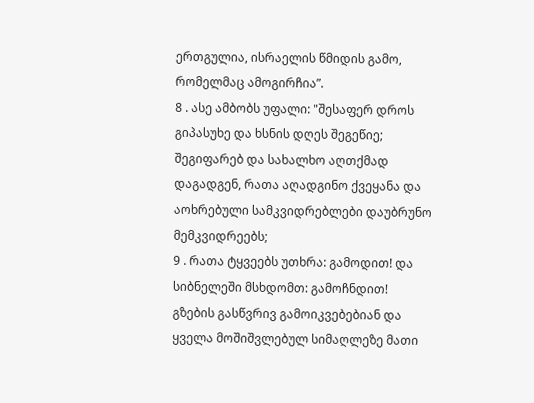ერთგულია, ისრაელის წმიდის გამო, რომელმაც ამოგირჩია”.
8 . ასე ამბობს უფალი: "შესაფერ დროს გიპასუხე და ხსნის დღეს შეგეწიე; შეგიფარებ და სახალხო აღთქმად დაგადგენ, რათა აღადგინო ქვეყანა და აოხრებული სამკვიდრებლები დაუბრუნო მემკვიდრეებს;
9 . რათა ტყვეებს უთხრა: გამოდით! და სიბნელეში მსხდომთ: გამოჩნდით! გზების გასწვრივ გამოიკვებებიან და ყველა მოშიშვლებულ სიმაღლეზე მათი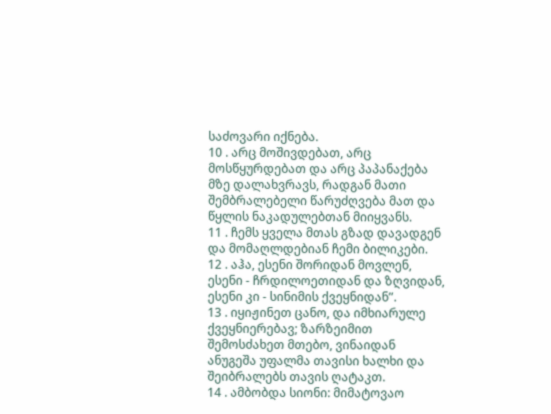საძოვარი იქნება.
10 . არც მოშივდებათ, არც მოსწყურდებათ და არც პაპანაქება მზე დალახვრავს, რადგან მათი შემბრალებელი წარუძღვება მათ და წყლის ნაკადულებთან მიიყვანს.
11 . ჩემს ყველა მთას გზად დავადგენ და მომაღლდებიან ჩემი ბილიკები.
12 . აჰა, ესენი შორიდან მოვლენ, ესენი - ჩრდილოეთიდან და ზღვიდან, ესენი კი - სინიმის ქვეყნიდან”.
13 . იყიჟინეთ ცანო, და იმხიარულე ქვეყნიერებავ; ზარზეიმით შემოსძახეთ მთებო, ვინაიდან ანუგეშა უფალმა თავისი ხალხი და შეიბრალებს თავის ღატაკთ.
14 . ამბობდა სიონი: მიმატოვაო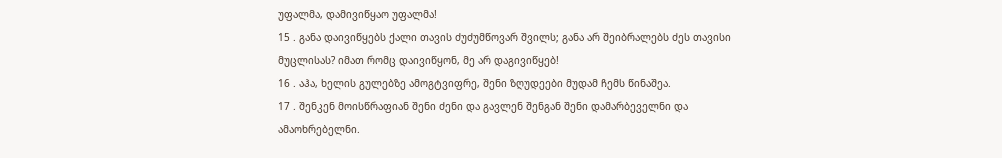უფალმა, დამივიწყაო უფალმა!
15 . განა დაივიწყებს ქალი თავის ძუძუმწოვარ შვილს; განა არ შეიბრალებს ძეს თავისი მუცლისას? იმათ რომც დაივიწყონ, მე არ დაგივიწყებ!
16 . აჰა, ხელის გულებზე ამოგტვიფრე, შენი ზღუდეები მუდამ ჩემს წინაშეა.
17 . შენკენ მოისწრაფიან შენი ძენი და გავლენ შენგან შენი დამარბეველნი და ამაოხრებელნი.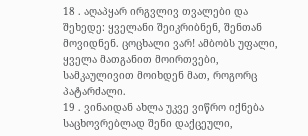18 . აღაპყარ ირგვლივ თვალები და შეხედე: ყველანი შეიკრიბნენ, შენთან მოვიდნენ. ცოცხალი ვარ! ამბობს უფალი, ყველა მათგანით მოირთვები, სამკაულივით მოიხდენ მათ, როგორც პატარძალი.
19 . ვინაიდან ახლა უკვე ვიწრო იქნება საცხოვრებლად შენი დაქცეული,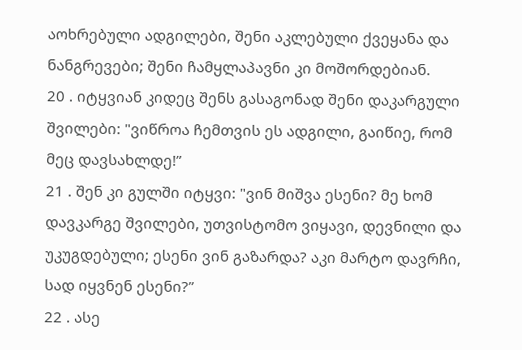აოხრებული ადგილები, შენი აკლებული ქვეყანა და ნანგრევები; შენი ჩამყლაპავნი კი მოშორდებიან.
20 . იტყვიან კიდეც შენს გასაგონად შენი დაკარგული შვილები: "ვიწროა ჩემთვის ეს ადგილი, გაიწიე, რომ მეც დავსახლდე!”
21 . შენ კი გულში იტყვი: "ვინ მიშვა ესენი? მე ხომ დავკარგე შვილები, უთვისტომო ვიყავი, დევნილი და უკუგდებული; ესენი ვინ გაზარდა? აკი მარტო დავრჩი, სად იყვნენ ესენი?”
22 . ასე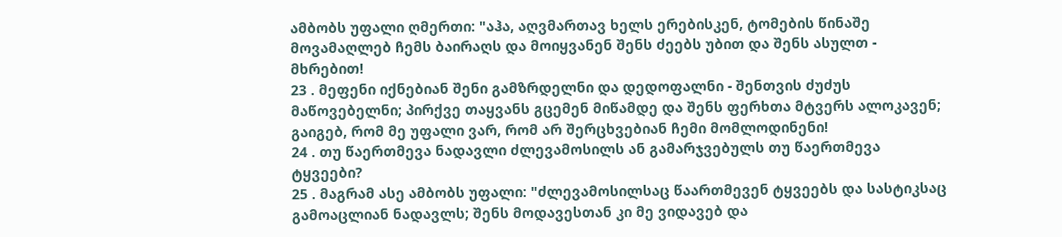ამბობს უფალი ღმერთი: "აჰა, აღვმართავ ხელს ერებისკენ, ტომების წინაშე მოვამაღლებ ჩემს ბაირაღს და მოიყვანენ შენს ძეებს უბით და შენს ასულთ - მხრებით!
23 . მეფენი იქნებიან შენი გამზრდელნი და დედოფალნი - შენთვის ძუძუს მაწოვებელნი; პირქვე თაყვანს გცემენ მიწამდე და შენს ფერხთა მტვერს ალოკავენ; გაიგებ, რომ მე უფალი ვარ, რომ არ შერცხვებიან ჩემი მომლოდინენი!
24 . თუ წაერთმევა ნადავლი ძლევამოსილს ან გამარჯვებულს თუ წაერთმევა ტყვეები?
25 . მაგრამ ასე ამბობს უფალი: "ძლევამოსილსაც წაართმევენ ტყვეებს და სასტიკსაც გამოაცლიან ნადავლს; შენს მოდავესთან კი მე ვიდავებ და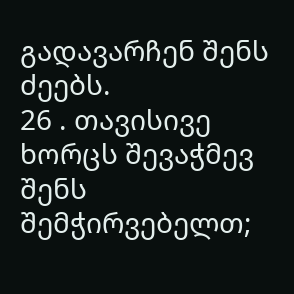გადავარჩენ შენს ძეებს.
26 . თავისივე ხორცს შევაჭმევ შენს შემჭირვებელთ;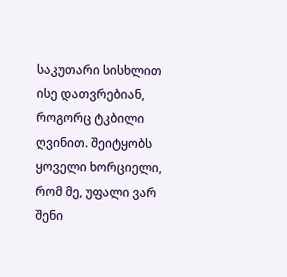საკუთარი სისხლით ისე დათვრებიან, როგორც ტკბილი ღვინით. შეიტყობს ყოველი ხორციელი, რომ მე, უფალი ვარ შენი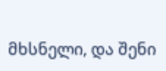მხსნელი, და შენი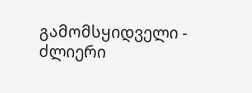გამომსყიდველი - ძლიერი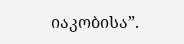იაკობისა”.